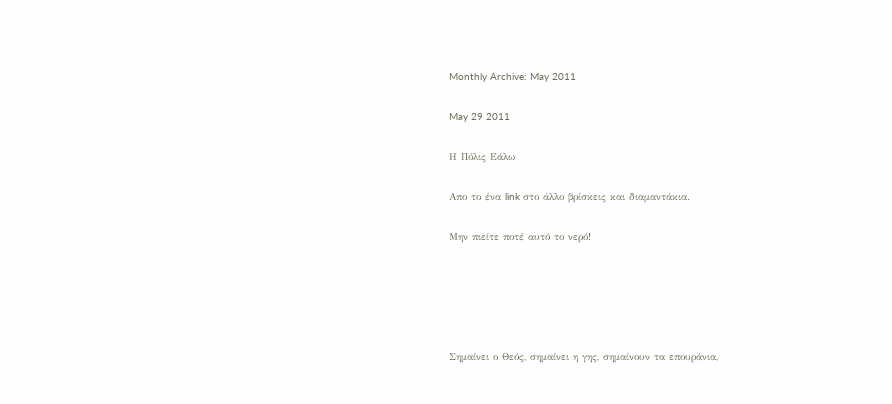Monthly Archive: May 2011

May 29 2011

Η Πόλις Εάλω

Απο το ένα link στο άλλο βρίσκεις και διαμαντάκια.

Μην πιείτε ποτέ αυτό το νερό!





Σημαίνει ο Θεός, σημαίνει η γης, σημαίνουν τα επουράνια,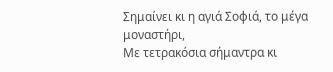Σημαίνει κι η αγιά Σοφιά, το μέγα μοναστήρι,
Με τετρακόσια σήμαντρα κι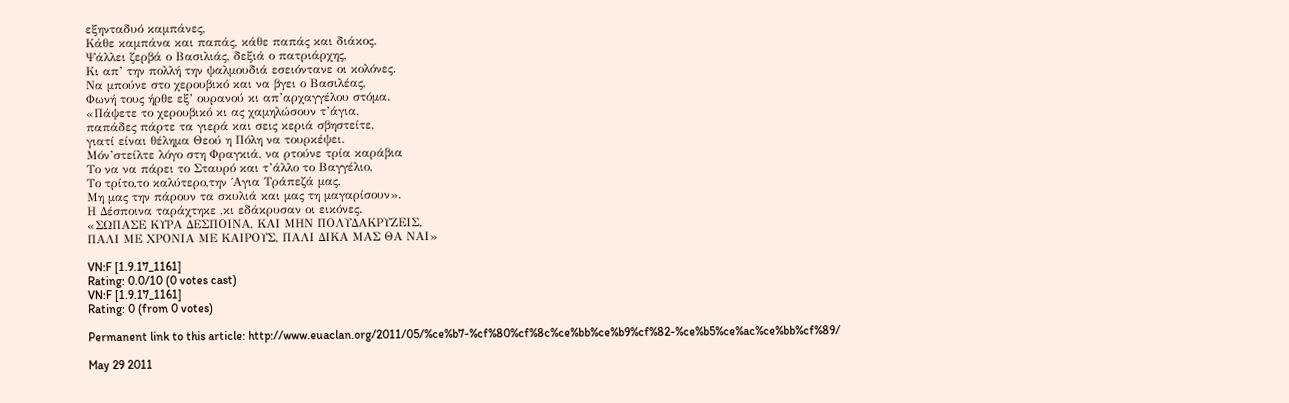εξηνταδυό καμπάνες,
Κάθε καμπάνα και παπάς, κάθε παπάς και διάκος.
Ψάλλει ζερβά ο Βασιλιάς, δεξιά ο πατριάρχης,
Κι απ’ την πολλή την ψαλμουδιά εσειόντανε οι κολόνες.
Να μπούνε στο χερουβικό και να βγει ο Βασιλέας,
Φωνή τους ήρθε εξ’ ουρανού κι απ’αρχαγγέλου στόμα.
«Πάψετε το χερουβικό κι ας χαμηλώσουν τ’άγια,
παπάδες πάρτε τα γιερά και σεις κεριά σβηστείτε,
γιατί είναι θέλημα Θεού η Πόλη να τουρκέψει.
Μόν’στείλτε λόγο στη Φραγκιά, να ρτούνε τρία καράβια
Το να να πάρει το Σταυρό και τ’άλλο το Βαγγέλιο,
Το τρίτο,το καλύτερο,την ΄Αγια Τράπεζά μας,
Μη μας την πάρουν τα σκυλιά και μας τη μαγαρίσουν».
Η Δέσποινα ταράχτηκε ,κι εδάκρυσαν οι εικόνες.
«ΣΩΠΑΣΕ ΚΥΡΑ ΔΕΣΠΟΙΝΑ, ΚΑΙ ΜΗΝ ΠΟΛΥΔΑΚΡΥΖΕΙΣ,
ΠΑΛΙ ΜΕ ΧΡΟΝΙΑ ΜΕ ΚΑΙΡΟΥΣ, ΠΑΛΙ ΔΙΚΑ ΜΑΣ ΘΑ ΝΑΙ»

VN:F [1.9.17_1161]
Rating: 0.0/10 (0 votes cast)
VN:F [1.9.17_1161]
Rating: 0 (from 0 votes)

Permanent link to this article: http://www.euaclan.org/2011/05/%ce%b7-%cf%80%cf%8c%ce%bb%ce%b9%cf%82-%ce%b5%ce%ac%ce%bb%cf%89/

May 29 2011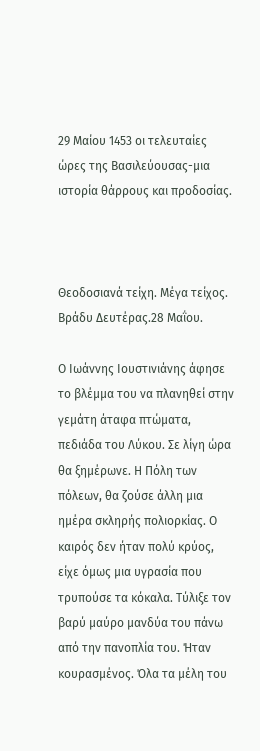29 Μαίου 1453 οι τελευταίες ώρες της Βασιλεύουσας-μια ιστορία θάρρους και προδοσίας.



Θεοδοσιανά τείχη. Μέγα τείχος. Βράδυ Δευτέρας.28 Μαΐου.

Ο Ιωάννης Ιουστινιάνης άφησε το βλέμμα του να πλανηθεί στην γεμάτη άταφα πτώματα, πεδιάδα του Λύκου. Σε λίγη ώρα θα ξημέρωνε. Η Πόλη των πόλεων, θα ζούσε άλλη μια ημέρα σκληρής πολιορκίας. Ο καιρός δεν ήταν πολύ κρύος, είχε όμως μια υγρασία που τρυπούσε τα κόκαλα. Τύλιξε τον βαρύ μαύρο μανδύα του πάνω από την πανοπλία του. Ήταν κουρασμένος. Όλα τα μέλη του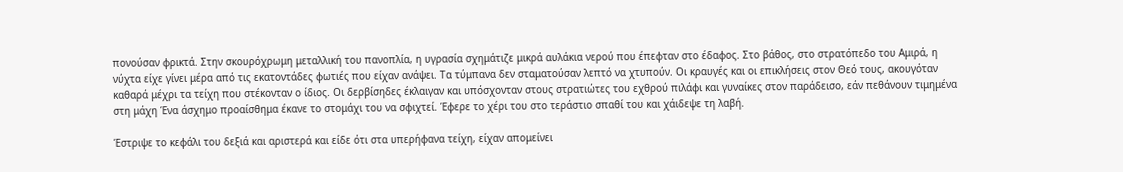πονούσαν φρικτά. Στην σκουρόχρωμη μεταλλική του πανοπλία, η υγρασία σχημάτιζε μικρά αυλάκια νερού που έπεφταν στο έδαφος. Στο βάθος, στο στρατόπεδο του Αμιρά, η νύχτα είχε γίνει μέρα από τις εκατοντάδες φωτιές που είχαν ανάψει. Τα τύμπανα δεν σταματούσαν λεπτό να χτυπούν. Οι κραυγές και οι επικλήσεις στον Θεό τους, ακουγόταν καθαρά μέχρι τα τείχη που στέκονταν ο ίδιος. Οι δερβίσηδες έκλαιγαν και υπόσχονταν στους στρατιώτες του εχθρού πιλάφι και γυναίκες στον παράδεισο, εάν πεθάνουν τιμημένα στη μάχη Ένα άσχημο προαίσθημα έκανε το στομάχι του να σφιχτεί. Έφερε το χέρι του στο τεράστιο σπαθί του και χάιδεψε τη λαβή.

Έστριψε το κεφάλι του δεξιά και αριστερά και είδε ότι στα υπερήφανα τείχη, είχαν απομείνει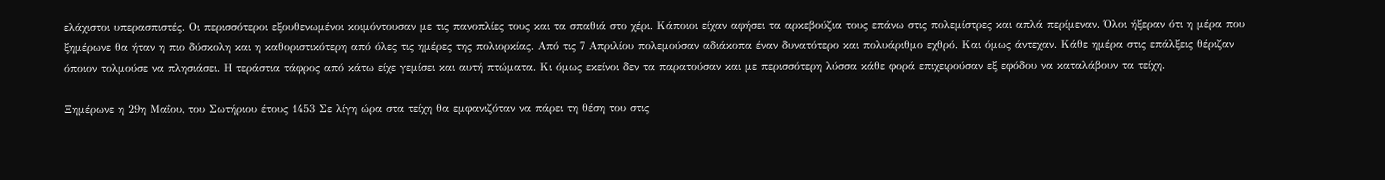ελάχιστοι υπερασπιστές. Οι περισσότεροι εξουθενωμένοι κοιμόντουσαν με τις πανοπλίες τους και τα σπαθιά στο χέρι. Κάποιοι είχαν αφήσει τα αρκεβούζια τους επάνω στις πολεμίστρες και απλά περίμεναν. Όλοι ήξεραν ότι η μέρα που ξημέρωνε θα ήταν η πιο δύσκολη και η καθοριστικότερη από όλες τις ημέρες της πολιορκίας. Από τις 7 Απριλίου πολεμούσαν αδιάκοπα έναν δυνατότερο και πολυάριθμο εχθρό. Και όμως άντεχαν. Κάθε ημέρα στις επάλξεις θέριζαν όποιον τολμούσε να πλησιάσει. Η τεράστια τάφρος από κάτω είχε γεμίσει και αυτή πτώματα. Κι όμως εκείνοι δεν τα παρατούσαν και με περισσότερη λύσσα κάθε φορά επιχειρούσαν εξ εφόδου να καταλάβουν τα τείχη.

Ξημέρωνε η 29η Μαΐου, του Σωτήριου έτους 1453 Σε λίγη ώρα στα τείχη θα εμφανιζόταν να πάρει τη θέση του στις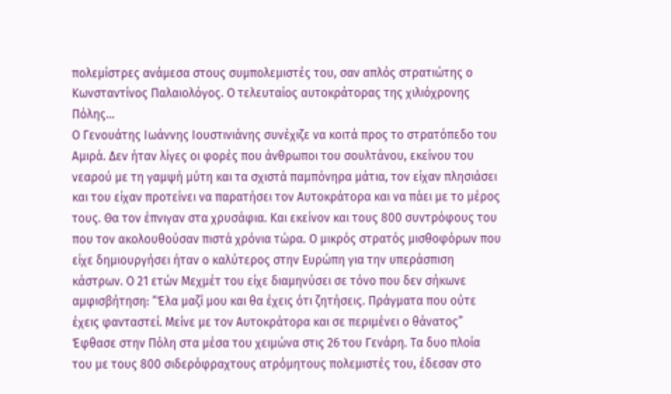πολεμίστρες ανάμεσα στους συμπολεμιστές του, σαν απλός στρατιώτης ο Κωνσταντίνος Παλαιολόγος. Ο τελευταίος αυτοκράτορας της χιλιόχρονης Πόλης…
Ο Γενουάτης Ιωάννης Ιουστινιάνης συνέχιζε να κοιτά προς το στρατόπεδο του Αμιρά. Δεν ήταν λίγες οι φορές που άνθρωποι του σουλτάνου, εκείνου του νεαρού με τη γαμψή μύτη και τα σχιστά παμπόνηρα μάτια, τον είχαν πλησιάσει και του είχαν προτείνει να παρατήσει τον Αυτοκράτορα και να πάει με το μέρος τους. Θα τον έπνιγαν στα χρυσάφια. Και εκείνον και τους 800 συντρόφους του που τον ακολουθούσαν πιστά χρόνια τώρα. Ο μικρός στρατός μισθοφόρων που είχε δημιουργήσει ήταν ο καλύτερος στην Ευρώπη για την υπεράσπιση κάστρων. Ο 21 ετών Μεχμέτ του είχε διαμηνύσει σε τόνο που δεν σήκωνε αμφισβήτηση: “Έλα μαζί μου και θα έχεις ότι ζητήσεις. Πράγματα που ούτε έχεις φανταστεί. Μείνε με τον Αυτοκράτορα και σε περιμένει ο θάνατος”
Έφθασε στην Πόλη στα μέσα του χειμώνα στις 26 του Γενάρη. Τα δυο πλοία του με τους 800 σιδερόφραχτους ατρόμητους πολεμιστές του, έδεσαν στο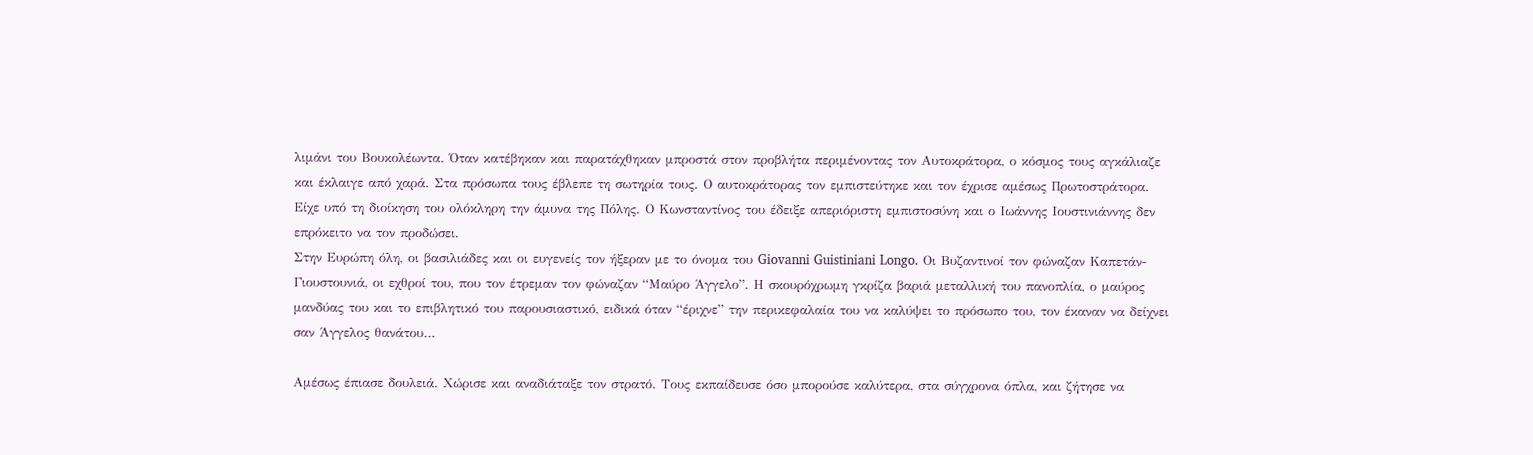λιμάνι του Βουκολέωντα. Όταν κατέβηκαν και παρατάχθηκαν μπροστά στον προβλήτα περιμένοντας τον Αυτοκράτορα, ο κόσμος τους αγκάλιαζε και έκλαιγε από χαρά. Στα πρόσωπα τους έβλεπε τη σωτηρία τους. Ο αυτοκράτορας τον εμπιστεύτηκε και τον έχρισε αμέσως Πρωτοστράτορα. Είχε υπό τη διοίκηση του ολόκληρη την άμυνα της Πόλης. Ο Κωνσταντίνος του έδειξε απεριόριστη εμπιστοσύνη και ο Ιωάννης Ιουστινιάννης δεν επρόκειτο να τον προδώσει.
Στην Ευρώπη όλη, οι βασιλιάδες και οι ευγενείς τον ήξεραν με το όνομα του Giovanni Guistiniani Longo. Οι Βυζαντινοί τον φώναζαν Καπετάν-Γιουστουνιά, οι εχθροί του, που τον έτρεμαν τον φώναζαν “Μαύρο Άγγελο”. Η σκουρόχρωμη γκρίζα βαριά μεταλλική του πανοπλία, ο μαύρος μανδύας του και το επιβλητικό του παρουσιαστικό, ειδικά όταν “έριχνε” την περικεφαλαία του να καλύψει το πρόσωπο του, τον έκαναν να δείχνει σαν Άγγελος θανάτου…

Αμέσως έπιασε δουλειά. Χώρισε και αναδιάταξε τον στρατό. Τους εκπαίδευσε όσο μπορούσε καλύτερα, στα σύγχρονα όπλα, και ζήτησε να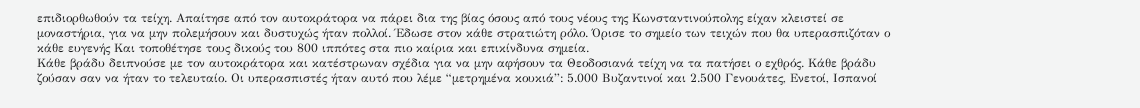επιδιορθωθούν τα τείχη. Απαίτησε από τον αυτοκράτορα να πάρει δια της βίας όσους από τους νέους της Κωνσταντινούπολης είχαν κλειστεί σε μοναστήρια, για να μην πολεμήσουν και δυστυχώς ήταν πολλοί. Έδωσε στον κάθε στρατιώτη ρόλο. Όρισε το σημείο των τειχών που θα υπερασπιζόταν ο κάθε ευγενής Και τοποθέτησε τους δικούς του 800 ιππότες στα πιο καίρια και επικίνδυνα σημεία.
Κάθε βράδυ δειπνούσε με τον αυτοκράτορα και κατέστρωναν σχέδια για να μην αφήσουν τα Θεοδοσιανά τείχη να τα πατήσει ο εχθρός. Κάθε βράδυ ζούσαν σαν να ήταν το τελευταίο. Οι υπερασπιστές ήταν αυτό που λέμε “μετρημένα κουκιά”: 5.000 Βυζαντινοί και 2.500 Γενουάτες, Ενετοί, Ισπανοί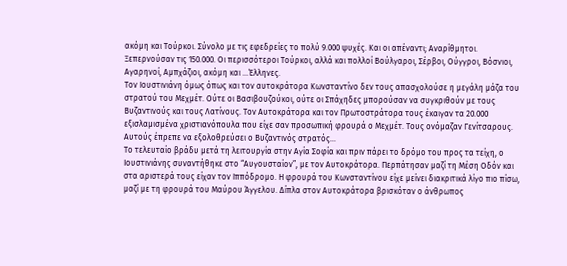ακόμη και Τούρκοι. Σύνολο με τις εφεδρείες το πολύ 9.000 ψυχές. Και οι απέναντι; Αναρίθμητοι. Ξεπερνούσαν τις 150.000. Οι περισσότεροι Τούρκοι, αλλά και πολλοί Βούλγαροι, Σέρβοι, Ούγγροι, Βόσνιοι, Αγαρηνοί, Αμπχάζιοι, ακόμη και …Έλληνες.
Τον Ιουστινιάνη όμως όπως και τον αυτοκράτορα Κωνσταντίνο δεν τους απασχολούσε η μεγάλη μάζα του στρατού του Μεχμέτ. Ούτε οι Βασιβουζούκοι, ούτε οι Σπάχηδες μπορούσαν να συγκριθούν με τους Βυζαντινούς και τους Λατίνους. Τον Αυτοκράτορα και τον Πρωτοστράτορα τους έκαιγαν τα 20.000 εξισλαμισμένα χριστιανόπουλα που είχε σαν προσωπική φρουρά ο Μεχμέτ. Τους ονόμαζαν Γενίτσαρους. Αυτούς έπρεπε να εξολοθρεύσει ο Βυζαντινός στρατός…
Το τελευταίο βράδυ μετά τη λειτουργία στην Αγία Σοφία και πριν πάρει το δρόμο του προς τα τείχη, ο Ιουστινιάνης συναντήθηκε στο “Αυγουσταίον”, με τον Αυτοκράτορα. Περπάτησαν μαζί τη Μέση Οδόν και στα αριστερά τους είχαν τον Ιππόδρομο. Η φρουρά του Κωνσταντίνου είχε μείνει διακριτικά λίγο πιο πίσω, μαζί με τη φρουρά του Μαύρου Άγγελου. Δίπλα στον Αυτοκράτορα βρισκόταν ο άνθρωπος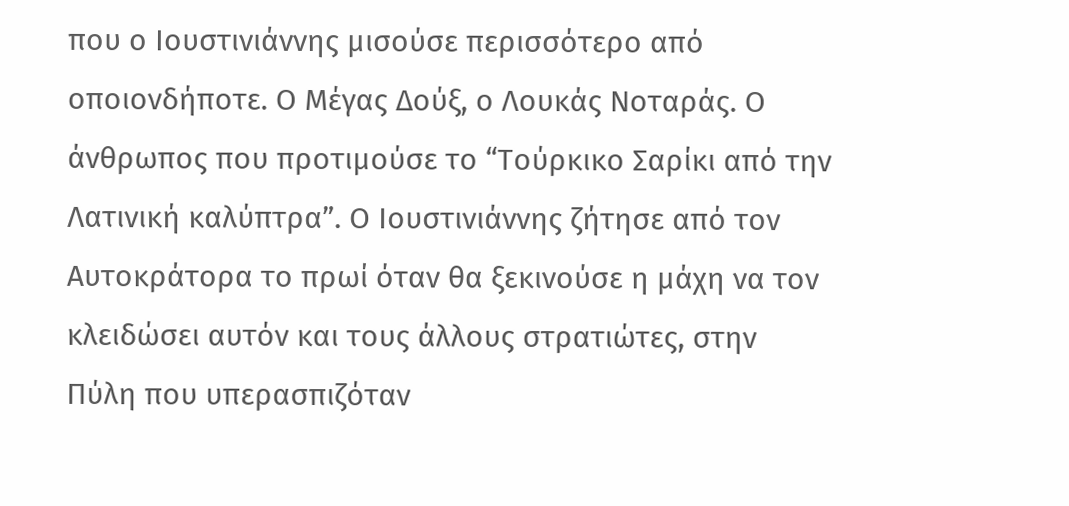που ο Ιουστινιάννης μισούσε περισσότερο από οποιονδήποτε. Ο Μέγας Δούξ, ο Λουκάς Νοταράς. Ο άνθρωπος που προτιμούσε το “Τούρκικο Σαρίκι από την Λατινική καλύπτρα”. Ο Ιουστινιάννης ζήτησε από τον Αυτοκράτορα το πρωί όταν θα ξεκινούσε η μάχη να τον κλειδώσει αυτόν και τους άλλους στρατιώτες, στην Πύλη που υπερασπιζόταν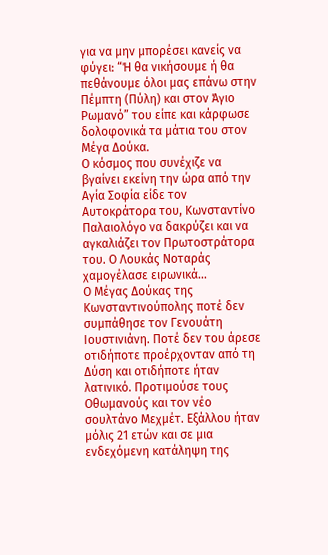για να μην μπορέσει κανείς να φύγει: “Ή θα νικήσουμε ή θα πεθάνουμε όλοι μας επάνω στην Πέμπτη (Πύλη) και στον Άγιο Ρωμανό” του είπε και κάρφωσε δολοφονικά τα μάτια του στον Μέγα Δούκα.
Ο κόσμος που συνέχιζε να βγαίνει εκείνη την ώρα από την Αγία Σοφία είδε τον Αυτοκράτορα του, Κωνσταντίνο Παλαιολόγο να δακρύζει και να αγκαλιάζει τον Πρωτοστράτορα του. Ο Λουκάς Νοταράς χαμογέλασε ειρωνικά…
Ο Μέγας Δούκας της Κωνσταντινούπολης ποτέ δεν συμπάθησε τον Γενουάτη Ιουστινιάνη. Ποτέ δεν του άρεσε οτιδήποτε προέρχονταν από τη Δύση και οτιδήποτε ήταν λατινικό. Προτιμούσε τους Οθωμανούς και τον νέο σουλτάνο Μεχμέτ. Εξάλλου ήταν μόλις 21 ετών και σε μια ενδεχόμενη κατάληψη της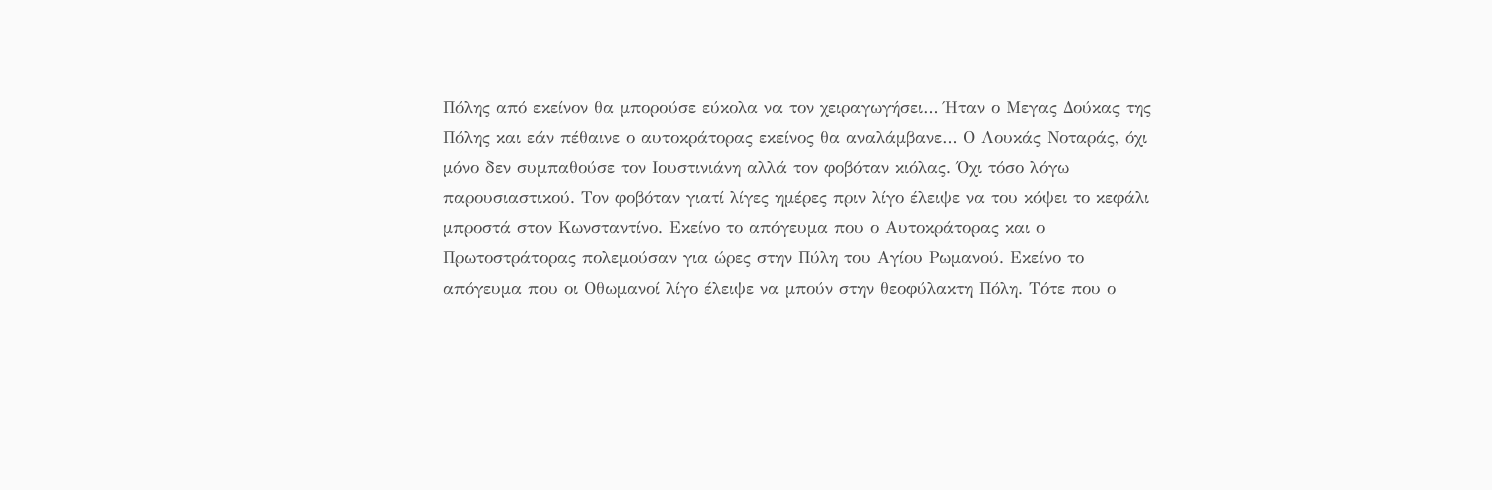Πόλης από εκείνον θα μπορούσε εύκολα να τον χειραγωγήσει… Ήταν ο Μεγας Δούκας της Πόλης και εάν πέθαινε ο αυτοκράτορας εκείνος θα αναλάμβανε… Ο Λουκάς Νοταράς, όχι μόνο δεν συμπαθούσε τον Ιουστινιάνη αλλά τον φοβόταν κιόλας. Όχι τόσο λόγω παρουσιαστικού. Τον φοβόταν γιατί λίγες ημέρες πριν λίγο έλειψε να του κόψει το κεφάλι μπροστά στον Κωνσταντίνο. Εκείνο το απόγευμα που ο Αυτοκράτορας και ο Πρωτοστράτορας πολεμούσαν για ώρες στην Πύλη του Αγίου Ρωμανού. Εκείνο το απόγευμα που οι Οθωμανοί λίγο έλειψε να μπούν στην θεοφύλακτη Πόλη. Τότε που ο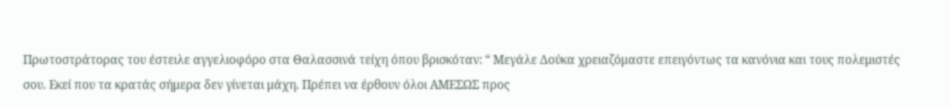Πρωτοστράτορας του έστειλε αγγελιοφόρο στα Θαλασσινά τείχη όπου βρισκόταν: “ Μεγάλε Δούκα χρειαζόμαστε επειγόντως τα κανόνια και τους πολεμιστές σου. Εκεί που τα κρατάς σήμερα δεν γίνεται μάχη. Πρέπει να έρθουν όλοι ΑΜΕΣΩΣ προς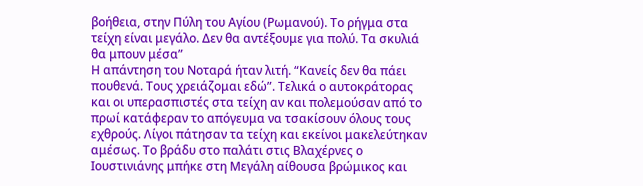βοήθεια, στην Πύλη του Αγίου (Ρωμανού). Το ρήγμα στα τείχη είναι μεγάλο. Δεν θα αντέξουμε για πολύ. Τα σκυλιά θα μπουν μέσα”
Η απάντηση του Νοταρά ήταν λιτή. “Κανείς δεν θα πάει πουθενά. Τους χρειάζομαι εδώ”. Τελικά ο αυτοκράτορας και οι υπερασπιστές στα τείχη αν και πολεμούσαν από το πρωί κατάφεραν το απόγευμα να τσακίσουν όλους τους εχθρούς. Λίγοι πάτησαν τα τείχη και εκείνοι μακελεύτηκαν αμέσως. Το βράδυ στο παλάτι στις Βλαχέρνες ο Ιουστινιάνης μπήκε στη Μεγάλη αίθουσα βρώμικος και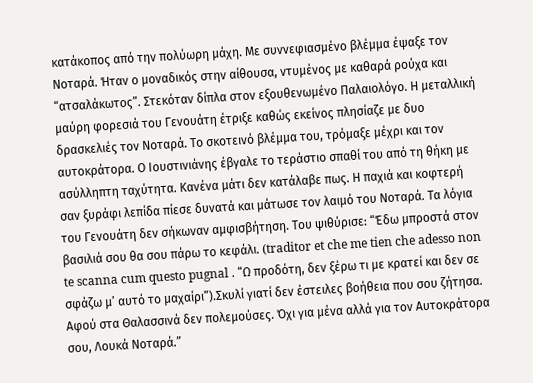κατάκοπος από την πολύωρη μάχη. Με συννεφιασμένο βλέμμα έψαξε τον Νοταρά. Ήταν ο μοναδικός στην αίθουσα, ντυμένος με καθαρά ρούχα και “ατσαλάκωτος”. Στεκόταν δίπλα στον εξουθενωμένο Παλαιολόγο. Η μεταλλική μαύρη φορεσιά του Γενουάτη έτριξε καθώς εκείνος πλησίαζε με δυο δρασκελιές τον Νοταρά. Το σκοτεινό βλέμμα του, τρόμαξε μέχρι και τον αυτοκράτορα. Ο Ιουστινιάνης έβγαλε το τεράστιο σπαθί του από τη θήκη με ασύλληπτη ταχύτητα. Κανένα μάτι δεν κατάλαβε πως. Η παχιά και κοφτερή σαν ξυράφι λεπίδα πίεσε δυνατά και μάτωσε τον λαιμό του Νοταρά. Τα λόγια του Γενουάτη δεν σήκωναν αμφισβήτηση. Του ψιθύρισε: “Έδω μπροστά στον βασιλιά σου θα σου πάρω το κεφάλι. (traditor et che me tien che adesso non te scanna cum questo pugnal . “Ω προδότη, δεν ξέρω τι με κρατεί και δεν σε σφάζω μ’ αυτό το μαχαίρι”).Σκυλί γιατί δεν έστειλες βοήθεια που σου ζήτησα. Αφού στα Θαλασσινά δεν πολεμούσες. Όχι για μένα αλλά για τον Αυτοκράτορα σου, Λουκά Νοταρά.”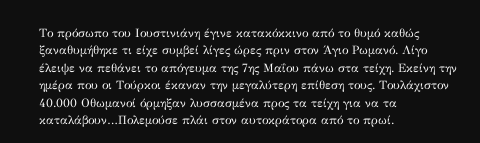Το πρόσωπο του Ιουστινιάνη έγινε κατακόκκινο από το θυμό καθώς ξαναθυμήθηκε τι είχε συμβεί λίγες ώρες πριν στον Άγιο Ρωμανό. Λίγο έλειψε να πεθάνει το απόγευμα της 7ης Μαΐου πάνω στα τείχη. Εκείνη την ημέρα που οι Τούρκοι έκαναν την μεγαλύτερη επίθεση τους. Τουλάχιστον 40.000 Οθωμανοί όρμηξαν λυσσασμένα προς τα τείχη για να τα καταλάβουν…Πολεμούσε πλάι στον αυτοκράτορα από το πρωί.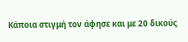Κάποια στιγμή τον άφησε και με 20 δικούς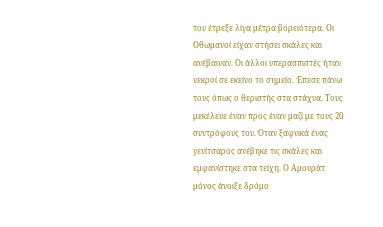του έτρεξε λίγα μέτρα βορειότερα. Οι Οθωμανοί είχαν στήσει σκάλες και ανέβαιναν. Οι άλλοι υπερασπιστές ήταν νεκροί σε εκείνο το σημείο. Έπεσε πάνω τους όπως ο θεριστής στα στάχυα. Τους μεκέλευε έναν προς έναν μαζί με τους 20 συντρόφους του. Όταν ξαφνικά ένας γενίτσαρος ανέβηκε τις σκάλες και εμφανίστηκε στα τείχη. Ο Αμουράτ μόνος άνοιξε δρόμο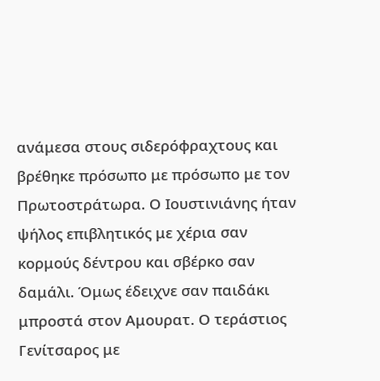ανάμεσα στους σιδερόφραχτους και βρέθηκε πρόσωπο με πρόσωπο με τον Πρωτοστράτωρα. Ο Ιουστινιάνης ήταν ψήλος επιβλητικός με χέρια σαν κορμούς δέντρου και σβέρκο σαν δαμάλι. Όμως έδειχνε σαν παιδάκι μπροστά στον Αμουρατ. Ο τεράστιος Γενίτσαρος με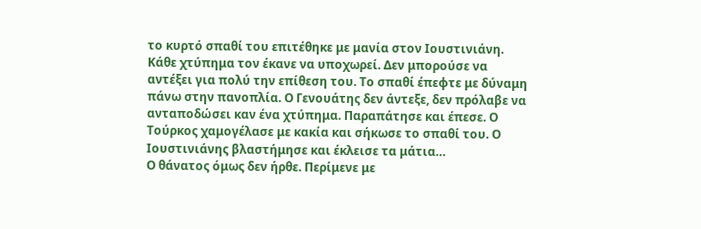το κυρτό σπαθί του επιτέθηκε με μανία στον Ιουστινιάνη. Κάθε χτύπημα τον έκανε να υποχωρεί. Δεν μπορούσε να αντέξει για πολύ την επίθεση του. Το σπαθί έπεφτε με δύναμη πάνω στην πανοπλία. Ο Γενουάτης δεν άντεξε, δεν πρόλαβε να ανταποδώσει καν ένα χτύπημα. Παραπάτησε και έπεσε. Ο Τούρκος χαμογέλασε με κακία και σήκωσε το σπαθί του. Ο Ιουστινιάνης βλαστήμησε και έκλεισε τα μάτια…
Ο θάνατος όμως δεν ήρθε. Περίμενε με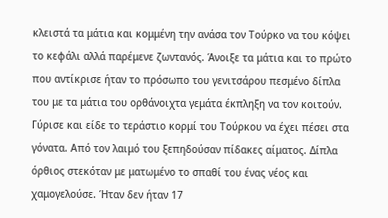κλειστά τα μάτια και κομμένη την ανάσα τον Τούρκο να του κόψει το κεφάλι αλλά παρέμενε ζωντανός. Άνοιξε τα μάτια και το πρώτο που αντίκρισε ήταν το πρόσωπο του γενιτσάρου πεσμένο δίπλα του με τα μάτια του ορθάνοιχτα γεμάτα έκπληξη να τον κοιτούν. Γύρισε και είδε το τεράστιο κορμί του Τούρκου να έχει πέσει στα γόνατα. Από τον λαιμό του ξεπηδούσαν πίδακες αίματος. Δίπλα όρθιος στεκόταν με ματωμένο το σπαθί του ένας νέος και χαμογελούσε. Ήταν δεν ήταν 17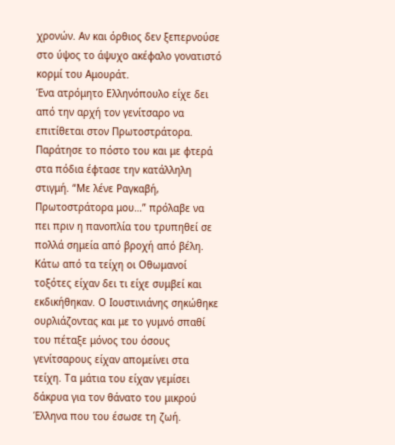χρονών. Αν και όρθιος δεν ξεπερνούσε στο ύψος το άψυχο ακέφαλο γονατιστό κορμί του Αμουράτ.
Ένα ατρόμητο Ελληνόπουλο είχε δει από την αρχή τον γενίτσαρο να επιτίθεται στον Πρωτοστράτορα. Παράτησε το πόστο του και με φτερά στα πόδια έφτασε την κατάλληλη στιγμή. “Με λένε Ραγκαβή, Πρωτοστράτορα μου…” πρόλαβε να πει πριν η πανοπλία του τρυπηθεί σε πολλά σημεία από βροχή από βέλη. Κάτω από τα τείχη οι Οθωμανοί τοξότες είχαν δει τι είχε συμβεί και εκδικήθηκαν. Ο Ιουστινιάνης σηκώθηκε ουρλιάζοντας και με το γυμνό σπαθί του πέταξε μόνος του όσους γενίτσαρους είχαν απομείνει στα τείχη. Τα μάτια του είχαν γεμίσει δάκρυα για τον θάνατο του μικρού Έλληνα που του έσωσε τη ζωή.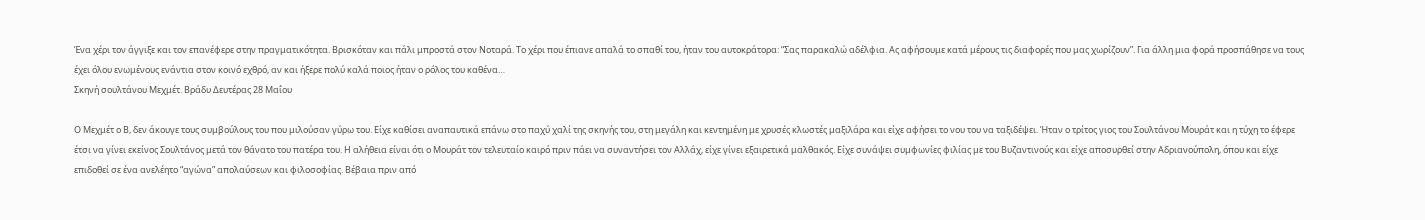Ένα χέρι τον άγγιξε και τον επανέφερε στην πραγματικότητα. Βρισκόταν και πάλι μπροστά στον Νοταρά. Το χέρι που έπιανε απαλά το σπαθί του, ήταν του αυτοκράτορα: “Σας παρακαλώ αδέλφια. Ας αφήσουμε κατά μέρους τις διαφορές που μας χωρίζουν”. Για άλλη μια φορά προσπάθησε να τους έχει όλου ενωμένους ενάντια στον κοινό εχθρό, αν και ήξερε πολύ καλά ποιος ήταν ο ρόλος του καθένα…
Σκηνή σουλτάνου Μεχμέτ. Βράδυ Δευτέρας 28 Μαΐου

Ο Μεχμέτ ο Β, δεν άκουγε τους συμβούλους του που μιλούσαν γύρω του. Είχε καθίσει αναπαυτικά επάνω στο παχύ χαλί της σκηνής του, στη μεγάλη και κεντημένη με χρυσές κλωστές μαξιλάρα και είχε αφήσει το νου του να ταξιδέψει. Ήταν ο τρίτος γιος του Σουλτάνου Μουράτ και η τύχη το έφερε έτσι να γίνει εκείνος Σουλτάνος μετά τον θάνατο του πατέρα του. Η αλήθεια είναι ότι ο Μουράτ τον τελευταίο καιρό πριν πάει να συναντήσει τον Αλλάχ, είχε γίνει εξαιρετικά μαλθακός. Είχε συνάψει συμφωνίες φιλίας με του Βυζαντινούς και είχε αποσυρθεί στην Αδριανούπολη, όπου και είχε επιδοθεί σε ένα ανελέητο “αγώνα” απολαύσεων και φιλοσοφίας. Βέβαια πριν από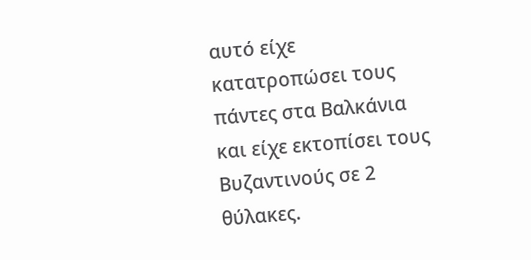αυτό είχε κατατροπώσει τους πάντες στα Βαλκάνια και είχε εκτοπίσει τους Βυζαντινούς σε 2 θύλακες.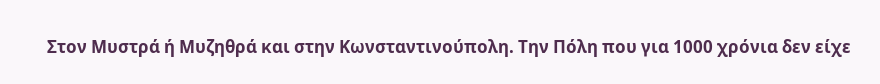Στον Μυστρά ή Μυζηθρά και στην Κωνσταντινούπολη. Την Πόλη που για 1000 χρόνια δεν είχε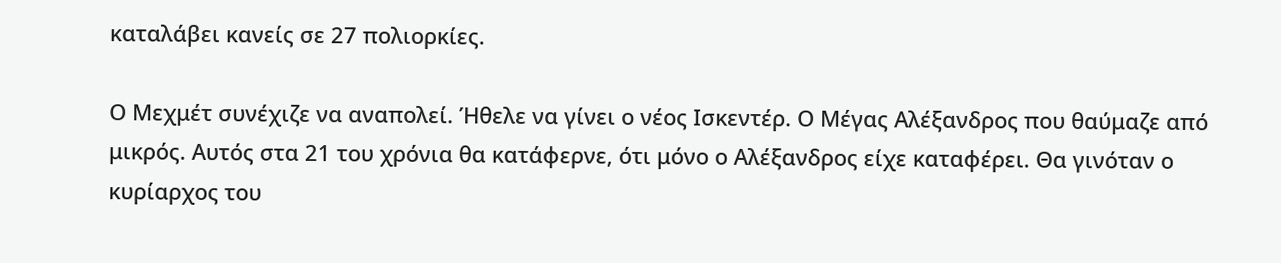καταλάβει κανείς σε 27 πολιορκίες.

Ο Μεχμέτ συνέχιζε να αναπολεί. Ήθελε να γίνει ο νέος Ισκεντέρ. Ο Μέγας Αλέξανδρος που θαύμαζε από μικρός. Αυτός στα 21 του χρόνια θα κατάφερνε, ότι μόνο ο Αλέξανδρος είχε καταφέρει. Θα γινόταν ο κυρίαρχος του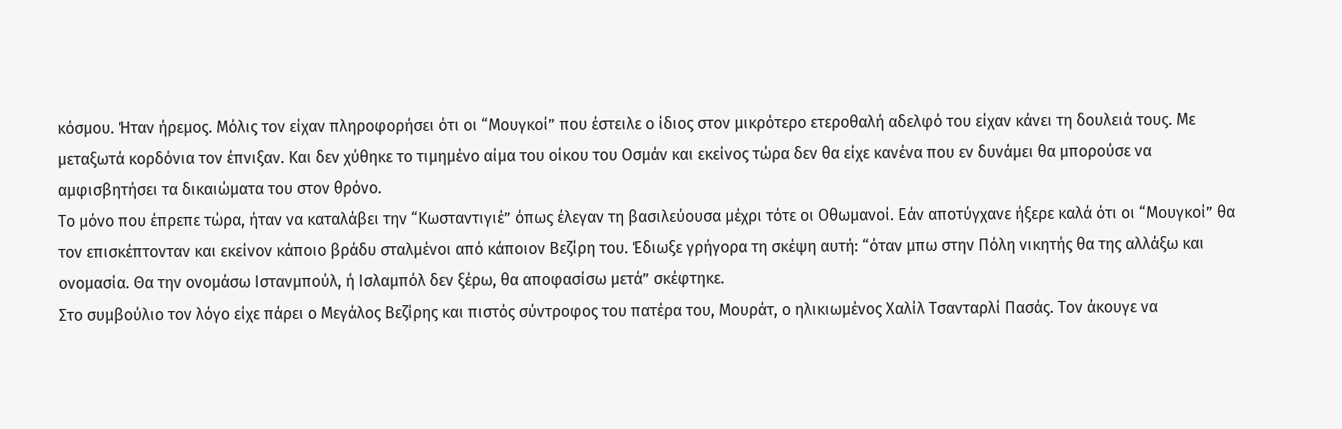κόσμου. Ήταν ήρεμος. Μόλις τον είχαν πληροφορήσει ότι οι “Μουγκοί” που έστειλε ο ίδιος στον μικρότερο ετεροθαλή αδελφό του είχαν κάνει τη δουλειά τους. Με μεταξωτά κορδόνια τον έπνιξαν. Και δεν χύθηκε το τιμημένο αίμα του οίκου του Οσμάν και εκείνος τώρα δεν θα είχε κανένα που εν δυνάμει θα μπορούσε να αμφισβητήσει τα δικαιώματα του στον θρόνο.
Το μόνο που έπρεπε τώρα, ήταν να καταλάβει την “Κωσταντιγιέ” όπως έλεγαν τη βασιλεύουσα μέχρι τότε οι Οθωμανοί. Εάν αποτύγχανε ήξερε καλά ότι οι “Μουγκοί” θα τον επισκέπτονταν και εκείνον κάποιο βράδυ σταλμένοι από κάποιον Βεζίρη του. Έδιωξε γρήγορα τη σκέψη αυτή: “όταν μπω στην Πόλη νικητής θα της αλλάξω και ονομασία. Θα την ονομάσω Ιστανμπούλ, ή Ισλαμπόλ δεν ξέρω, θα αποφασίσω μετά” σκέφτηκε.
Στο συμβούλιο τον λόγο είχε πάρει ο Μεγάλος Βεζίρης και πιστός σύντροφος του πατέρα του, Μουράτ, ο ηλικιωμένος Χαλίλ Τσανταρλί Πασάς. Τον άκουγε να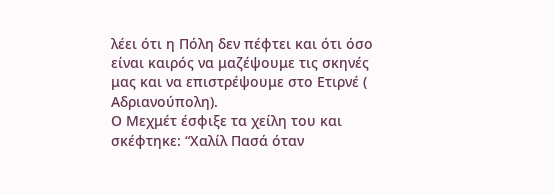λέει ότι η Πόλη δεν πέφτει και ότι όσο είναι καιρός να μαζέψουμε τις σκηνές μας και να επιστρέψουμε στο Ετιρνέ ( Αδριανούπολη).
Ο Μεχμέτ έσφιξε τα χείλη του και σκέφτηκε: “Χαλίλ Πασά όταν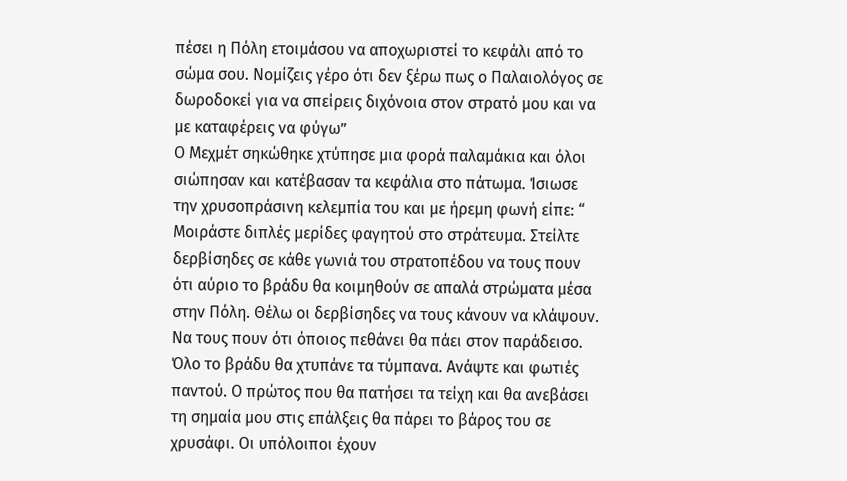πέσει η Πόλη ετοιμάσου να αποχωριστεί το κεφάλι από το σώμα σου. Νομίζεις γέρο ότι δεν ξέρω πως ο Παλαιολόγος σε δωροδοκεί για να σπείρεις διχόνοια στον στρατό μου και να με καταφέρεις να φύγω”
Ο Μεχμέτ σηκώθηκε χτύπησε μια φορά παλαμάκια και όλοι σιώπησαν και κατέβασαν τα κεφάλια στο πάτωμα. Ίσιωσε την χρυσοπράσινη κελεμπία του και με ήρεμη φωνή είπε: “ Μοιράστε διπλές μερίδες φαγητού στο στράτευμα. Στείλτε δερβίσηδες σε κάθε γωνιά του στρατοπέδου να τους πουν ότι αύριο το βράδυ θα κοιμηθούν σε απαλά στρώματα μέσα στην Πόλη. Θέλω οι δερβίσηδες να τους κάνουν να κλάψουν. Να τους πουν ότι όποιος πεθάνει θα πάει στον παράδεισο. Όλο το βράδυ θα χτυπάνε τα τύμπανα. Ανάψτε και φωτιές παντού. Ο πρώτος που θα πατήσει τα τείχη και θα ανεβάσει τη σημαία μου στις επάλξεις θα πάρει το βάρος του σε χρυσάφι. Οι υπόλοιποι έχουν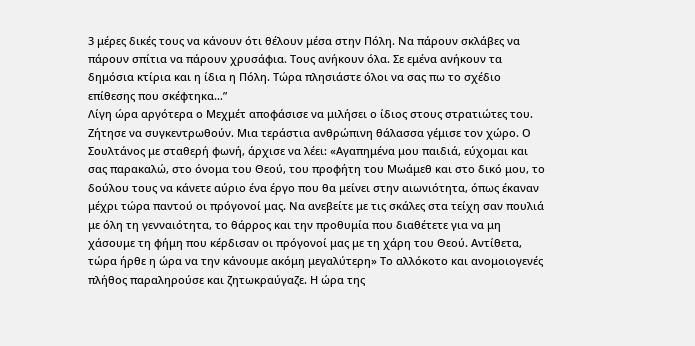3 μέρες δικές τους να κάνουν ότι θέλουν μέσα στην Πόλη. Να πάρουν σκλάβες να πάρουν σπίτια να πάρουν χρυσάφια. Τους ανήκουν όλα. Σε εμένα ανήκουν τα δημόσια κτίρια και η ίδια η Πόλη. Τώρα πλησιάστε όλοι να σας πω το σχέδιο επίθεσης που σκέφτηκα…”
Λίγη ώρα αργότερα ο Μεχμέτ αποφάσισε να μιλήσει ο ίδιος στους στρατιώτες του. Ζήτησε να συγκεντρωθούν. Μια τεράστια ανθρώπινη θάλασσα γέμισε τον χώρο. Ο Σουλτάνος με σταθερή φωνή, άρχισε να λέει: «Αγαπημένα μου παιδιά, εύχομαι και σας παρακαλώ, στο όνομα του Θεού, του προφήτη του Μωάμεθ και στο δικό μου, το δούλου τους να κάνετε αύριο ένα έργο που θα μείνει στην αιωνιότητα, όπως έκαναν μέχρι τώρα παντού οι πρόγονοί μας. Να ανεβείτε με τις σκάλες στα τείχη σαν πουλιά με όλη τη γενναιότητα, το θάρρος και την προθυμία που διαθέτετε για να μη χάσουμε τη φήμη που κέρδισαν οι πρόγονοί μας με τη χάρη του Θεού. Αντίθετα, τώρα ήρθε η ώρα να την κάνουμε ακόμη μεγαλύτερη» Το αλλόκοτο και ανομοιογενές πλήθος παραληρούσε και ζητωκραύγαζε. Η ώρα της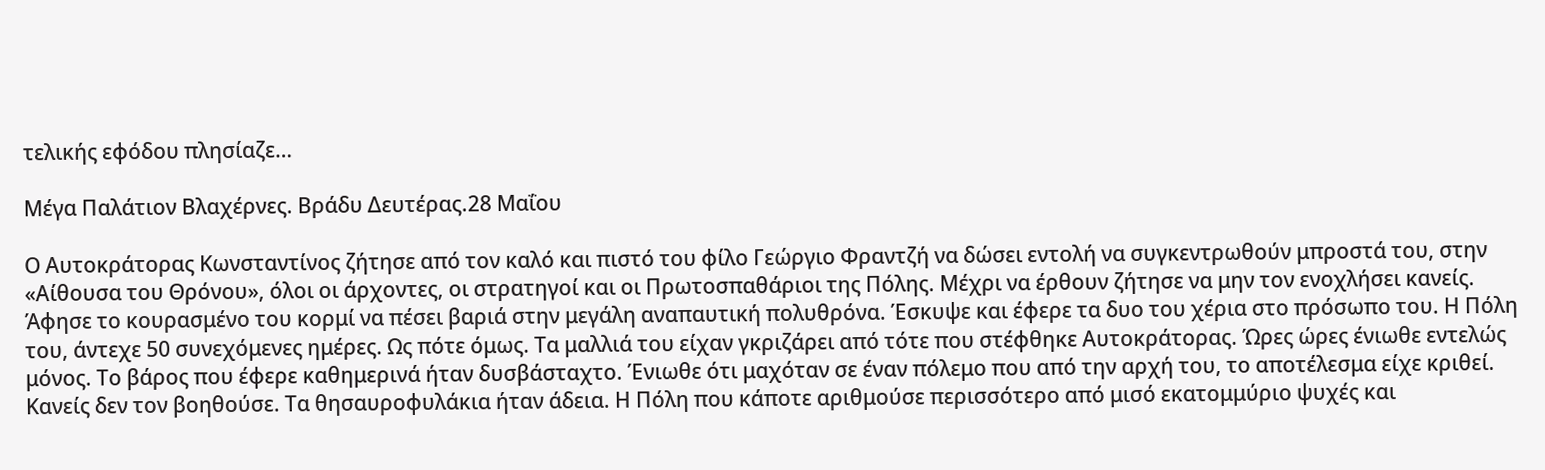τελικής εφόδου πλησίαζε…

Μέγα Παλάτιον Βλαχέρνες. Βράδυ Δευτέρας.28 Μαΐου

Ο Αυτοκράτορας Κωνσταντίνος ζήτησε από τον καλό και πιστό του φίλο Γεώργιο Φραντζή να δώσει εντολή να συγκεντρωθούν μπροστά του, στην «Αίθουσα του Θρόνου», όλοι οι άρχοντες, οι στρατηγοί και οι Πρωτοσπαθάριοι της Πόλης. Μέχρι να έρθουν ζήτησε να μην τον ενοχλήσει κανείς. Άφησε το κουρασμένο του κορμί να πέσει βαριά στην μεγάλη αναπαυτική πολυθρόνα. Έσκυψε και έφερε τα δυο του χέρια στο πρόσωπο του. Η Πόλη του, άντεχε 50 συνεχόμενες ημέρες. Ως πότε όμως. Τα μαλλιά του είχαν γκριζάρει από τότε που στέφθηκε Αυτοκράτορας. Ώρες ώρες ένιωθε εντελώς μόνος. Το βάρος που έφερε καθημερινά ήταν δυσβάσταχτο. Ένιωθε ότι μαχόταν σε έναν πόλεμο που από την αρχή του, το αποτέλεσμα είχε κριθεί. Κανείς δεν τον βοηθούσε. Τα θησαυροφυλάκια ήταν άδεια. Η Πόλη που κάποτε αριθμούσε περισσότερο από μισό εκατομμύριο ψυχές και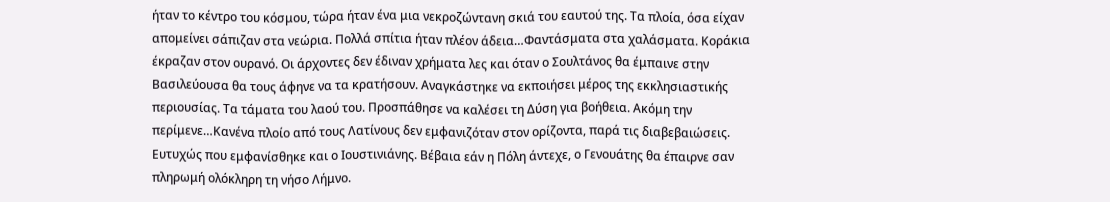ήταν το κέντρο του κόσμου, τώρα ήταν ένα μια νεκροζώντανη σκιά του εαυτού της. Τα πλοία, όσα είχαν απομείνει σάπιζαν στα νεώρια. Πολλά σπίτια ήταν πλέον άδεια…Φαντάσματα στα χαλάσματα. Κοράκια έκραζαν στον ουρανό. Οι άρχοντες δεν έδιναν χρήματα λες και όταν ο Σουλτάνος θα έμπαινε στην Βασιλεύουσα θα τους άφηνε να τα κρατήσουν. Αναγκάστηκε να εκποιήσει μέρος της εκκλησιαστικής περιουσίας. Τα τάματα του λαού του. Προσπάθησε να καλέσει τη Δύση για βοήθεια. Ακόμη την περίμενε…Κανένα πλοίο από τους Λατίνους δεν εμφανιζόταν στον ορίζοντα, παρά τις διαβεβαιώσεις.
Ευτυχώς που εμφανίσθηκε και ο Ιουστινιάνης. Βέβαια εάν η Πόλη άντεχε, ο Γενουάτης θα έπαιρνε σαν πληρωμή ολόκληρη τη νήσο Λήμνο.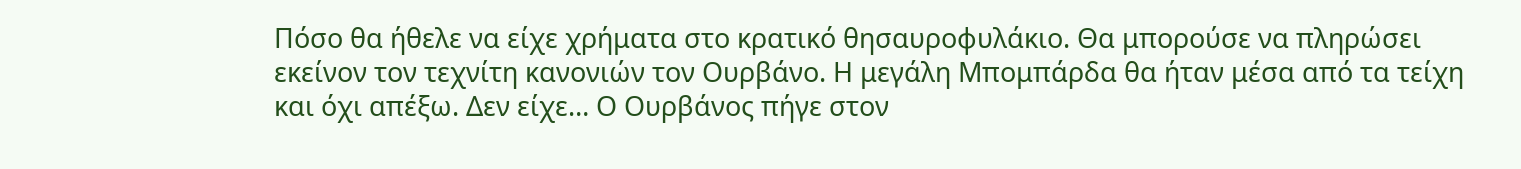Πόσο θα ήθελε να είχε χρήματα στο κρατικό θησαυροφυλάκιο. Θα μπορούσε να πληρώσει εκείνον τον τεχνίτη κανονιών τον Ουρβάνο. Η μεγάλη Μπομπάρδα θα ήταν μέσα από τα τείχη και όχι απέξω. Δεν είχε… Ο Ουρβάνος πήγε στον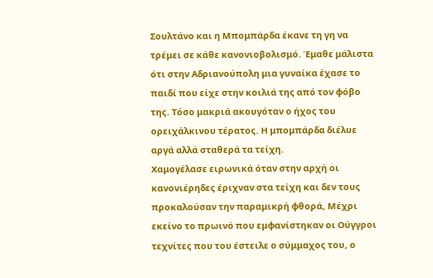Σουλτάνο και η Μπομπάρδα έκανε τη γη να τρέμει σε κάθε κανονιοβολισμό. Έμαθε μάλιστα ότι στην Αδριανούπολη μια γυναίκα έχασε το παιδί που είχε στην κοιλιά της από τον φόβο της. Τόσο μακριά ακουγόταν ο ήχος του ορειχάλκινου τέρατος. Η μπομπάρδα διέλυε αργά αλλά σταθερά τα τείχη.
Χαμογέλασε ειρωνικά όταν στην αρχή οι κανονιέρηδες έριχναν στα τείχη και δεν τους προκαλούσαν την παραμικρή φθορά, Μέχρι εκείνο το πρωινό που εμφανίστηκαν οι Ούγγροι τεχνίτες που του έστειλε ο σύμμαχος του, ο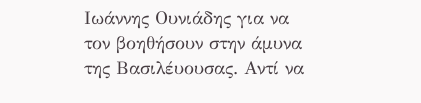Ιωάννης Ουνιάδης για να τον βοηθήσουν στην άμυνα της Βασιλέυουσας. Αντί να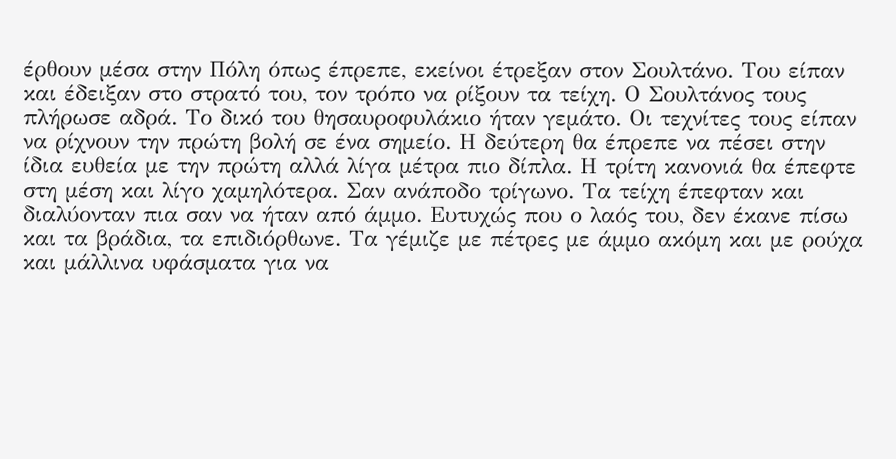έρθουν μέσα στην Πόλη όπως έπρεπε, εκείνοι έτρεξαν στον Σουλτάνο. Του είπαν και έδειξαν στο στρατό του, τον τρόπο να ρίξουν τα τείχη. Ο Σουλτάνος τους πλήρωσε αδρά. Το δικό του θησαυροφυλάκιο ήταν γεμάτο. Οι τεχνίτες τους είπαν να ρίχνουν την πρώτη βολή σε ένα σημείο. Η δεύτερη θα έπρεπε να πέσει στην ίδια ευθεία με την πρώτη αλλά λίγα μέτρα πιο δίπλα. Η τρίτη κανονιά θα έπεφτε στη μέση και λίγο χαμηλότερα. Σαν ανάποδο τρίγωνο. Τα τείχη έπεφταν και διαλύονταν πια σαν να ήταν από άμμο. Ευτυχώς που ο λαός του, δεν έκανε πίσω και τα βράδια, τα επιδιόρθωνε. Τα γέμιζε με πέτρες με άμμο ακόμη και με ρούχα και μάλλινα υφάσματα για να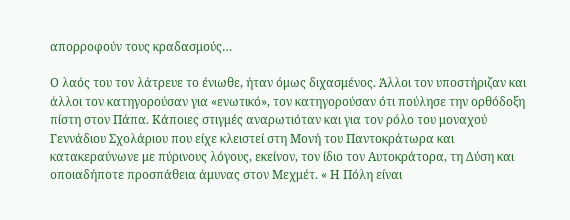απορροφούν τους κραδασμούς…

Ο λαός του τον λάτρευε το ένιωθε, ήταν όμως διχασμένος. Άλλοι τον υποστήριζαν και άλλοι τον κατηγορούσαν για «ενωτικό», τον κατηγορούσαν ότι πούλησε την ορθόδοξη πίστη στον Πάπα. Κάποιες στιγμές αναρωτιόταν και για τον ρόλο του μοναχού Γεννάδιου Σχολάριου που είχε κλειστεί στη Μονή του Παντοκράτωρα και κατακεραύνωνε με πύρινους λόγους, εκείνον, τον ίδιο τον Αυτοκράτορα, τη Δύση και οποιαδήποτε προσπάθεια άμυνας στον Μεχμέτ. « Η Πόλη είναι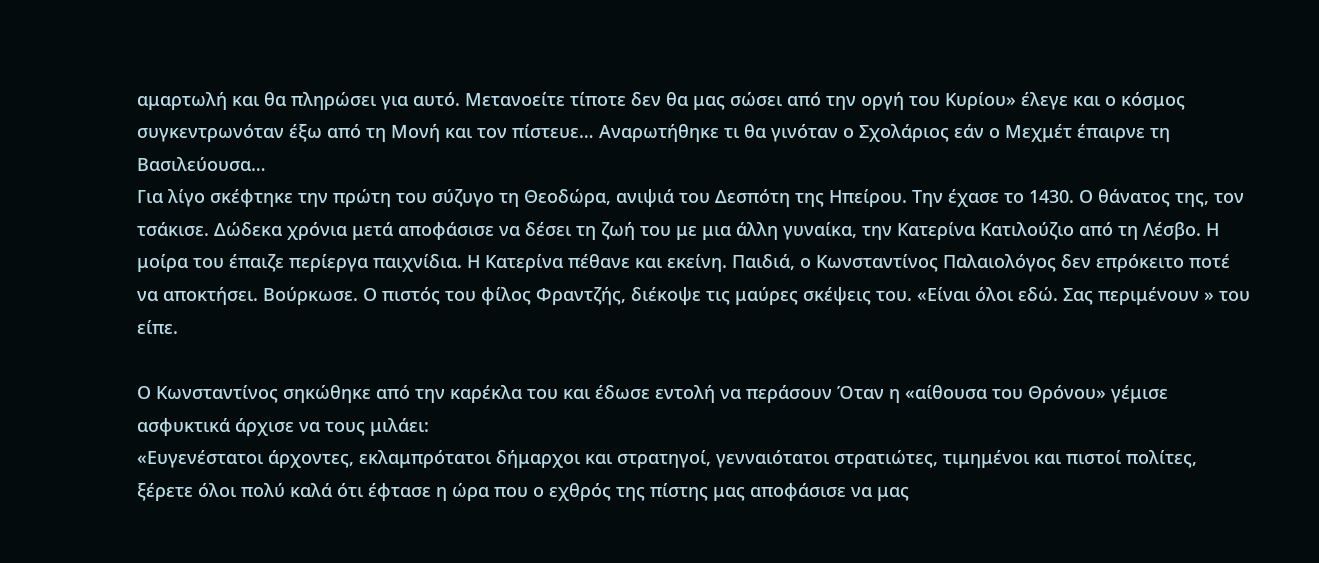αμαρτωλή και θα πληρώσει για αυτό. Μετανοείτε τίποτε δεν θα μας σώσει από την οργή του Κυρίου» έλεγε και ο κόσμος συγκεντρωνόταν έξω από τη Μονή και τον πίστευε… Αναρωτήθηκε τι θα γινόταν ο Σχολάριος εάν ο Μεχμέτ έπαιρνε τη Βασιλεύουσα…
Για λίγο σκέφτηκε την πρώτη του σύζυγο τη Θεοδώρα, ανιψιά του Δεσπότη της Ηπείρου. Την έχασε το 1430. Ο θάνατος της, τον τσάκισε. Δώδεκα χρόνια μετά αποφάσισε να δέσει τη ζωή του με μια άλλη γυναίκα, την Κατερίνα Κατιλούζιο από τη Λέσβο. Η μοίρα του έπαιζε περίεργα παιχνίδια. Η Κατερίνα πέθανε και εκείνη. Παιδιά, ο Κωνσταντίνος Παλαιολόγος δεν επρόκειτο ποτέ να αποκτήσει. Βούρκωσε. Ο πιστός του φίλος Φραντζής, διέκοψε τις μαύρες σκέψεις του. «Είναι όλοι εδώ. Σας περιμένουν » του είπε.

Ο Κωνσταντίνος σηκώθηκε από την καρέκλα του και έδωσε εντολή να περάσουν Όταν η «αίθουσα του Θρόνου» γέμισε ασφυκτικά άρχισε να τους μιλάει:
«Ευγενέστατοι άρχοντες, εκλαμπρότατοι δήμαρχοι και στρατηγοί, γενναιότατοι στρατιώτες, τιμημένοι και πιστοί πολίτες, ξέρετε όλοι πολύ καλά ότι έφτασε η ώρα που ο εχθρός της πίστης μας αποφάσισε να μας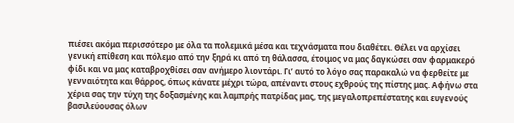πιέσει ακόμα περισσότερο με όλα τα πολεμικά μέσα και τεχνάσματα που διαθέτει. Θέλει να αρχίσει γενική επίθεση και πόλεμο από την ξηρά κι από τη θάλασσα, έτοιμος να μας δαγκώσει σαν φαρμακερό φίδι και να μας καταβροχθίσει σαν ανήμερο λιοντάρι. Γι’ αυτό το λόγο σας παρακαλώ να φερθείτε με γενναιότητα και θάρρος, όπως κάνατε μέχρι τώρα, απέναντι στους εχθρούς της πίστης μας. Αφήνω στα χέρια σας την τύχη της δοξασμένης και λαμπρής πατρίδας μας, της μεγαλοπρεπέστατης και ευγενούς βασιλεύουσας όλων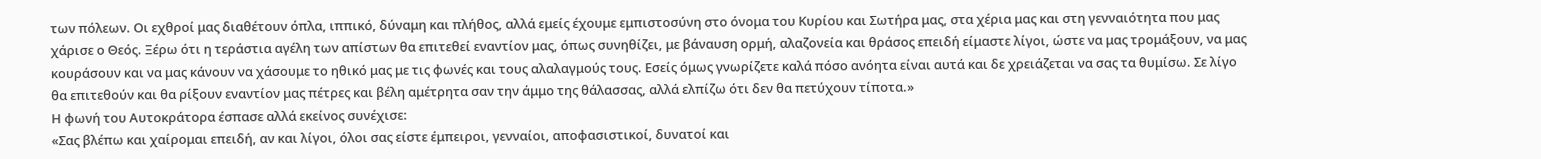των πόλεων. Οι εχθροί μας διαθέτουν όπλα, ιππικό, δύναμη και πλήθος, αλλά εμείς έχουμε εμπιστοσύνη στο όνομα του Κυρίου και Σωτήρα μας, στα χέρια μας και στη γενναιότητα που μας χάρισε ο Θεός. Ξέρω ότι η τεράστια αγέλη των απίστων θα επιτεθεί εναντίον μας, όπως συνηθίζει, με βάναυση ορμή, αλαζονεία και θράσος επειδή είμαστε λίγοι, ώστε να μας τρομάξουν, να μας κουράσουν και να μας κάνουν να χάσουμε το ηθικό μας με τις φωνές και τους αλαλαγμούς τους. Εσείς όμως γνωρίζετε καλά πόσο ανόητα είναι αυτά και δε χρειάζεται να σας τα θυμίσω. Σε λίγο θα επιτεθούν και θα ρίξουν εναντίον μας πέτρες και βέλη αμέτρητα σαν την άμμο της θάλασσας, αλλά ελπίζω ότι δεν θα πετύχουν τίποτα.»
Η φωνή του Αυτοκράτορα έσπασε αλλά εκείνος συνέχισε:
«Σας βλέπω και χαίρομαι επειδή, αν και λίγοι, όλοι σας είστε έμπειροι, γενναίοι, αποφασιστικοί, δυνατοί και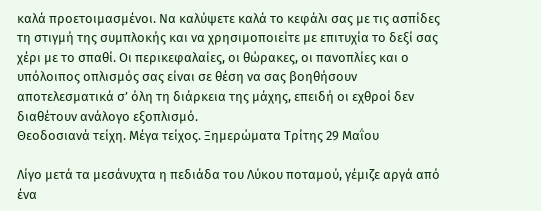καλά προετοιμασμένοι. Να καλύψετε καλά το κεφάλι σας με τις ασπίδες τη στιγμή της συμπλοκής και να χρησιμοποιείτε με επιτυχία το δεξί σας χέρι με το σπαθί. Οι περικεφαλαίες, οι θώρακες, οι πανοπλίες και ο υπόλοιπος οπλισμός σας είναι σε θέση να σας βοηθήσουν αποτελεσματικά σ’ όλη τη διάρκεια της μάχης, επειδή οι εχθροί δεν διαθέτουν ανάλογο εξοπλισμό.
Θεοδοσιανά τείχη. Μέγα τείχος. Ξημερώματα Τρίτης 29 Μαΐου

Λίγο μετά τα μεσάνυχτα η πεδιάδα του Λύκου ποταμού, γέμιζε αργά από ένα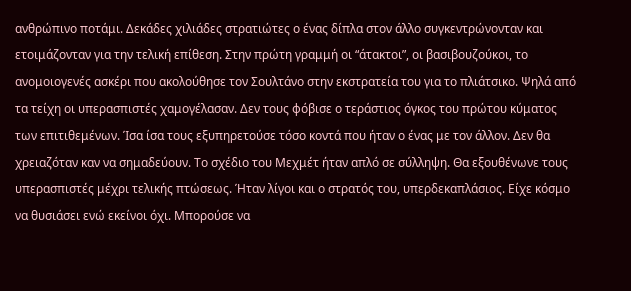ανθρώπινο ποτάμι. Δεκάδες χιλιάδες στρατιώτες ο ένας δίπλα στον άλλο συγκεντρώνονταν και ετοιμάζονταν για την τελική επίθεση. Στην πρώτη γραμμή οι “άτακτοι”, οι βασιβουζούκοι, το ανομοιογενές ασκέρι που ακολούθησε τον Σουλτάνο στην εκστρατεία του για το πλιάτσικο. Ψηλά από τα τείχη οι υπερασπιστές χαμογέλασαν. Δεν τους φόβισε ο τεράστιος όγκος του πρώτου κύματος των επιτιθεμένων. Ίσα ίσα τους εξυπηρετούσε τόσο κοντά που ήταν ο ένας με τον άλλον. Δεν θα χρειαζόταν καν να σημαδεύουν. Το σχέδιο του Μεχμέτ ήταν απλό σε σύλληψη. Θα εξουθένωνε τους υπερασπιστές μέχρι τελικής πτώσεως. Ήταν λίγοι και ο στρατός του, υπερδεκαπλάσιος. Είχε κόσμο να θυσιάσει ενώ εκείνοι όχι. Μπορούσε να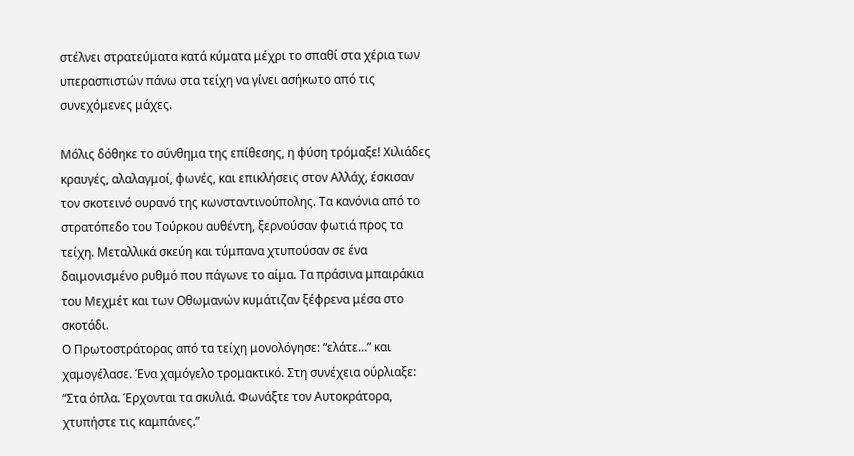στέλνει στρατεύματα κατά κύματα μέχρι το σπαθί στα χέρια των υπερασπιστών πάνω στα τείχη να γίνει ασήκωτο από τις συνεχόμενες μάχες.

Μόλις δόθηκε το σύνθημα της επίθεσης, η φύση τρόμαξε! Χιλιάδες κραυγές, αλαλαγμοί, φωνές, και επικλήσεις στον Αλλάχ, έσκισαν τον σκοτεινό ουρανό της κωνσταντινούπολης. Τα κανόνια από το στρατόπεδο του Τούρκου αυθέντη, ξερνούσαν φωτιά προς τα τείχη. Μεταλλικά σκεύη και τύμπανα χτυπούσαν σε ένα δαιμονισμένο ρυθμό που πάγωνε το αίμα. Τα πράσινα μπαιράκια του Μεχμέτ και των Οθωμανών κυμάτιζαν ξέφρενα μέσα στο σκοτάδι.
Ο Πρωτοστράτορας από τα τείχη μονολόγησε: “ελάτε…” και χαμογέλασε. Ένα χαμόγελο τρομακτικό. Στη συνέχεια ούρλιαξε: “Στα όπλα. Έρχονται τα σκυλιά. Φωνάξτε τον Αυτοκράτορα, χτυπήστε τις καμπάνες.”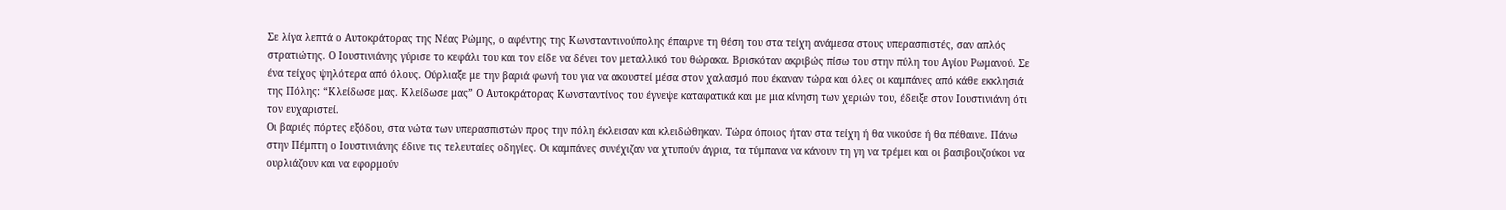Σε λίγα λεπτά ο Αυτοκράτορας της Νέας Ρώμης, ο αφέντης της Κωνσταντινούπολης έπαιρνε τη θέση του στα τείχη ανάμεσα στους υπερασπιστές, σαν απλός στρατιώτης. Ο Ιουστινιάνης γύρισε το κεφάλι του και τον είδε να δένει τον μεταλλικό του θώρακα. Βρισκόταν ακριβώς πίσω του στην πύλη του Αγίου Ρωμανού. Σε ένα τείχος ψηλότερα από όλους. Ούρλιαξε με την βαριά φωνή του για να ακουστεί μέσα στον χαλασμό που έκαναν τώρα και όλες οι καμπάνες από κάθε εκκλησιά της Πόλης: “Κλείδωσε μας. Κλείδωσε μας” Ο Αυτοκράτορας Κωνσταντίνος του έγνεψε καταφατικά και με μια κίνηση των χεριών του, έδειξε στον Ιουστινιάνη ότι τον ευχαριστεί.
Οι βαριές πόρτες εξόδου, στα νώτα των υπερασπιστών προς την πόλη έκλεισαν και κλειδώθηκαν. Τώρα όποιος ήταν στα τείχη ή θα νικούσε ή θα πέθαινε. Πάνω στην Πέμπτη ο Ιουστινιάνης έδινε τις τελευταίες οδηγίες. Οι καμπάνες συνέχιζαν να χτυπούν άγρια, τα τύμπανα να κάνουν τη γη να τρέμει και οι βασιβουζούκοι να ουρλιάζουν και να εφορμούν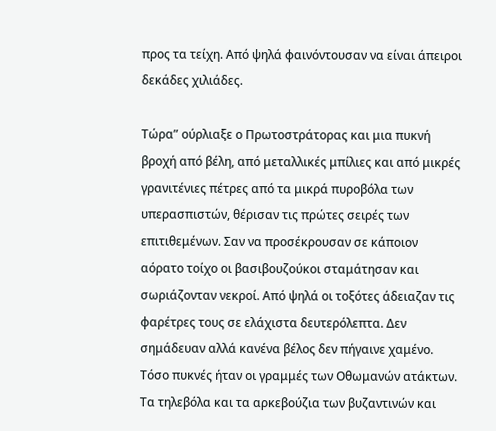προς τα τείχη. Από ψηλά φαινόντουσαν να είναι άπειροι δεκάδες χιλιάδες.

Τώρα” ούρλιαξε ο Πρωτοστράτορας και μια πυκνή βροχή από βέλη, από μεταλλικές μπίλιες και από μικρές γρανιτένιες πέτρες από τα μικρά πυροβόλα των υπερασπιστών, θέρισαν τις πρώτες σειρές των επιτιθεμένων. Σαν να προσέκρουσαν σε κάποιον αόρατο τοίχο οι βασιβουζούκοι σταμάτησαν και σωριάζονταν νεκροί. Από ψηλά οι τοξότες άδειαζαν τις φαρέτρες τους σε ελάχιστα δευτερόλεπτα. Δεν σημάδευαν αλλά κανένα βέλος δεν πήγαινε χαμένο. Τόσο πυκνές ήταν οι γραμμές των Οθωμανών ατάκτων. Τα τηλεβόλα και τα αρκεβούζια των βυζαντινών και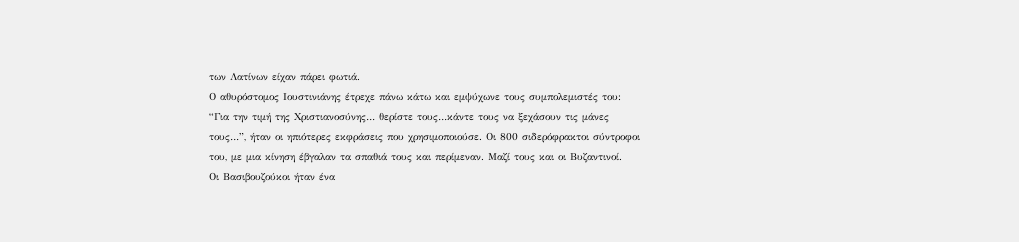των Λατίνων είχαν πάρει φωτιά.
Ο αθυρόστομος Ιουστινιάνης έτρεχε πάνω κάτω και εμψύχωνε τους συμπολεμιστές του: “Για την τιμή της Χριστιανοσύνης… θερίστε τους…κάντε τους να ξεχάσουν τις μάνες τους…”, ήταν οι ηπιότερες εκφράσεις που χρησιμοποιούσε. Οι 800 σιδερόφρακτοι σύντροφοι του, με μια κίνηση έβγαλαν τα σπαθιά τους και περίμεναν. Μαζί τους και οι Βυζαντινοί.
Οι Βασιβουζούκοι ήταν ένα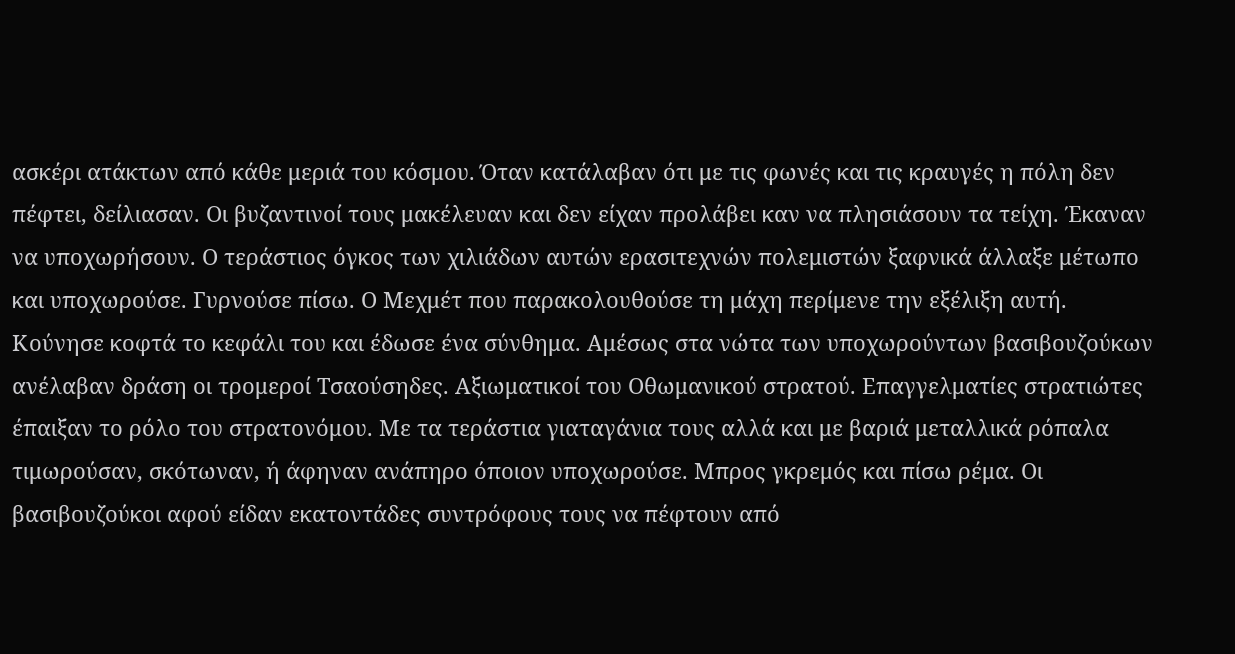ασκέρι ατάκτων από κάθε μεριά του κόσμου. Όταν κατάλαβαν ότι με τις φωνές και τις κραυγές η πόλη δεν πέφτει, δείλιασαν. Οι βυζαντινοί τους μακέλευαν και δεν είχαν προλάβει καν να πλησιάσουν τα τείχη. Έκαναν να υποχωρήσουν. Ο τεράστιος όγκος των χιλιάδων αυτών ερασιτεχνών πολεμιστών ξαφνικά άλλαξε μέτωπο και υποχωρούσε. Γυρνούσε πίσω. Ο Μεχμέτ που παρακολουθούσε τη μάχη περίμενε την εξέλιξη αυτή. Κούνησε κοφτά το κεφάλι του και έδωσε ένα σύνθημα. Αμέσως στα νώτα των υποχωρούντων βασιβουζούκων ανέλαβαν δράση οι τρομεροί Τσαούσηδες. Αξιωματικοί του Οθωμανικού στρατού. Επαγγελματίες στρατιώτες έπαιξαν το ρόλο του στρατονόμου. Με τα τεράστια γιαταγάνια τους αλλά και με βαριά μεταλλικά ρόπαλα τιμωρούσαν, σκότωναν, ή άφηναν ανάπηρο όποιον υποχωρούσε. Μπρος γκρεμός και πίσω ρέμα. Οι βασιβουζούκοι αφού είδαν εκατοντάδες συντρόφους τους να πέφτουν από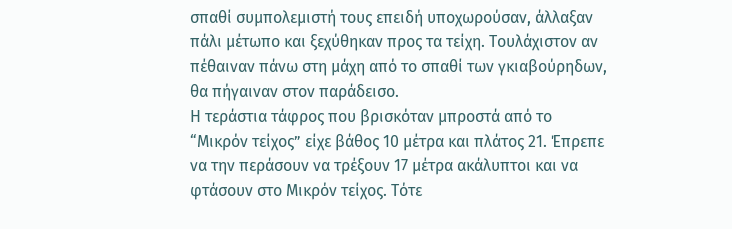σπαθί συμπολεμιστή τους επειδή υποχωρούσαν, άλλαξαν πάλι μέτωπο και ξεχύθηκαν προς τα τείχη. Τουλάχιστον αν πέθαιναν πάνω στη μάχη από το σπαθί των γκιαβούρηδων, θα πήγαιναν στον παράδεισο.
Η τεράστια τάφρος που βρισκόταν μπροστά από το “Μικρόν τείχος” είχε βάθος 10 μέτρα και πλάτος 21. Έπρεπε να την περάσουν να τρέξουν 17 μέτρα ακάλυπτοι και να φτάσουν στο Μικρόν τείχος. Τότε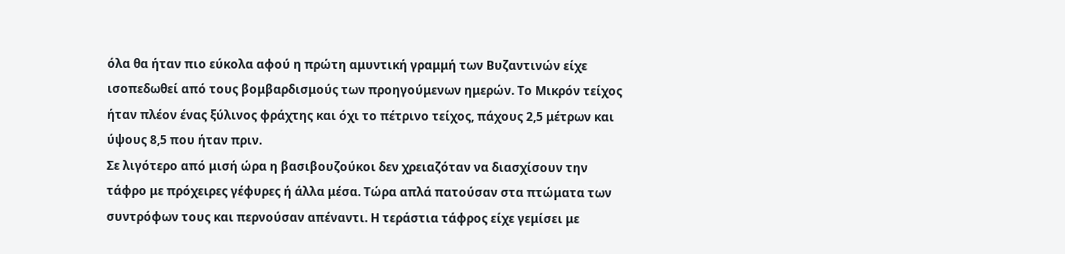όλα θα ήταν πιο εύκολα αφού η πρώτη αμυντική γραμμή των Βυζαντινών είχε ισοπεδωθεί από τους βομβαρδισμούς των προηγούμενων ημερών. Το Μικρόν τείχος ήταν πλέον ένας ξύλινος φράχτης και όχι το πέτρινο τείχος, πάχους 2,5 μέτρων και ύψους 8,5 που ήταν πριν.
Σε λιγότερο από μισή ώρα η βασιβουζούκοι δεν χρειαζόταν να διασχίσουν την τάφρο με πρόχειρες γέφυρες ή άλλα μέσα. Τώρα απλά πατούσαν στα πτώματα των συντρόφων τους και περνούσαν απέναντι. Η τεράστια τάφρος είχε γεμίσει με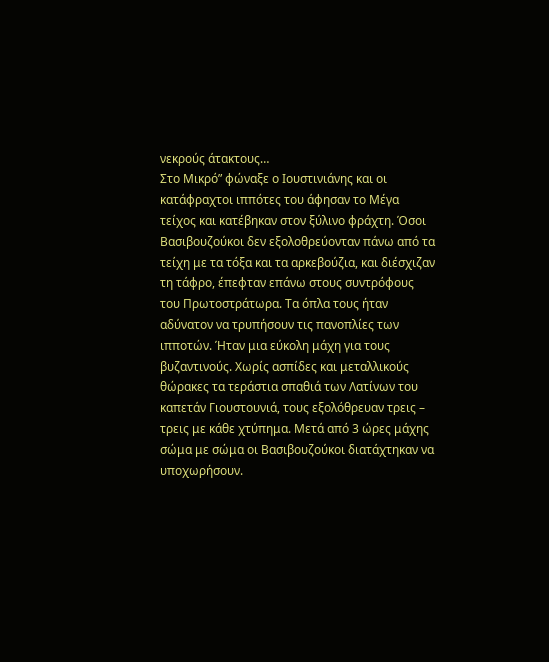νεκρούς άτακτους…
Στο Μικρό” φώναξε ο Ιουστινιάνης και οι κατάφραχτοι ιππότες του άφησαν το Μέγα τείχος και κατέβηκαν στον ξύλινο φράχτη. Όσοι Βασιβουζούκοι δεν εξολοθρεύονταν πάνω από τα τείχη με τα τόξα και τα αρκεβούζια, και διέσχιζαν τη τάφρο, έπεφταν επάνω στους συντρόφους του Πρωτοστράτωρα. Τα όπλα τους ήταν αδύνατον να τρυπήσουν τις πανοπλίες των ιπποτών. Ήταν μια εύκολη μάχη για τους βυζαντινούς. Χωρίς ασπίδες και μεταλλικούς θώρακες τα τεράστια σπαθιά των Λατίνων του καπετάν Γιουστουνιά, τους εξολόθρευαν τρεις – τρεις με κάθε χτύπημα. Μετά από 3 ώρες μάχης σώμα με σώμα οι Βασιβουζούκοι διατάχτηκαν να υποχωρήσουν.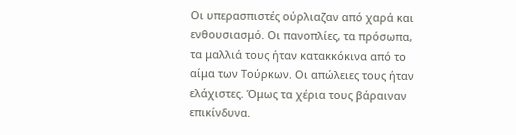Οι υπερασπιστές ούρλιαζαν από χαρά και ενθουσιασμό. Οι πανοπλίες, τα πρόσωπα, τα μαλλιά τους ήταν κατακκόκινα από το αίμα των Τούρκων. Οι απώλειες τους ήταν ελάχιστες. Όμως τα χέρια τους βάραιναν επικίνδυνα.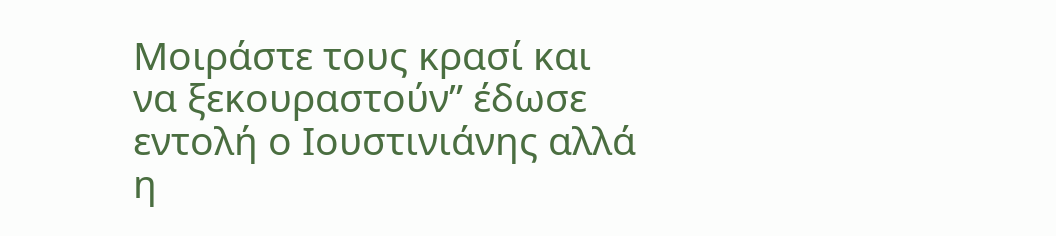Μοιράστε τους κρασί και να ξεκουραστούν” έδωσε εντολή ο Ιουστινιάνης αλλά η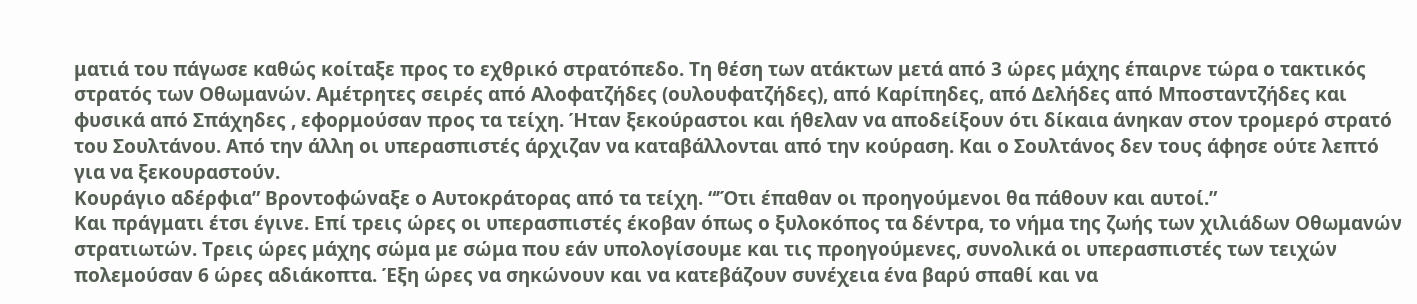ματιά του πάγωσε καθώς κοίταξε προς το εχθρικό στρατόπεδο. Τη θέση των ατάκτων μετά από 3 ώρες μάχης έπαιρνε τώρα ο τακτικός στρατός των Οθωμανών. Αμέτρητες σειρές από Αλοφατζήδες (ουλουφατζήδες), από Καρίπηδες, από Δελήδες από Μποσταντζήδες και φυσικά από Σπάχηδες , εφορμούσαν προς τα τείχη. Ήταν ξεκούραστοι και ήθελαν να αποδείξουν ότι δίκαια άνηκαν στον τρομερό στρατό του Σουλτάνου. Από την άλλη οι υπερασπιστές άρχιζαν να καταβάλλονται από την κούραση. Και ο Σουλτάνος δεν τους άφησε ούτε λεπτό για να ξεκουραστούν.
Κουράγιο αδέρφια” Βροντοφώναξε ο Αυτοκράτορας από τα τείχη. “’Ότι έπαθαν οι προηγούμενοι θα πάθουν και αυτοί.”
Και πράγματι έτσι έγινε. Επί τρεις ώρες οι υπερασπιστές έκοβαν όπως ο ξυλοκόπος τα δέντρα, το νήμα της ζωής των χιλιάδων Οθωμανών στρατιωτών. Τρεις ώρες μάχης σώμα με σώμα που εάν υπολογίσουμε και τις προηγούμενες, συνολικά οι υπερασπιστές των τειχών πολεμούσαν 6 ώρες αδιάκοπτα. Έξη ώρες να σηκώνουν και να κατεβάζουν συνέχεια ένα βαρύ σπαθί και να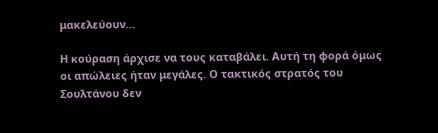μακελεύουν…

Η κούραση άρχισε να τους καταβάλει. Αυτή τη φορά όμως οι απώλειες ήταν μεγάλες. Ο τακτικός στρατός του Σουλτάνου δεν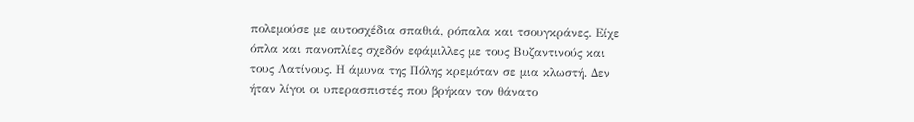πολεμούσε με αυτοσχέδια σπαθιά, ρόπαλα και τσουγκράνες. Είχε όπλα και πανοπλίες σχεδόν εφάμιλλες με τους Βυζαντινούς και τους Λατίνους. Η άμυνα της Πόλης κρεμόταν σε μια κλωστή. Δεν ήταν λίγοι οι υπερασπιστές που βρήκαν τον θάνατο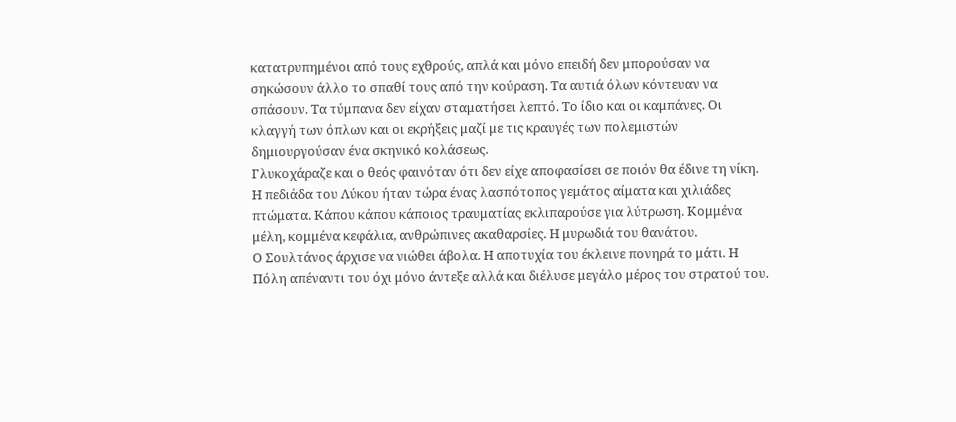κατατρυπημένοι από τους εχθρούς, απλά και μόνο επειδή δεν μπορούσαν να σηκώσουν άλλο το σπαθί τους από την κούραση. Τα αυτιά όλων κόντευαν να σπάσουν. Τα τύμπανα δεν είχαν σταματήσει λεπτό. Το ίδιο και οι καμπάνες. Οι κλαγγή των όπλων και οι εκρήξεις μαζί με τις κραυγές των πολεμιστών δημιουργούσαν ένα σκηνικό κολάσεως.
Γλυκοχάραζε και ο θεός φαινόταν ότι δεν είχε αποφασίσει σε ποιόν θα έδινε τη νίκη. Η πεδιάδα του Λύκου ήταν τώρα ένας λασπότοπος γεμάτος αίματα και χιλιάδες πτώματα. Κάπου κάπου κάποιος τραυματίας εκλιπαρούσε για λύτρωση. Κομμένα μέλη, κομμένα κεφάλια, ανθρώπινες ακαθαρσίες. Η μυρωδιά του θανάτου.
Ο Σουλτάνος άρχισε να νιώθει άβολα. Η αποτυχία του έκλεινε πονηρά το μάτι. Η Πόλη απέναντι του όχι μόνο άντεξε αλλά και διέλυσε μεγάλο μέρος του στρατού του.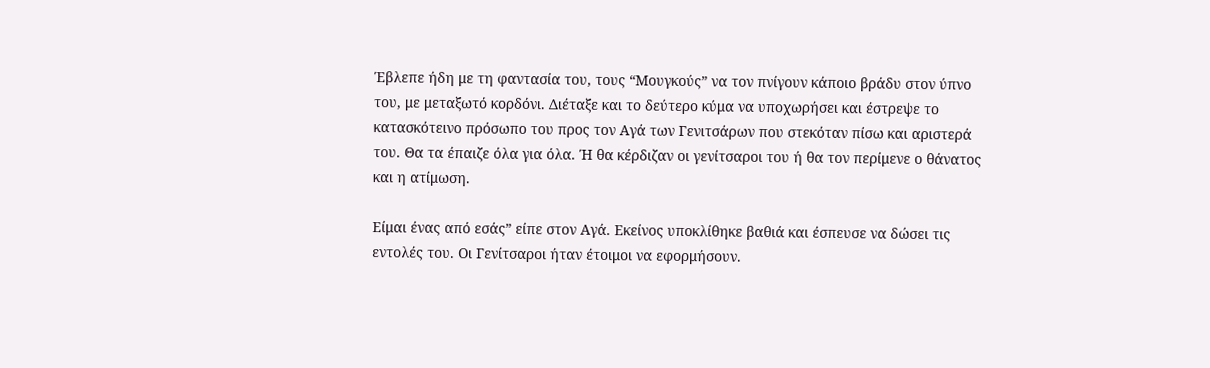Έβλεπε ήδη με τη φαντασία του, τους “Μουγκούς” να τον πνίγουν κάποιο βράδυ στον ύπνο του, με μεταξωτό κορδόνι. Διέταξε και το δεύτερο κύμα να υποχωρήσει και έστρεψε το κατασκότεινο πρόσωπο του προς τον Αγά των Γενιτσάρων που στεκόταν πίσω και αριστερά του. Θα τα έπαιζε όλα για όλα. Ή θα κέρδιζαν οι γενίτσαροι του ή θα τον περίμενε ο θάνατος και η ατίμωση.

Είμαι ένας από εσάς” είπε στον Αγά. Εκείνος υποκλίθηκε βαθιά και έσπευσε να δώσει τις εντολές του. Οι Γενίτσαροι ήταν έτοιμοι να εφορμήσουν.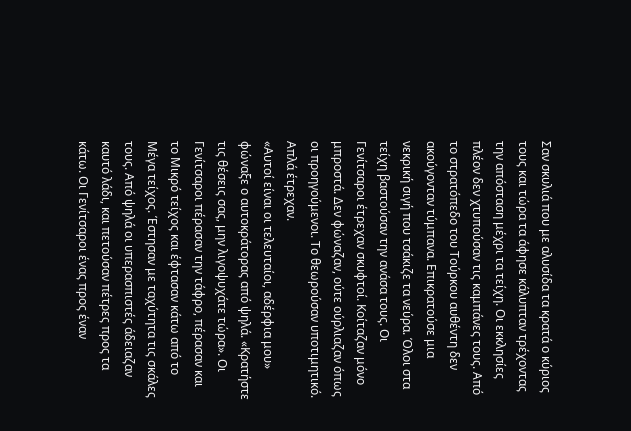Σαν σκυλιά που με αλυσίδα τα κρατά ο κύριος τους και τώρα τα άφησε κάλυπταν τρέχοντας την απόσταση μέχρι τα τείχη. Οι εκκλησίες πλέον δεν χτυπούσαν τις καμπάνες τους. Από το στρατόπεδο του Τούρκου αυθέντη δεν ακούγονταν τύμπανα. Επικρατούσε μια νεκρική σιγή που τσάκιζε τα νεύρα. Όλοι στα τείχη βαστούσαν την ανάσα τους. Οι Γενίτσαροι έτρεχαν σκυφτοί. Κοίταζαν μόνο μπροστά. Δεν φώναζαν, ούτε ούρλιαζαν όπως οι προηγούμενοι. Το θεωρούσαν υποτιμητικό. Απλά έτρεχαν.
«Αυτοί είναι οι τελευταίοι, αδέρφια μου» φώναξε ο αυτοκράτορας από ψηλά. «Κρατήστε τις θέσεις σας, μην λιγοψυχάτε τώρα». Οι Γενίτσαροι πέρασαν την τάφρο, πέρασαν και το Μικρό τείχος και έφτασαν κάτω από το Μέγα τείχος. Έστησαν με ταχύτητα τις σκάλες τους. Από ψηλά οι υπερασπιστές άδειαζαν καυτό λάδι, και πετούσαν πέτρες προς τα κάτω. Οι Γενίτσαροι ένας προς έναν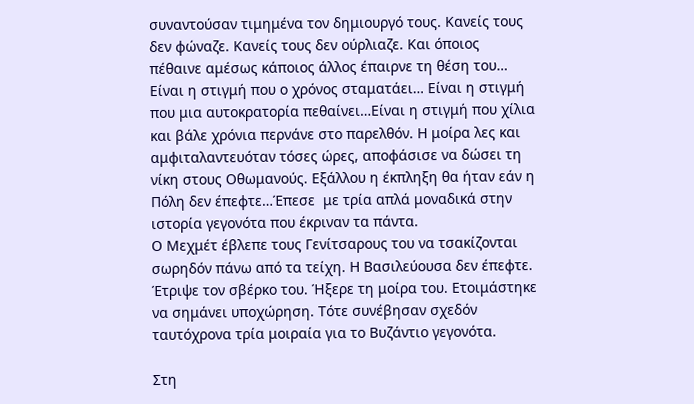συναντούσαν τιμημένα τον δημιουργό τους. Κανείς τους δεν φώναζε. Κανείς τους δεν ούρλιαζε. Και όποιος πέθαινε αμέσως κάποιος άλλος έπαιρνε τη θέση του…
Είναι η στιγμή που ο χρόνος σταματάει… Είναι η στιγμή που μια αυτοκρατορία πεθαίνει…Είναι η στιγμή που χίλια και βάλε χρόνια περνάνε στο παρελθόν. Η μοίρα λες και αμφιταλαντευόταν τόσες ώρες, αποφάσισε να δώσει τη νίκη στους Οθωμανούς. Εξάλλου η έκπληξη θα ήταν εάν η Πόλη δεν έπεφτε…Έπεσε  με τρία απλά μοναδικά στην ιστορία γεγονότα που έκριναν τα πάντα.
Ο Μεχμέτ έβλεπε τους Γενίτσαρους του να τσακίζονται σωρηδόν πάνω από τα τείχη. Η Βασιλεύουσα δεν έπεφτε. Έτριψε τον σβέρκο του. Ήξερε τη μοίρα του. Ετοιμάστηκε να σημάνει υποχώρηση. Τότε συνέβησαν σχεδόν ταυτόχρονα τρία μοιραία για το Βυζάντιο γεγονότα.

Στη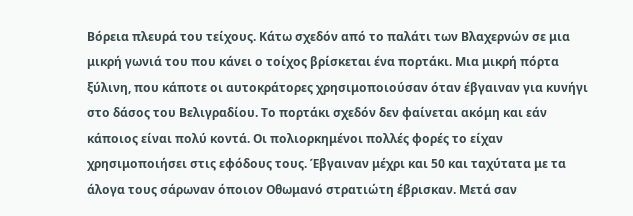Βόρεια πλευρά του τείχους. Κάτω σχεδόν από το παλάτι των Βλαχερνών σε μια μικρή γωνιά του που κάνει ο τοίχος βρίσκεται ένα πορτάκι. Μια μικρή πόρτα ξύλινη, που κάποτε οι αυτοκράτορες χρησιμοποιούσαν όταν έβγαιναν για κυνήγι στο δάσος του Βελιγραδίου. Το πορτάκι σχεδόν δεν φαίνεται ακόμη και εάν κάποιος είναι πολύ κοντά. Οι πολιορκημένοι πολλές φορές το είχαν χρησιμοποιήσει στις εφόδους τους. Έβγαιναν μέχρι και 50 και ταχύτατα με τα άλογα τους σάρωναν όποιον Οθωμανό στρατιώτη έβρισκαν. Μετά σαν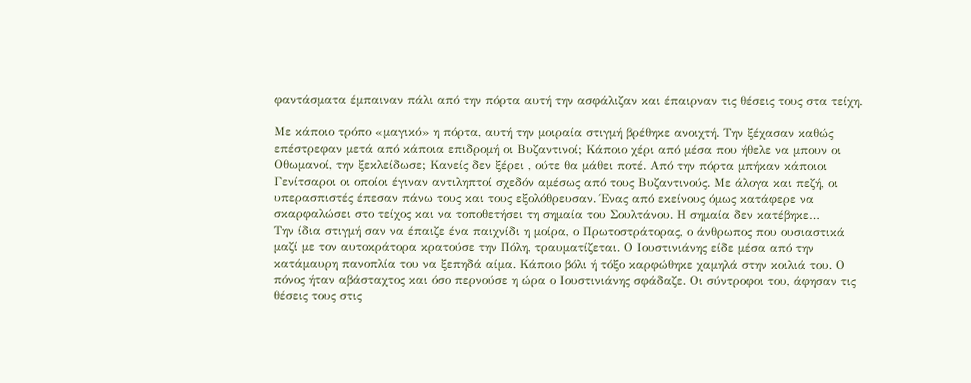φαντάσματα έμπαιναν πάλι από την πόρτα αυτή την ασφάλιζαν και έπαιρναν τις θέσεις τους στα τείχη.

Με κάποιο τρόπο «μαγικό» η πόρτα, αυτή την μοιραία στιγμή βρέθηκε ανοιχτή. Την ξέχασαν καθώς επέστρεφαν μετά από κάποια επιδρομή οι Βυζαντινοί; Κάποιο χέρι από μέσα που ήθελε να μπουν οι Οθωμανοί, την ξεκλείδωσε; Κανείς δεν ξέρει , ούτε θα μάθει ποτέ. Από την πόρτα μπήκαν κάποιοι Γενίτσαροι οι οποίοι έγιναν αντιληπτοί σχεδόν αμέσως από τους Βυζαντινούς. Με άλογα και πεζή, οι υπερασπιστές έπεσαν πάνω τους και τους εξολόθρευσαν. Ένας από εκείνους όμως κατάφερε να σκαρφαλώσει στο τείχος και να τοποθετήσει τη σημαία του Σουλτάνου. Η σημαία δεν κατέβηκε…
Την ίδια στιγμή σαν να έπαιζε ένα παιχνίδι η μοίρα, ο Πρωτοστράτορας, ο άνθρωπος που ουσιαστικά μαζί με τον αυτοκράτορα κρατούσε την Πόλη, τραυματίζεται. Ο Ιουστινιάνης είδε μέσα από την κατάμαυρη πανοπλία του να ξεπηδά αίμα. Κάποιο βόλι ή τόξο καρφώθηκε χαμηλά στην κοιλιά του. Ο πόνος ήταν αβάσταχτος και όσο περνούσε η ώρα ο Ιουστινιάνης σφάδαζε. Οι σύντροφοι του, άφησαν τις θέσεις τους στις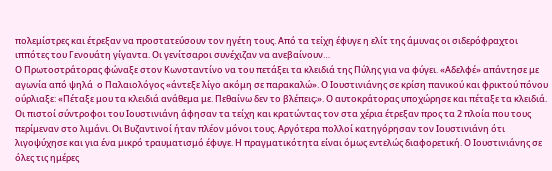πολεμίστρες και έτρεξαν να προστατεύσουν τον ηγέτη τους. Από τα τείχη έφυγε η ελίτ της άμυνας οι σιδερόφραχτοι ιππότες του Γενουάτη γίγαντα. Οι γενίτσαροι συνέχιζαν να ανεβαίνουν…
Ο Πρωτοστράτορας φώναξε στον Κωνσταντίνο να του πετάξει τα κλειδιά της Πύλης για να φύγει. «Αδελφέ» απάντησε με αγωνία από ψηλά  ο Παλαιολόγος «άντεξε λίγο ακόμη σε παρακαλώ». Ο Ιουστινιάνης σε κρίση πανικού και φρικτού πόνου ούρλιαξε: «Πέταξε μου τα κλειδιά ανάθεμα με. Πεθαίνω δεν το βλέπεις;». Ο αυτοκράτορας υποχώρησε και πέταξε τα κλειδιά. Οι πιστοί σύντροφοι του Ιουστινιάνη άφησαν τα τείχη και κρατώντας τον στα χέρια έτρεξαν προς τα 2 πλοία που τους περίμεναν στο λιμάνι. Οι Βυζαντινοί ήταν πλέον μόνοι τους. Αργότερα πολλοί κατηγόρησαν τον Ιουστινιάνη ότι λιγοψύχησε και για ένα μικρό τραυματισμό έφυγε. Η πραγματικότητα είναι όμως εντελώς διαφορετική. Ο Ιουστινιάνης σε όλες τις ημέρες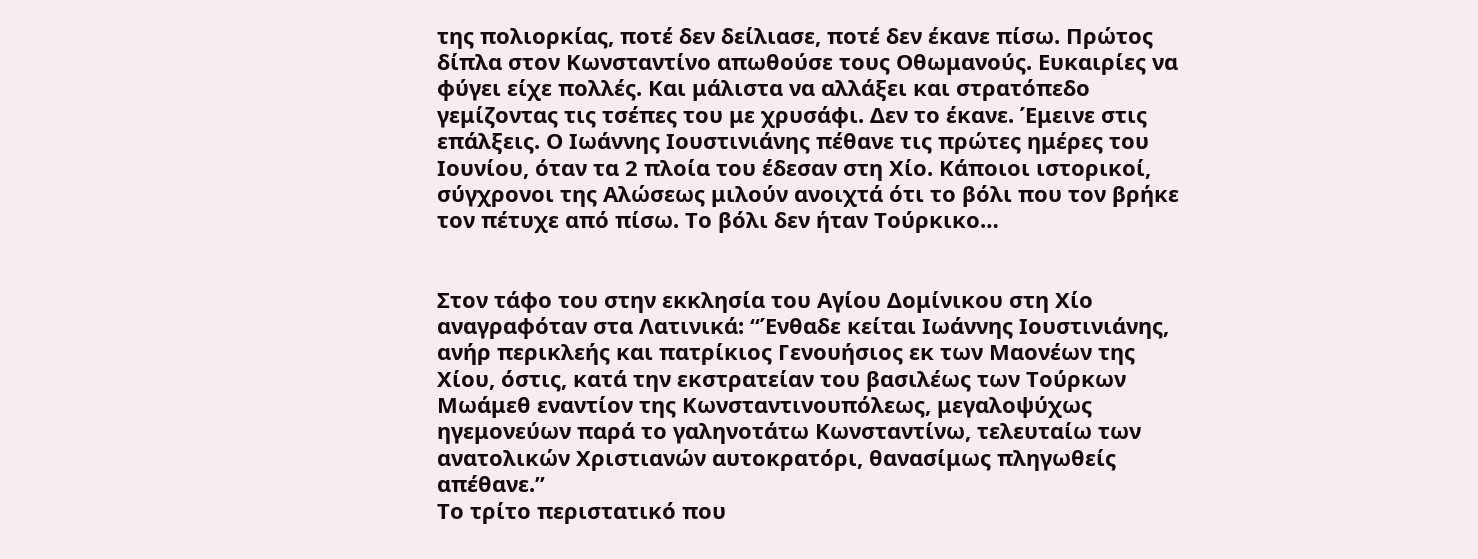της πολιορκίας, ποτέ δεν δείλιασε, ποτέ δεν έκανε πίσω. Πρώτος δίπλα στον Κωνσταντίνο απωθούσε τους Οθωμανούς. Ευκαιρίες να φύγει είχε πολλές. Και μάλιστα να αλλάξει και στρατόπεδο γεμίζοντας τις τσέπες του με χρυσάφι. Δεν το έκανε. Έμεινε στις επάλξεις. Ο Ιωάννης Ιουστινιάνης πέθανε τις πρώτες ημέρες του Ιουνίου, όταν τα 2 πλοία του έδεσαν στη Χίο. Κάποιοι ιστορικοί, σύγχρονοι της Αλώσεως μιλούν ανοιχτά ότι το βόλι που τον βρήκε τον πέτυχε από πίσω. Το βόλι δεν ήταν Τούρκικο…


Στον τάφο του στην εκκλησία του Αγίου Δομίνικου στη Χίο αναγραφόταν στα Λατινικά: “Ένθαδε κείται Ιωάννης Ιουστινιάνης, ανήρ περικλεής και πατρίκιος Γενουήσιος εκ των Μαονέων της Χίου, όστις, κατά την εκστρατείαν του βασιλέως των Τούρκων Μωάμεθ εναντίον της Κωνσταντινουπόλεως, μεγαλοψύχως ηγεμονεύων παρά το γαληνοτάτω Κωνσταντίνω, τελευταίω των ανατολικών Χριστιανών αυτοκρατόρι, θανασίμως πληγωθείς απέθανε.”
Το τρίτο περιστατικό που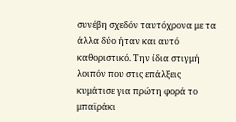συνέβη σχεδόν ταυτόχρονα με τα άλλα δύο ήταν και αυτό καθοριστικό. Την ίδια στιγμή λοιπόν που στις επάλξεις κυμάτισε για πρώτη φορά το μπαϊράκι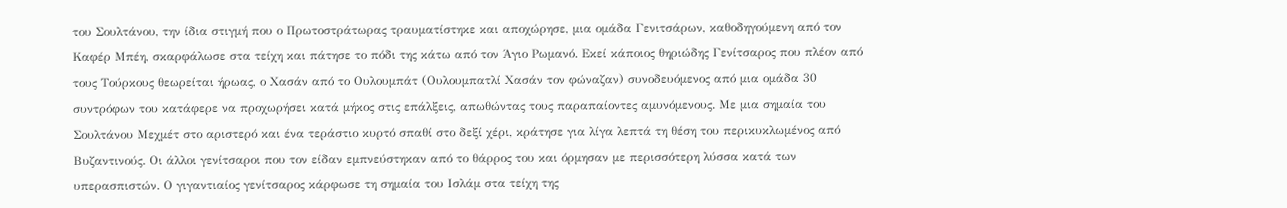του Σουλτάνου, την ίδια στιγμή που ο Πρωτοστράτωρας τραυματίστηκε και αποχώρησε, μια ομάδα Γενιτσάρων, καθοδηγούμενη από τον Καφέρ Μπέη, σκαρφάλωσε στα τείχη και πάτησε το πόδι της κάτω από τον Άγιο Ρωμανό. Εκεί κάποιος θηριώδης Γενίτσαρος που πλέον από τους Τούρκους θεωρείται ήρωας, ο Χασάν από το Ουλουμπάτ (Ουλουμπατλί Χασάν τον φώναζαν) συνοδευόμενος από μια ομάδα 30 συντρόφων του κατάφερε να προχωρήσει κατά μήκος στις επάλξεις, απωθώντας τους παραπαίοντες αμυνόμενους. Με μια σημαία του Σουλτάνου Μεχμέτ στο αριστερό και ένα τεράστιο κυρτό σπαθί στο δεξί χέρι, κράτησε για λίγα λεπτά τη θέση του περικυκλωμένος από Βυζαντινούς. Οι άλλοι γενίτσαροι που τον είδαν εμπνεύστηκαν από το θάρρος του και όρμησαν με περισσότερη λύσσα κατά των υπερασπιστών. Ο γιγαντιαίος γενίτσαρος κάρφωσε τη σημαία του Ισλάμ στα τείχη της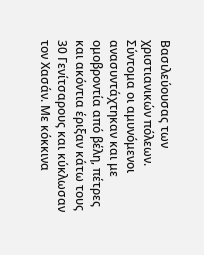Βασιλεύουσας των χριστιανικών πόλεων. Σύντομα οι αμυνόμενοι ανασυντάχτηκαν και με ομοβροντία από βέλη, πέτρες και ακόντια έριξαν κάτω τους 30 Γενίτσαρους και κύκλωσαν τον Χασάν. Με κόκκινα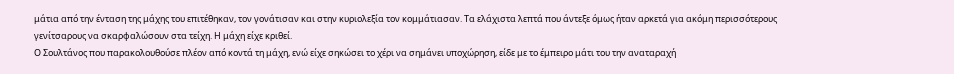μάτια από την ένταση της μάχης του επιτέθηκαν, τον γονάτισαν και στην κυριολεξία τον κομμάτιασαν. Τα ελάχιστα λεπτά που άντεξε όμως ήταν αρκετά για ακόμη περισσότερους γενίτσαρους να σκαρφαλώσουν στα τείχη. Η μάχη είχε κριθεί.
Ο Σουλτάνος που παρακολουθούσε πλέον από κοντά τη μάχη, ενώ είχε σηκώσει το χέρι να σημάνει υποχώρηση, είδε με το έμπειρο μάτι του την αναταραχή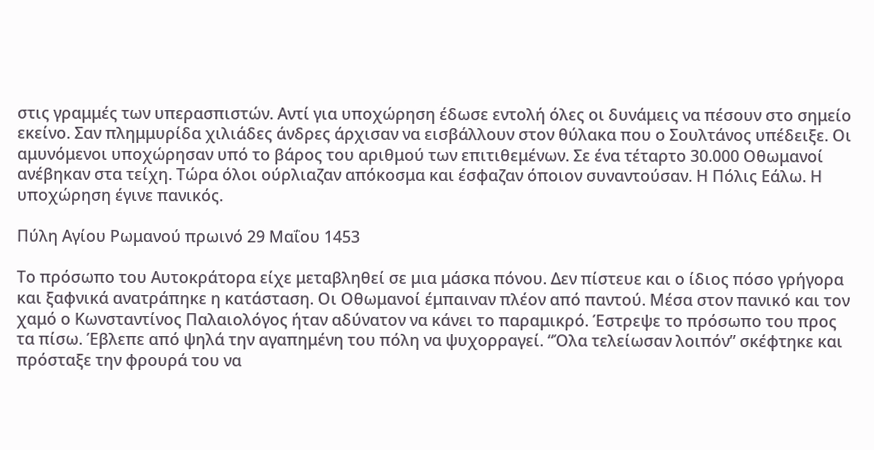στις γραμμές των υπερασπιστών. Αντί για υποχώρηση έδωσε εντολή όλες οι δυνάμεις να πέσουν στο σημείο εκείνο. Σαν πλημμυρίδα χιλιάδες άνδρες άρχισαν να εισβάλλουν στον θύλακα που ο Σουλτάνος υπέδειξε. Οι αμυνόμενοι υποχώρησαν υπό το βάρος του αριθμού των επιτιθεμένων. Σε ένα τέταρτο 30.000 Οθωμανοί ανέβηκαν στα τείχη. Τώρα όλοι ούρλιαζαν απόκοσμα και έσφαζαν όποιον συναντούσαν. Η Πόλις Εάλω. Η υποχώρηση έγινε πανικός.

Πύλη Αγίου Ρωμανού πρωινό 29 Μαΐου 1453

Το πρόσωπο του Αυτοκράτορα είχε μεταβληθεί σε μια μάσκα πόνου. Δεν πίστευε και ο ίδιος πόσο γρήγορα και ξαφνικά ανατράπηκε η κατάσταση. Οι Οθωμανοί έμπαιναν πλέον από παντού. Μέσα στον πανικό και τον χαμό ο Κωνσταντίνος Παλαιολόγος ήταν αδύνατον να κάνει το παραμικρό. Έστρεψε το πρόσωπο του προς τα πίσω. Έβλεπε από ψηλά την αγαπημένη του πόλη να ψυχορραγεί. “Όλα τελείωσαν λοιπόν” σκέφτηκε και πρόσταξε την φρουρά του να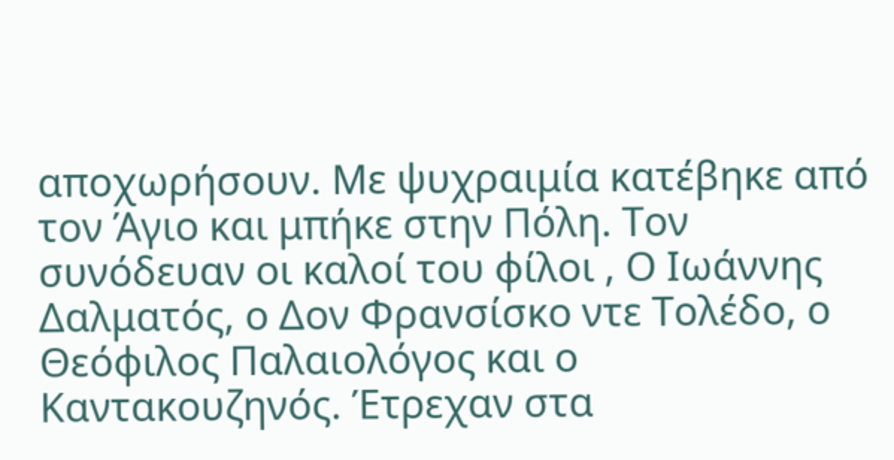αποχωρήσουν. Με ψυχραιμία κατέβηκε από τον Άγιο και μπήκε στην Πόλη. Τον συνόδευαν οι καλοί του φίλοι , Ο Ιωάννης Δαλματός, ο Δον Φρανσίσκο ντε Τολέδο, ο Θεόφιλος Παλαιολόγος και ο Καντακουζηνός. Έτρεχαν στα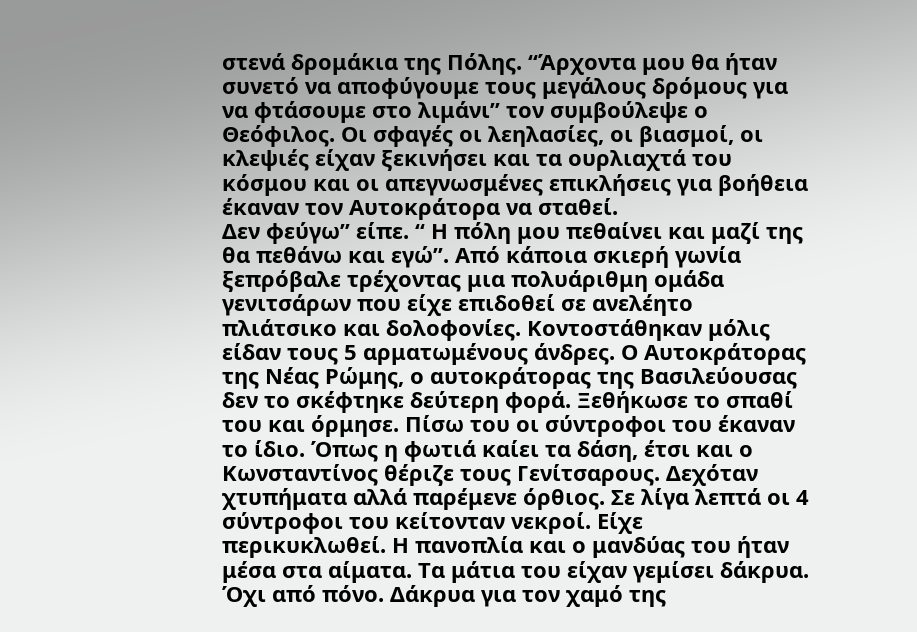στενά δρομάκια της Πόλης. “Άρχοντα μου θα ήταν συνετό να αποφύγουμε τους μεγάλους δρόμους για να φτάσουμε στο λιμάνι” τον συμβούλεψε ο Θεόφιλος. Οι σφαγές οι λεηλασίες, οι βιασμοί, οι κλεψιές είχαν ξεκινήσει και τα ουρλιαχτά του κόσμου και οι απεγνωσμένες επικλήσεις για βοήθεια έκαναν τον Αυτοκράτορα να σταθεί.
Δεν φεύγω” είπε. “ Η πόλη μου πεθαίνει και μαζί της θα πεθάνω και εγώ”. Από κάποια σκιερή γωνία ξεπρόβαλε τρέχοντας μια πολυάριθμη ομάδα γενιτσάρων που είχε επιδοθεί σε ανελέητο πλιάτσικο και δολοφονίες. Κοντοστάθηκαν μόλις είδαν τους 5 αρματωμένους άνδρες. Ο Αυτοκράτορας της Νέας Ρώμης, ο αυτοκράτορας της Βασιλεύουσας δεν το σκέφτηκε δεύτερη φορά. Ξεθήκωσε το σπαθί του και όρμησε. Πίσω του οι σύντροφοι του έκαναν το ίδιο. Όπως η φωτιά καίει τα δάση, έτσι και ο Κωνσταντίνος θέριζε τους Γενίτσαρους. Δεχόταν χτυπήματα αλλά παρέμενε όρθιος. Σε λίγα λεπτά οι 4 σύντροφοι του κείτονταν νεκροί. Είχε περικυκλωθεί. Η πανοπλία και ο μανδύας του ήταν μέσα στα αίματα. Τα μάτια του είχαν γεμίσει δάκρυα. Όχι από πόνο. Δάκρυα για τον χαμό της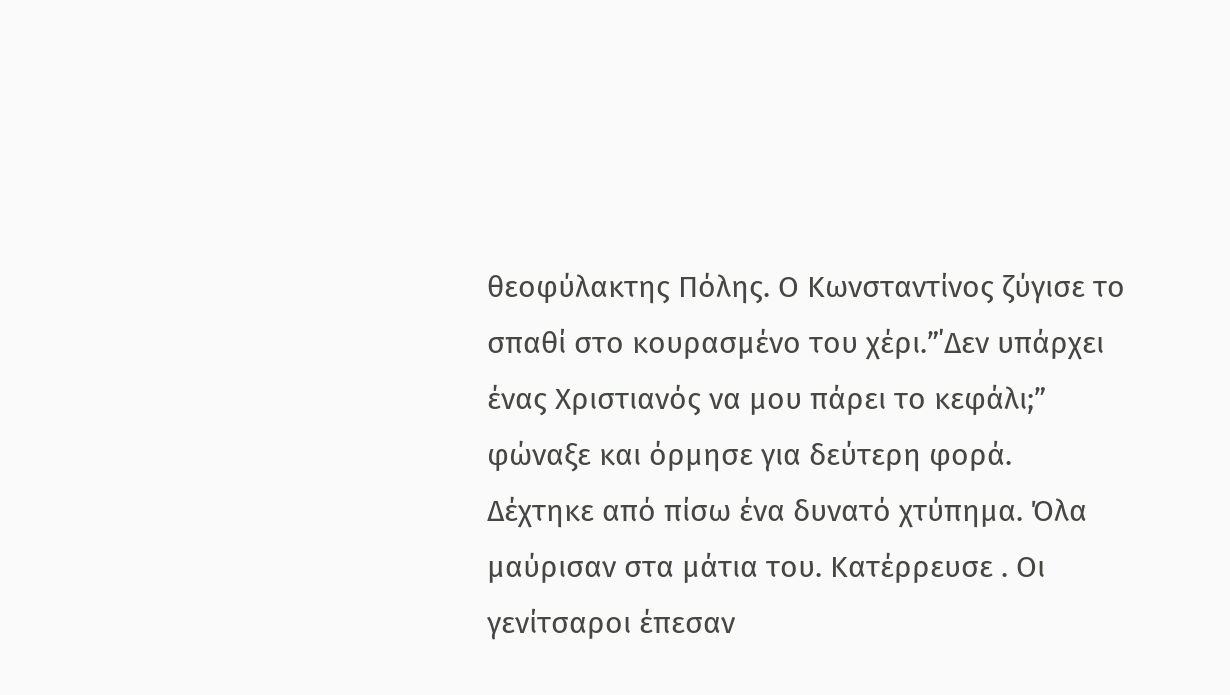θεοφύλακτης Πόλης. Ο Κωνσταντίνος ζύγισε το σπαθί στο κουρασμένο του χέρι.”΄Δεν υπάρχει ένας Χριστιανός να μου πάρει το κεφάλι;” φώναξε και όρμησε για δεύτερη φορά. Δέχτηκε από πίσω ένα δυνατό χτύπημα. Όλα μαύρισαν στα μάτια του. Κατέρρευσε . Οι γενίτσαροι έπεσαν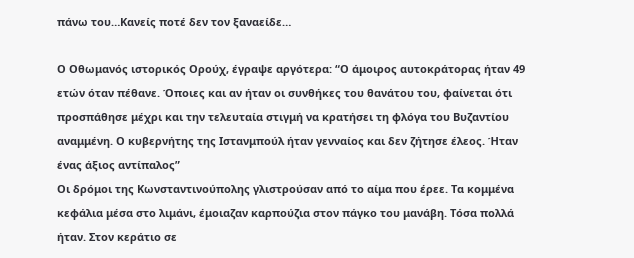πάνω του…Κανείς ποτέ δεν τον ξαναείδε…

Ο Οθωμανός ιστορικός Ορούχ, έγραψε αργότερα: “Ο άμοιρος αυτοκράτορας ήταν 49 ετών όταν πέθανε. Όποιες και αν ήταν οι συνθήκες του θανάτου του, φαίνεται ότι προσπάθησε μέχρι και την τελευταία στιγμή να κρατήσει τη φλόγα του Βυζαντίου αναμμένη. Ο κυβερνήτης της Ιστανμπούλ ήταν γενναίος και δεν ζήτησε έλεος. Ήταν ένας άξιος αντίπαλος”
Οι δρόμοι της Κωνσταντινούπολης γλιστρούσαν από το αίμα που έρεε. Τα κομμένα κεφάλια μέσα στο λιμάνι, έμοιαζαν καρπούζια στον πάγκο του μανάβη. Τόσα πολλά ήταν. Στον κεράτιο σε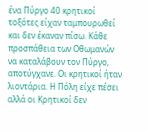ένα Πύργο 40 κρητικοί τοξότες είχαν ταμπουρωθεί και δεν έκαναν πίσω. Κάθε προσπάθεια των Οθωμανών να καταλάβουν τον Πύργο, αποτύγχανε. Οι κρητικοί ήταν λιοντάρια. Η Πόλη είχε πέσει αλλά οι Κρητικοί δεν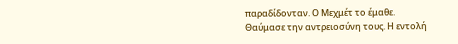παραδίδονταν. Ο Μεχμέτ το έμαθε. Θαύμασε την αντρειοσύνη τους. Η εντολή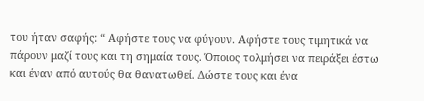του ήταν σαφής: “ Αφήστε τους να φύγουν. Αφήστε τους τιμητικά να πάρουν μαζί τους και τη σημαία τους. Όποιος τολμήσει να πειράξει έστω και έναν από αυτούς θα θανατωθεί. Δώστε τους και ένα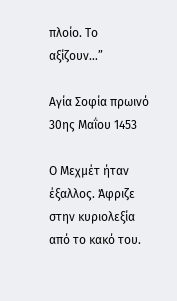πλοίο. Το αξίζουν…”

Αγία Σοφία πρωινό 30ης Μαΐου 1453

Ο Μεχμέτ ήταν έξαλλος. Άφριζε στην κυριολεξία από το κακό του.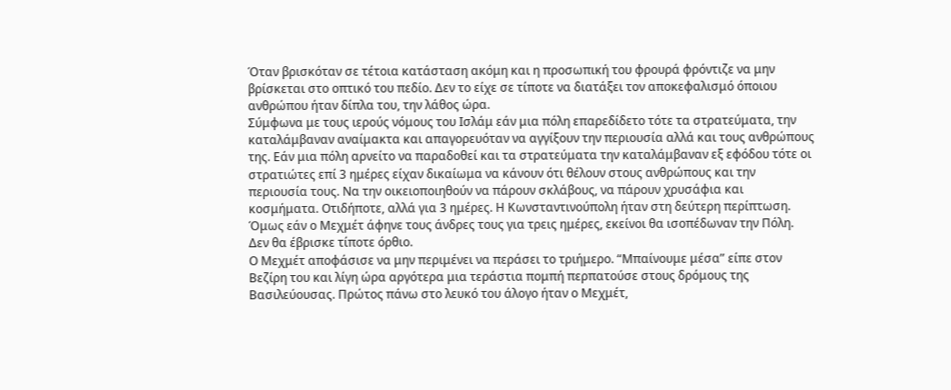Όταν βρισκόταν σε τέτοια κατάσταση ακόμη και η προσωπική του φρουρά φρόντιζε να μην βρίσκεται στο οπτικό του πεδίο. Δεν το είχε σε τίποτε να διατάξει τον αποκεφαλισμό όποιου ανθρώπου ήταν δίπλα του, την λάθος ώρα.
Σύμφωνα με τους ιερούς νόμους του Ισλάμ εάν μια πόλη επαρεδίδετο τότε τα στρατεύματα, την καταλάμβαναν αναίμακτα και απαγορευόταν να αγγίξουν την περιουσία αλλά και τους ανθρώπους της. Εάν μια πόλη αρνείτο να παραδοθεί και τα στρατεύματα την καταλάμβαναν εξ εφόδου τότε οι στρατιώτες επί 3 ημέρες είχαν δικαίωμα να κάνουν ότι θέλουν στους ανθρώπους και την περιουσία τους. Να την οικειοποιηθούν να πάρουν σκλάβους, να πάρουν χρυσάφια και κοσμήματα. Οτιδήποτε, αλλά για 3 ημέρες. Η Κωνσταντινούπολη ήταν στη δεύτερη περίπτωση. Όμως εάν ο Μεχμέτ άφηνε τους άνδρες τους για τρεις ημέρες, εκείνοι θα ισοπέδωναν την Πόλη. Δεν θα έβρισκε τίποτε όρθιο.
Ο Μεχμέτ αποφάσισε να μην περιμένει να περάσει το τριήμερο. “Μπαίνουμε μέσα” είπε στον Βεζίρη του και λίγη ώρα αργότερα μια τεράστια πομπή περπατούσε στους δρόμους της Βασιλεύουσας. Πρώτος πάνω στο λευκό του άλογο ήταν ο Μεχμέτ,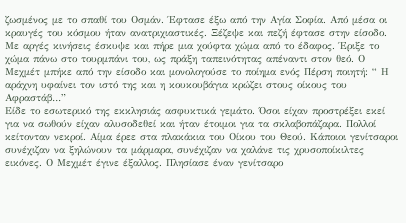ζωσμένος με το σπαθί του Οσμάν. Έφτασε έξω από την Αγία Σοφία. Από μέσα οι κραυγές του κόσμου ήταν ανατριχιαστικές. Ξέζεψε και πεζή έφτασε στην είσοδο. Με αργές κινήσεις έσκυψε και πήρε μια χούφτα χώμα από το έδαφος. Έριξε το χώμα πάνω στο τουρμπάνι του, ως πράξη ταπεινότητας απέναντι στον θεό. Ο Μεχμέτ μπήκε από την είσοδο και μονολογούσε το ποίημα ενός Πέρση ποιητή: “ Η αράχνη υφαίνει τον ιστό της και η κουκουβάγια κρώζει στους οίκους του Αφραστάβ…”
Είδε το εσωτερικό της εκκλησιάς ασφυκτικά γεμάτο. Όσοι είχαν προστρέξει εκεί για να σωθούν είχαν αλυσοδεθεί και ήταν έτοιμοι για τα σκλαβοπάζαρα. Πολλοί κείτονταν νεκροί. Αίμα έρεε στα πλακάκια του Οίκου του Θεού. Κάποιοι γενίτσαροι συνέχιζαν να ξηλώνουν τα μάρμαρα, συνέχιζαν να χαλάνε τις χρυσοποίκιλτες εικόνες. Ο Μεχμέτ έγινε έξαλλος. Πλησίασε έναν γενίτσαρο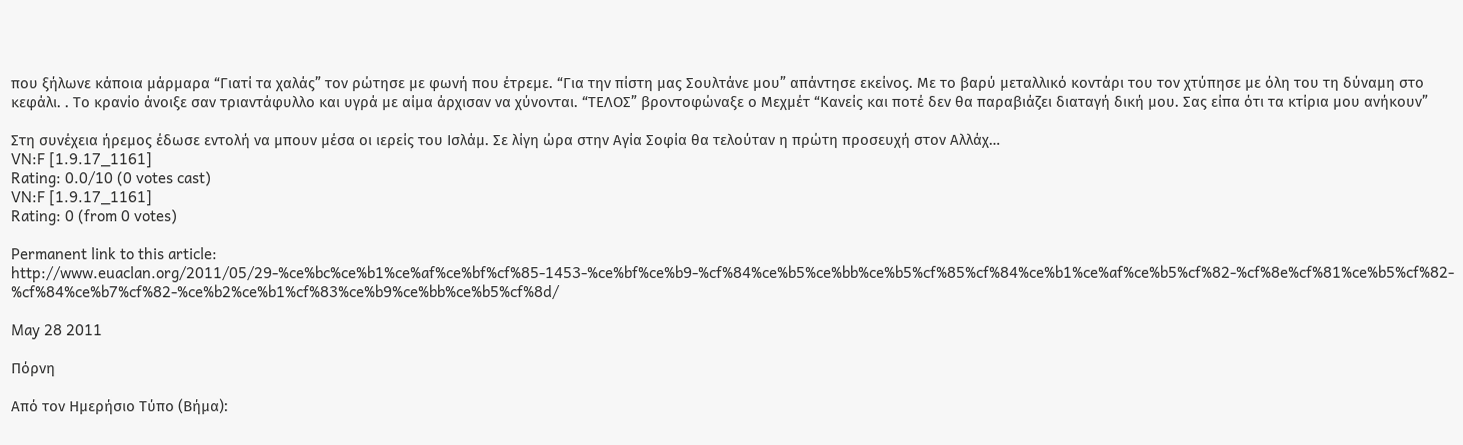που ξήλωνε κάποια μάρμαρα “Γιατί τα χαλάς” τον ρώτησε με φωνή που έτρεμε. “Για την πίστη μας Σουλτάνε μου” απάντησε εκείνος. Με το βαρύ μεταλλικό κοντάρι του τον χτύπησε με όλη του τη δύναμη στο κεφάλι. . Το κρανίο άνοιξε σαν τριαντάφυλλο και υγρά με αίμα άρχισαν να χύνονται. “ΤΕΛΟΣ” βροντοφώναξε ο Μεχμέτ “Κανείς και ποτέ δεν θα παραβιάζει διαταγή δική μου. Σας είπα ότι τα κτίρια μου ανήκουν”

Στη συνέχεια ήρεμος έδωσε εντολή να μπουν μέσα οι ιερείς του Ισλάμ. Σε λίγη ώρα στην Αγία Σοφία θα τελούταν η πρώτη προσευχή στον Αλλάχ…
VN:F [1.9.17_1161]
Rating: 0.0/10 (0 votes cast)
VN:F [1.9.17_1161]
Rating: 0 (from 0 votes)

Permanent link to this article: http://www.euaclan.org/2011/05/29-%ce%bc%ce%b1%ce%af%ce%bf%cf%85-1453-%ce%bf%ce%b9-%cf%84%ce%b5%ce%bb%ce%b5%cf%85%cf%84%ce%b1%ce%af%ce%b5%cf%82-%cf%8e%cf%81%ce%b5%cf%82-%cf%84%ce%b7%cf%82-%ce%b2%ce%b1%cf%83%ce%b9%ce%bb%ce%b5%cf%8d/

May 28 2011

Πόρνη

Από τον Ημερήσιο Τύπο (Βήμα):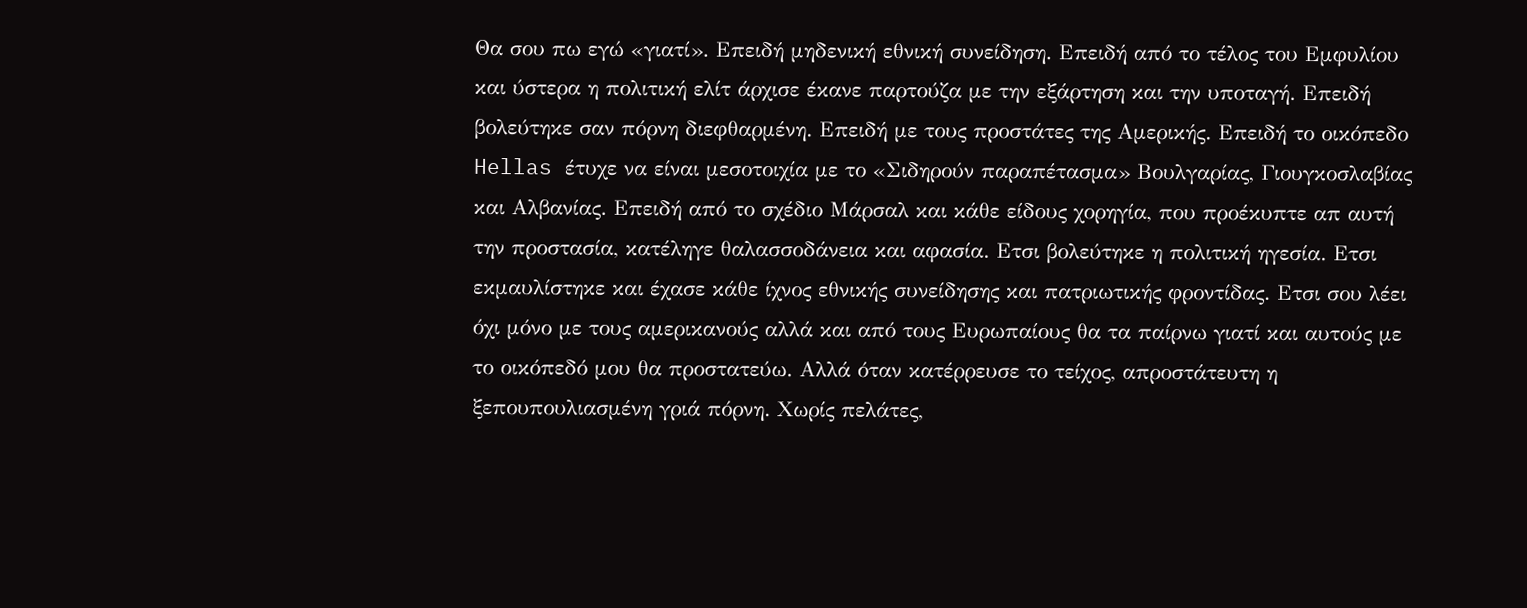Θα σου πω εγώ «γιατί». Επειδή μηδενική εθνική συνείδηση. Επειδή από το τέλος του Εμφυλίου και ύστερα η πολιτική ελίτ άρχισε έκανε παρτούζα με την εξάρτηση και την υποταγή. Επειδή βολεύτηκε σαν πόρνη διεφθαρμένη. Επειδή με τους προστάτες της Αμερικής. Επειδή το οικόπεδο Hellas έτυχε να είναι μεσοτοιχία με το «Σιδηρούν παραπέτασμα» Βουλγαρίας, Γιουγκοσλαβίας και Αλβανίας. Επειδή από το σχέδιο Μάρσαλ και κάθε είδους χορηγία, που προέκυπτε απ αυτή την προστασία, κατέληγε θαλασσοδάνεια και αφασία. Ετσι βολεύτηκε η πολιτική ηγεσία. Ετσι εκμαυλίστηκε και έχασε κάθε ίχνος εθνικής συνείδησης και πατριωτικής φροντίδας. Ετσι σου λέει όχι μόνο με τους αμερικανούς αλλά και από τους Ευρωπαίους θα τα παίρνω γιατί και αυτούς με το οικόπεδό μου θα προστατεύω. Αλλά όταν κατέρρευσε το τείχος, απροστάτευτη η ξεπουπουλιασμένη γριά πόρνη. Χωρίς πελάτες,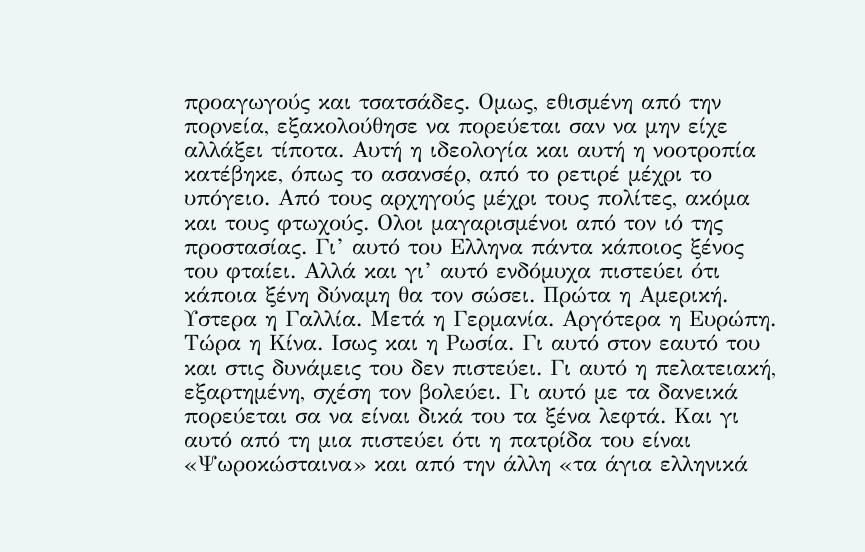προαγωγούς και τσατσάδες. Ομως, εθισμένη από την πορνεία, εξακολούθησε να πορεύεται σαν να μην είχε αλλάξει τίποτα. Αυτή η ιδεολογία και αυτή η νοοτροπία κατέβηκε, όπως το ασανσέρ, από το ρετιρέ μέχρι το υπόγειο. Από τους αρχηγούς μέχρι τους πολίτες, ακόμα και τους φτωχούς. Ολοι μαγαρισμένοι από τον ιό της προστασίας. Γι’ αυτό του Ελληνα πάντα κάποιος ξένος του φταίει. Αλλά και γι’ αυτό ενδόμυχα πιστεύει ότι κάποια ξένη δύναμη θα τον σώσει. Πρώτα η Αμερική. Υστερα η Γαλλία. Μετά η Γερμανία. Αργότερα η Ευρώπη. Τώρα η Κίνα. Ισως και η Ρωσία. Γι αυτό στον εαυτό του και στις δυνάμεις του δεν πιστεύει. Γι αυτό η πελατειακή, εξαρτημένη, σχέση τον βολεύει. Γι αυτό με τα δανεικά πορεύεται σα να είναι δικά του τα ξένα λεφτά. Και γι αυτό από τη μια πιστεύει ότι η πατρίδα του είναι «Ψωροκώσταινα» και από την άλλη «τα άγια ελληνικά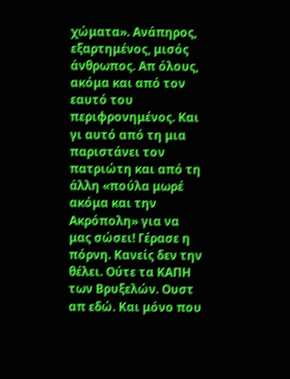χώματα». Ανάπηρος, εξαρτημένος, μισός άνθρωπος. Απ όλους, ακόμα και από τον εαυτό του περιφρονημένος. Και γι αυτό από τη μια παριστάνει τον πατριώτη και από τη άλλη «πούλα μωρέ ακόμα και την Ακρόπολη» για να μας σώσει! Γέρασε η πόρνη. Κανείς δεν την θέλει. Ούτε τα ΚΑΠΗ των Βρυξελών. Ουστ απ εδώ. Και μόνο που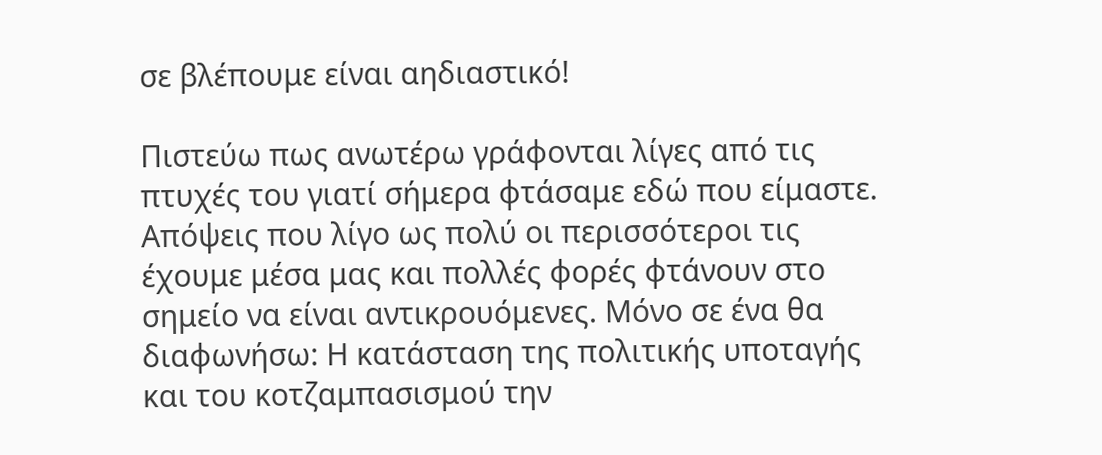σε βλέπουμε είναι αηδιαστικό!

Πιστεύω πως ανωτέρω γράφονται λίγες από τις πτυχές του γιατί σήμερα φτάσαμε εδώ που είμαστε. Απόψεις που λίγο ως πολύ οι περισσότεροι τις έχουμε μέσα μας και πολλές φορές φτάνουν στο σημείο να είναι αντικρουόμενες. Μόνο σε ένα θα διαφωνήσω: Η κατάσταση της πολιτικής υποταγής και του κοτζαμπασισμού την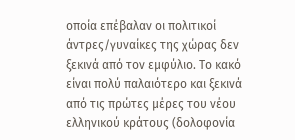οποία επέβαλαν οι πολιτικοί άντρες/γυναίκες της χώρας δεν ξεκινά από τον εμφύλιο. Το κακό είναι πολύ παλαιότερο και ξεκινά από τις πρώτες μέρες του νέου ελληνικού κράτους (δολοφονία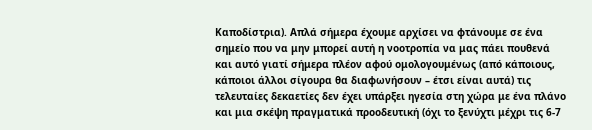Καποδίστρια). Απλά σήμερα έχουμε αρχίσει να φτάνουμε σε ένα σημείο που να μην μπορεί αυτή η νοοτροπία να μας πάει πουθενά και αυτό γιατί σήμερα πλέον αφού ομολογουμένως (από κάποιους, κάποιοι άλλοι σίγουρα θα διαφωνήσουν – έτσι είναι αυτά) τις τελευταίες δεκαετίες δεν έχει υπάρξει ηγεσία στη χώρα με ένα πλάνο και μια σκέψη πραγματικά προοδευτική (όχι το ξενύχτι μέχρι τις 6-7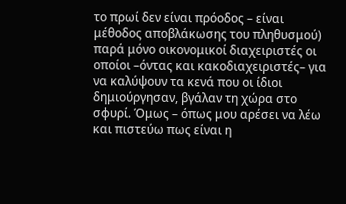το πρωί δεν είναι πρόοδος – είναι μέθοδος αποβλάκωσης του πληθυσμού) παρά μόνο οικονομικοί διαχειριστές οι οποίοι –όντας και κακοδιαχειριστές– για να καλύψουν τα κενά που οι ίδιοι δημιούργησαν, βγάλαν τη χώρα στο σφυρί. Όμως – όπως μου αρέσει να λέω και πιστεύω πως είναι η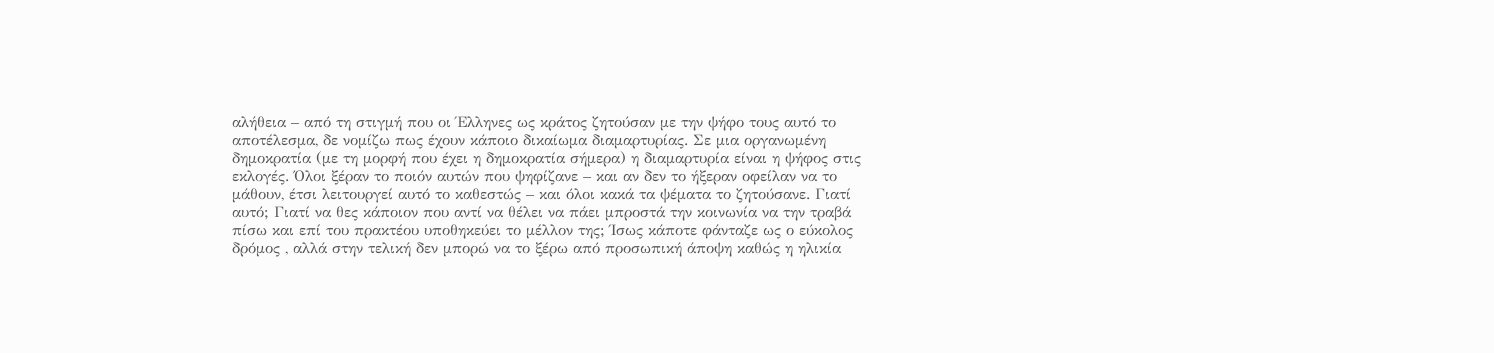αλήθεια – από τη στιγμή που οι Έλληνες ως κράτος ζητούσαν με την ψήφο τους αυτό το αποτέλεσμα, δε νομίζω πως έχουν κάποιο δικαίωμα διαμαρτυρίας. Σε μια οργανωμένη δημοκρατία (με τη μορφή που έχει η δημοκρατία σήμερα) η διαμαρτυρία είναι η ψήφος στις εκλογές. Όλοι ξέραν το ποιόν αυτών που ψηφίζανε – και αν δεν το ήξεραν οφείλαν να το μάθουν, έτσι λειτουργεί αυτό το καθεστώς – και όλοι κακά τα ψέματα το ζητούσανε. Γιατί αυτό; Γιατί να θες κάποιον που αντί να θέλει να πάει μπροστά την κοινωνία να την τραβά πίσω και επί του πρακτέου υποθηκεύει το μέλλον της; Ίσως κάποτε φάνταζε ως ο εύκολος δρόμος , αλλά στην τελική δεν μπορώ να το ξέρω από προσωπική άποψη καθώς η ηλικία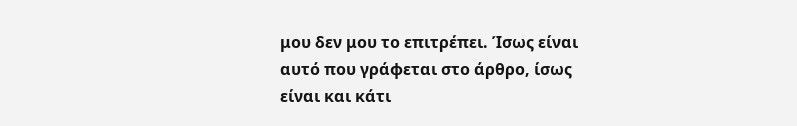μου δεν μου το επιτρέπει. Ίσως είναι αυτό που γράφεται στο άρθρο, ίσως είναι και κάτι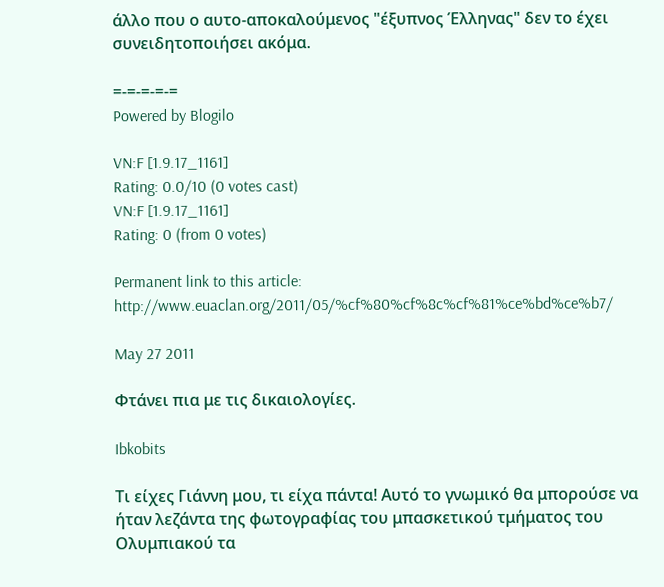άλλο που ο αυτο-αποκαλούμενος "έξυπνος Έλληνας" δεν το έχει συνειδητοποιήσει ακόμα.

=-=-=-=-=
Powered by Blogilo

VN:F [1.9.17_1161]
Rating: 0.0/10 (0 votes cast)
VN:F [1.9.17_1161]
Rating: 0 (from 0 votes)

Permanent link to this article: http://www.euaclan.org/2011/05/%cf%80%cf%8c%cf%81%ce%bd%ce%b7/

May 27 2011

Φτάνει πια με τις δικαιολογίες.

Ibkobits

Τι είχες Γιάννη μου, τι είχα πάντα! Αυτό το γνωμικό θα μπορούσε να ήταν λεζάντα της φωτογραφίας του μπασκετικού τμήματος του Ολυμπιακού τα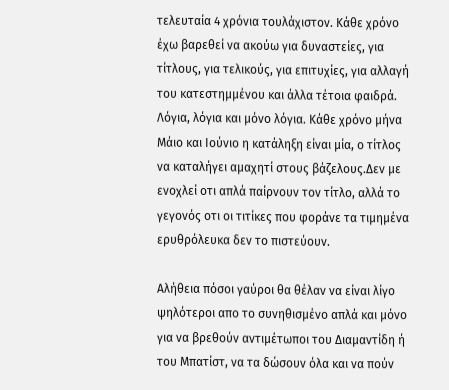τελευταία 4 χρόνια τουλάχιστον. Κάθε χρόνο έχω βαρεθεί να ακούω για δυναστείες, για τίτλους, για τελικούς, για επιτυχίες, για αλλαγή του κατεστημμένου και άλλα τέτοια φαιδρά. Λόγια, λόγια και μόνο λόγια. Κάθε χρόνο μήνα Μάιο και Ιούνιο η κατάληξη είναι μία, ο τίτλος να καταλήγει αμαχητί στους βάζελους.Δεν με ενοχλεί οτι απλά παίρνουν τον τίτλο, αλλά το γεγονός οτι οι τιτίκες που φοράνε τα τιμημένα ερυθρόλευκα δεν το πιστεύουν.

Αλήθεια πόσοι γαύροι θα θέλαν να είναι λίγο ψηλότεροι απο το συνηθισμένο απλά και μόνο για να βρεθούν αντιμέτωποι του Διαμαντίδη ή του Μπατίστ, να τα δώσουν όλα και να πούν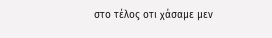στο τέλος οτι χάσαμε μεν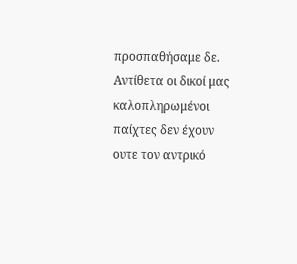προσπαθήσαμε δε. Αντίθετα οι δικοί μας καλοπληρωμένοι παίχτες δεν έχουν ουτε τον αντρικό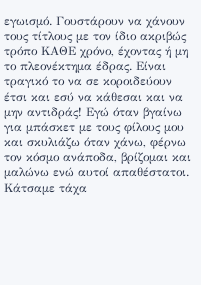εγωισμό. Γουστάρουν να χάνουν τους τίτλους με τον ίδιο ακριβώς τρόπο ΚΑΘΕ χρόνο, έχοντας ή μη το πλεονέκτημα έδρας. Είναι τραγικό το να σε κοροιδεύουν έτσι και εσύ να κάθεσαι και να μην αντιδράς! Εγώ όταν βγαίνω για μπάσκετ με τους φίλους μου και σκυλιάζω όταν χάνω, φέρνω τον κόσμο ανάποδα, βρίζομαι και μαλώνω ενώ αυτοί απαθέστατοι. Κάτσαμε τάχα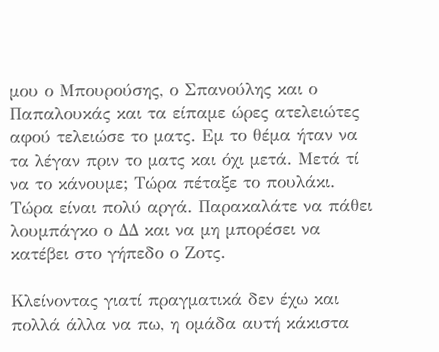μου ο Μπουρούσης, ο Σπανούλης και ο Παπαλουκάς και τα είπαμε ώρες ατελειώτες αφού τελειώσε το ματς. Εμ το θέμα ήταν να τα λέγαν πριν το ματς και όχι μετά. Μετά τί να το κάνουμε; Τώρα πέταξε το πουλάκι. Τώρα είναι πολύ αργά. Παρακαλάτε να πάθει λουμπάγκο ο ΔΔ και να μη μπορέσει να κατέβει στο γήπεδο ο Ζοτς.

Κλείνοντας γιατί πραγματικά δεν έχω και πολλά άλλα να πω, η ομάδα αυτή κάκιστα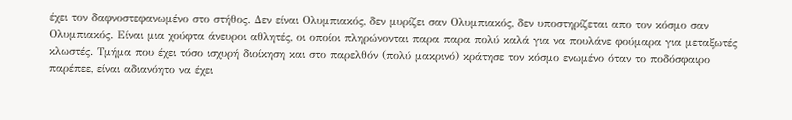έχει τον δαφνοστεφανωμένο στο στήθος. Δεν είναι Ολυμπιακός, δεν μυρίζει σαν Ολυμπιακός, δεν υποστηρίζεται απο τον κόσμο σαν Ολυμπιακός. Είναι μια χούφτα άνευροι αθλητές, οι οποίοι πληρώνονται παρα παρα πολύ καλά για να πουλάνε φούμαρα για μεταξωτές κλωστές. Τμήμα που έχει τόσο ισχυρή διοίκηση και στο παρελθόν (πολύ μακρινό) κράτησε τον κόσμο ενωμένο όταν το ποδόσφαιρο παρέπεε, είναι αδιανόητο να έχει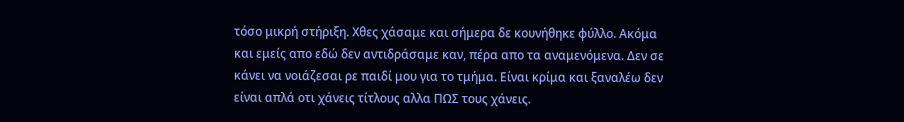τόσο μικρή στήριξη. Χθες χάσαμε και σήμερα δε κουνήθηκε φύλλο. Ακόμα και εμείς απο εδώ δεν αντιδράσαμε καν, πέρα απο τα αναμενόμενα. Δεν σε κάνει να νοιάζεσαι ρε παιδί μου για το τμήμα. Είναι κρίμα και ξαναλέω δεν είναι απλά οτι χάνεις τίτλους αλλα ΠΩΣ τους χάνεις.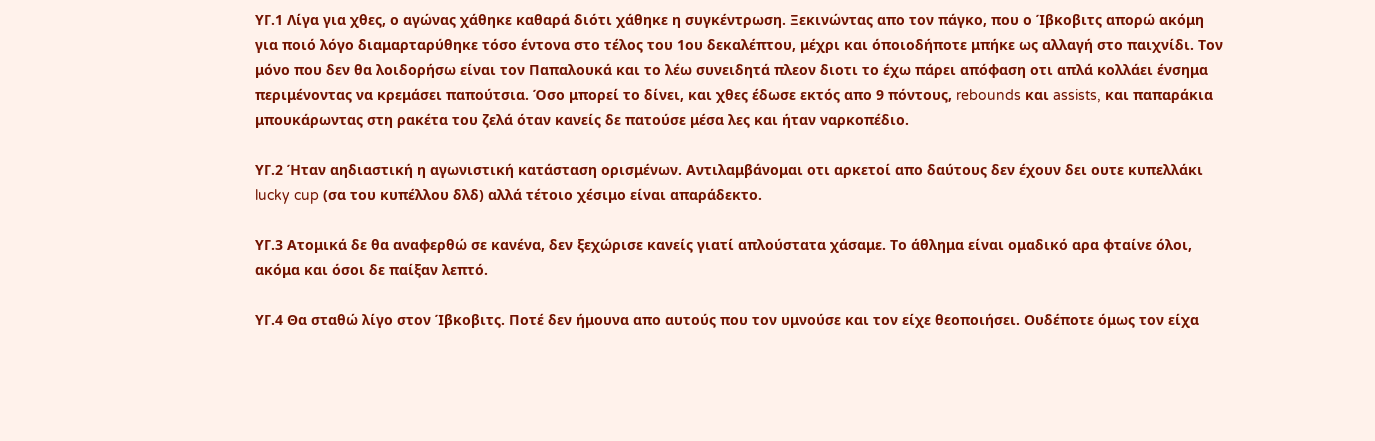ΥΓ.1 Λίγα για χθες, ο αγώνας χάθηκε καθαρά διότι χάθηκε η συγκέντρωση. Ξεκινώντας απο τον πάγκο, που ο Ίβκοβιτς απορώ ακόμη για ποιό λόγο διαμαρταρύθηκε τόσο έντονα στο τέλος του 1ου δεκαλέπτου, μέχρι και όποιοδήποτε μπήκε ως αλλαγή στο παιχνίδι. Τον μόνο που δεν θα λοιδορήσω είναι τον Παπαλουκά και το λέω συνειδητά πλεον διοτι το έχω πάρει απόφαση οτι απλά κολλάει ένσημα περιμένοντας να κρεμάσει παπούτσια. Όσο μπορεί το δίνει, και χθες έδωσε εκτός απο 9 πόντους, rebounds και assists, και παπαράκια μπουκάρωντας στη ρακέτα του ζελά όταν κανείς δε πατούσε μέσα λες και ήταν ναρκοπέδιο.

ΥΓ.2 Ήταν αηδιαστική η αγωνιστική κατάσταση ορισμένων. Αντιλαμβάνομαι οτι αρκετοί απο δαύτους δεν έχουν δει ουτε κυπελλάκι lucky cup (σα του κυπέλλου δλδ) αλλά τέτοιο χέσιμο είναι απαράδεκτο.

ΥΓ.3 Ατομικά δε θα αναφερθώ σε κανένα, δεν ξεχώρισε κανείς γιατί απλούστατα χάσαμε. Το άθλημα είναι ομαδικό αρα φταίνε όλοι, ακόμα και όσοι δε παίξαν λεπτό.

ΥΓ.4 Θα σταθώ λίγο στον Ίβκοβιτς. Ποτέ δεν ήμουνα απο αυτούς που τον υμνούσε και τον είχε θεοποιήσει. Ουδέποτε όμως τον είχα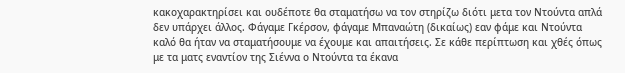κακοχαρακτηρίσει και ουδέποτε θα σταματήσω να τον στηρίζω διότι μετα τον Ντούντα απλά δεν υπάρχει άλλος. Φάγαμε Γκέρσον, φάγαμε Μπαναώτη (δικαίως) εαν φάμε και Ντούντα καλό θα ήταν να σταματήσουμε να έχουμε και απαιτήσεις. Σε κάθε περίπτωση και χθές όπως με τα ματς εναντίον της Σιέννα ο Ντούντα τα έκανα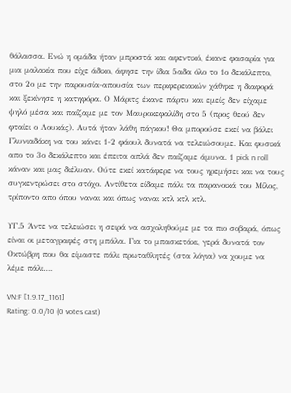θάλασσα. Ενώ η ομάδα ήταν μπροστά και αφεντικό, έκανε φασαρία για μια μαλακία που είχε άδικο, άφησε την ίδια 5αδα όλο το 1ο δεκάλεπτο, στο 2ο με την παρουσία-απουσία των περιφερειακών χάθηκε η διαφορά και ξεκίνησε η κατηφόρα. Ο Μάριτς έκανε πάρτυ και εμείς δεν είχαμε ψηλό μέσα και παίζαμε με τον Μαυροκεφαλίδη στο 5 (προς θεού δεν φταίει ο Λουκάς). Αυτά ήταν λάθη πάγκου! Θα μπορούσε εκεί να βάλει Γλυνιαδάκη να του κάνει 1-2 φάουλ δυνατά να τελειώσουμε. Και φυσικά απο το 3ο δεκάλεπτο και έπειτα απλά δεν παίζαμε άμυνα. 1 pick n roll κάναν και μας διέλυαν. Ούτε εκεί κατάφερε να τους ηρεμήσει και να τους συγκεντρώσει στο στόχο. Αντίθετα είδαμε πάλι τα παρανοικά του Μίλος, τρίποντο απο όπου ναναι και όπως ναναι κτλ κτλ κτλ.

ΥΓ.5 Άντε να τελειώσει η σειρά να ασχοληθούμε με τα πιο σοβαρά, όπως είναι οι μεταγραφές στη μπάλα. Για το μπασκετάκι, γερά δυνατά τον Οκτώβρη που θα είμαστε πάλι πρωταθλητές (στα λόγια) να χουμε να λέμε πάλι….

VN:F [1.9.17_1161]
Rating: 0.0/10 (0 votes cast)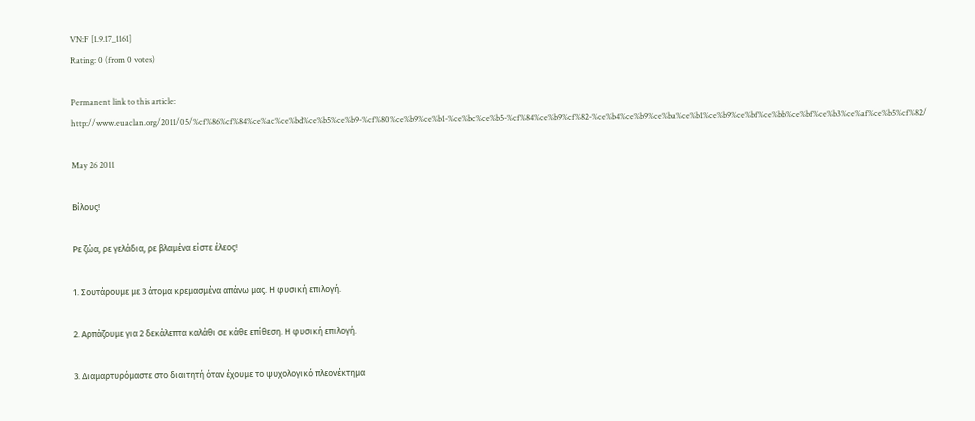VN:F [1.9.17_1161]
Rating: 0 (from 0 votes)

Permanent link to this article: http://www.euaclan.org/2011/05/%cf%86%cf%84%ce%ac%ce%bd%ce%b5%ce%b9-%cf%80%ce%b9%ce%b1-%ce%bc%ce%b5-%cf%84%ce%b9%cf%82-%ce%b4%ce%b9%ce%ba%ce%b1%ce%b9%ce%bf%ce%bb%ce%bf%ce%b3%ce%af%ce%b5%cf%82/

May 26 2011

Βίλους!

Ρε ζώα, ρε γελάδια, ρε βλαμένα είστε έλεος!

1. Σουτάρουμε με 3 άτομα κρεμασμένα απάνω μας. Η φυσική επιλογή.

2. Αρπάζουμε για 2 δεκάλεπτα καλάθι σε κάθε επίθεση. Η φυσική επιλογή.

3. Διαμαρτυρόμαστε στο διαιτητή όταν έχουμε το ψυχολογικό πλεονέκτημα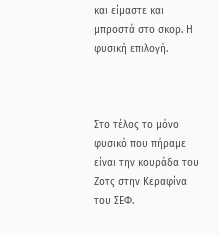και είμαστε και μπροστά στο σκορ. Η φυσική επιλογή.



Στο τέλος το μόνο φυσικό που πήραμε είναι την κουράδα του Ζοτς στην Κεραφίνα του ΣΕΦ.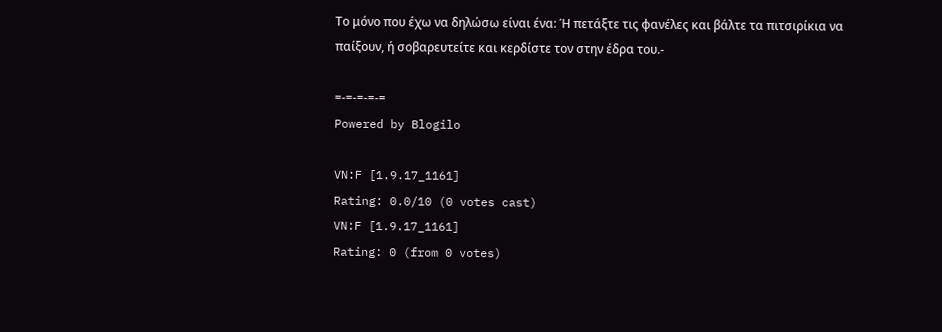Το μόνο που έχω να δηλώσω είναι ένα: Ή πετάξτε τις φανέλες και βάλτε τα πιτσιρίκια να παίξουν, ή σοβαρευτείτε και κερδίστε τον στην έδρα του.-

=-=-=-=-=
Powered by Blogilo

VN:F [1.9.17_1161]
Rating: 0.0/10 (0 votes cast)
VN:F [1.9.17_1161]
Rating: 0 (from 0 votes)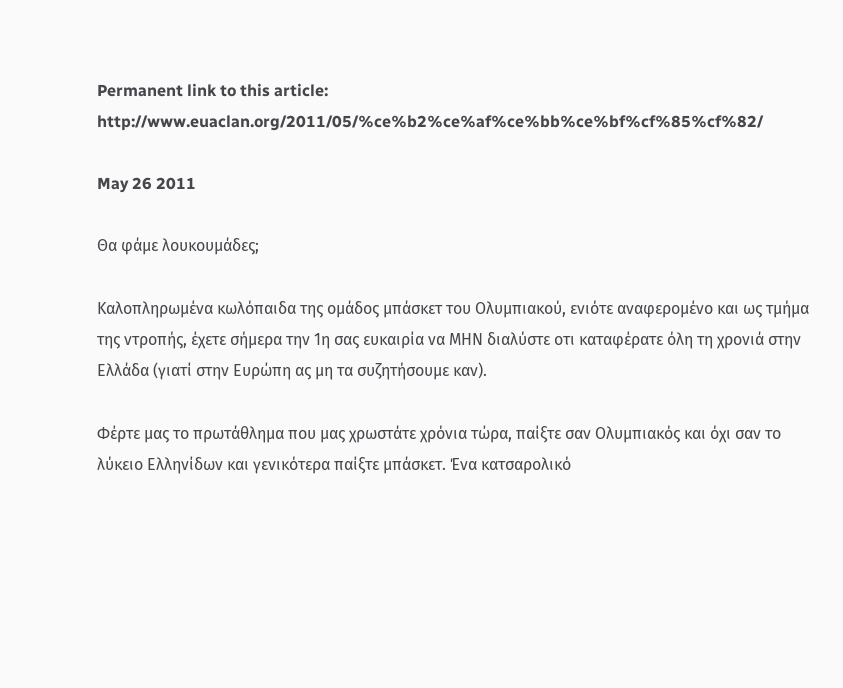Permanent link to this article: http://www.euaclan.org/2011/05/%ce%b2%ce%af%ce%bb%ce%bf%cf%85%cf%82/

May 26 2011

Θα φάμε λουκουμάδες;

Καλοπληρωμένα κωλόπαιδα της ομάδος μπάσκετ του Ολυμπιακού, ενιότε αναφερομένο και ως τμήμα της ντροπής, έχετε σήμερα την 1η σας ευκαιρία να ΜΗΝ διαλύστε οτι καταφέρατε όλη τη χρονιά στην Ελλάδα (γιατί στην Ευρώπη ας μη τα συζητήσουμε καν).

Φέρτε μας το πρωτάθλημα που μας χρωστάτε χρόνια τώρα, παίξτε σαν Ολυμπιακός και όχι σαν το λύκειο Ελληνίδων και γενικότερα παίξτε μπάσκετ. Ένα κατσαρολικό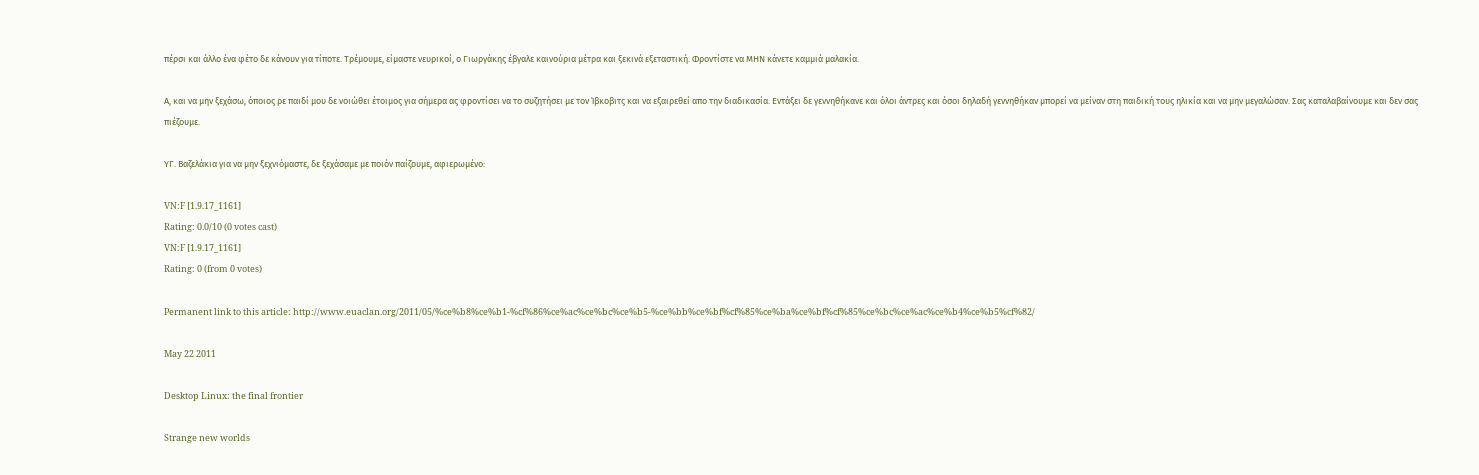πέρσι και άλλο ένα φέτο δε κάνουν για τίποτε. Τρέμουμε, είμαστε νευρικοί, ο Γιωργάκης έβγαλε καινούρια μέτρα και ξεκινά εξεταστική. Φροντίστε να ΜΗΝ κάνετε καμμιά μαλακία.

Α, και να μην ξεχάσω, όποιος ρε παιδί μου δε νοιώθει έτοιμος για σήμερα ας φροντίσει να το συζητήσει με τον Ίβκοβιτς και να εξαιρεθεί απο την διαδικασία. Εντάξει δε γεννηθήκανε και όλοι άντρες και όσοι δηλαδή γεννηθήκαν μπορεί να μείναν στη παιδική τους ηλικία και να μην μεγαλώσαν. Σας καταλαβαίνουμε και δεν σας πιέζουμε.

ΥΓ. Βαζελάκια για να μην ξεχνιόμαστε, δε ξεχάσαμε με ποιόν παίζουμε, αφιερωμένο:

VN:F [1.9.17_1161]
Rating: 0.0/10 (0 votes cast)
VN:F [1.9.17_1161]
Rating: 0 (from 0 votes)

Permanent link to this article: http://www.euaclan.org/2011/05/%ce%b8%ce%b1-%cf%86%ce%ac%ce%bc%ce%b5-%ce%bb%ce%bf%cf%85%ce%ba%ce%bf%cf%85%ce%bc%ce%ac%ce%b4%ce%b5%cf%82/

May 22 2011

Desktop Linux: the final frontier

Strange new worlds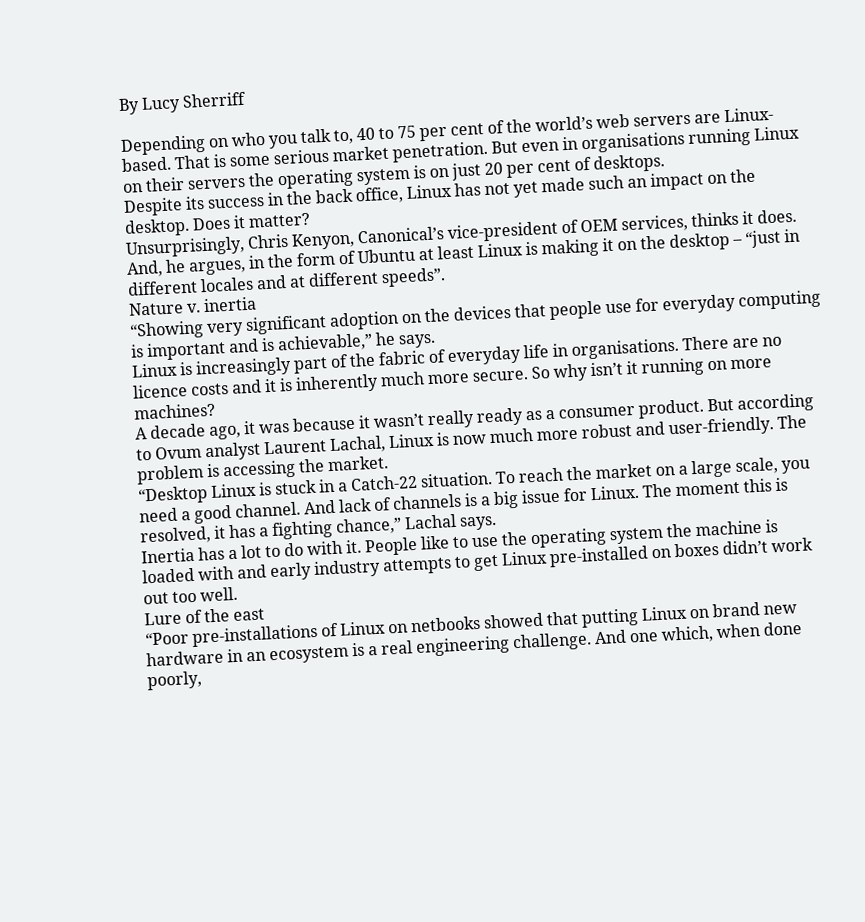By Lucy Sherriff

Depending on who you talk to, 40 to 75 per cent of the world’s web servers are Linux-based. That is some serious market penetration. But even in organisations running Linux on their servers the operating system is on just 20 per cent of desktops.
Despite its success in the back office, Linux has not yet made such an impact on the desktop. Does it matter?
Unsurprisingly, Chris Kenyon, Canonical’s vice-president of OEM services, thinks it does. And, he argues, in the form of Ubuntu at least Linux is making it on the desktop – “just in different locales and at different speeds”.
Nature v. inertia
“Showing very significant adoption on the devices that people use for everyday computing is important and is achievable,” he says.
Linux is increasingly part of the fabric of everyday life in organisations. There are no licence costs and it is inherently much more secure. So why isn’t it running on more machines?
A decade ago, it was because it wasn’t really ready as a consumer product. But according to Ovum analyst Laurent Lachal, Linux is now much more robust and user-friendly. The problem is accessing the market.
“Desktop Linux is stuck in a Catch-22 situation. To reach the market on a large scale, you need a good channel. And lack of channels is a big issue for Linux. The moment this is resolved, it has a fighting chance,” Lachal says.
Inertia has a lot to do with it. People like to use the operating system the machine is loaded with and early industry attempts to get Linux pre-installed on boxes didn’t work out too well.
Lure of the east
“Poor pre-installations of Linux on netbooks showed that putting Linux on brand new hardware in an ecosystem is a real engineering challenge. And one which, when done poorly,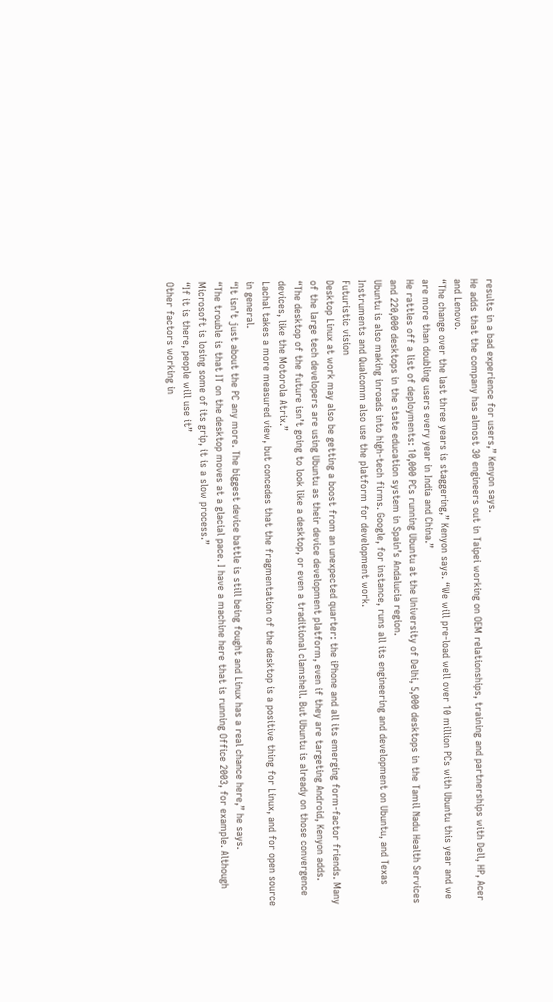results in a bad experience for users,” Kenyon says.
He adds that the company has almost 30 engineers out in Taipei working on OEM relationships, training and partnerships with Dell, HP, Acer and Lenovo.
“The change over the last three years is staggering,” Kenyon says. “We will pre-load well over 10 million PCs with Ubuntu this year and we are more than doubling users every year in India and China.”
He rattles off a list of deployments: 10,000 PCs running Ubuntu at the University of Delhi, 5,000 desktops in the Tamil Nadu Health Services and 220,000 desktops in the state education system in Spain’s Andalucia region.
Ubuntu is also making inroads into high-tech firms. Google, for instance, runs all its engineering and development on Ubuntu, and Texas Instruments and Qualcomm also use the platform for development work.
Futuristic vision
Desktop Linux at work may also be getting a boost from an unexpected quarter: the iPhone and all its emerging form-factor friends. Many of the large tech developers are using Ubuntu as their device development platform, even if they are targeting Android, Kenyon adds.
“The desktop of the future isn’t going to look like a desktop, or even a traditional clamshell. But Ubuntu is already on those convergence devices, like the Motorola Atrix.”
Lachal takes a more measured view, but concedes that the fragmentation of the desktop is a positive thing for Linux, and for open source in general.
“It isn’t just about the PC any more. The biggest device battle is still being fought and Linux has a real chance here,” he says.
“The trouble is that IT on the desktop moves at a glacial pace. I have a machine here that is running Office 2003, for example. Although Microsoft is losing some of its grip, it is a slow process.”
“If it is there, people will use it”
Other factors working in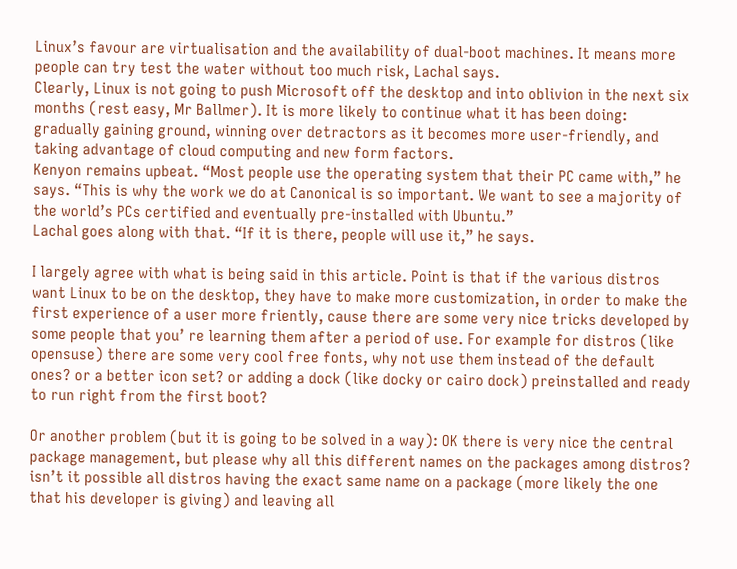Linux’s favour are virtualisation and the availability of dual-boot machines. It means more people can try test the water without too much risk, Lachal says.
Clearly, Linux is not going to push Microsoft off the desktop and into oblivion in the next six months (rest easy, Mr Ballmer). It is more likely to continue what it has been doing: gradually gaining ground, winning over detractors as it becomes more user-friendly, and taking advantage of cloud computing and new form factors.
Kenyon remains upbeat. “Most people use the operating system that their PC came with,” he says. “This is why the work we do at Canonical is so important. We want to see a majority of the world’s PCs certified and eventually pre-installed with Ubuntu.”
Lachal goes along with that. “If it is there, people will use it,” he says.

I largely agree with what is being said in this article. Point is that if the various distros want Linux to be on the desktop, they have to make more customization, in order to make the first experience of a user more friently, cause there are some very nice tricks developed by some people that you’ re learning them after a period of use. For example for distros (like opensuse) there are some very cool free fonts, why not use them instead of the default ones? or a better icon set? or adding a dock (like docky or cairo dock) preinstalled and ready to run right from the first boot?

Or another problem (but it is going to be solved in a way): OK there is very nice the central package management, but please why all this different names on the packages among distros? isn’t it possible all distros having the exact same name on a package (more likely the one that his developer is giving) and leaving all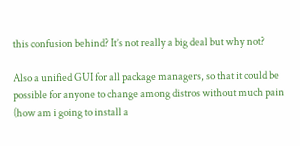this confusion behind? It’s not really a big deal but why not?

Also a unified GUI for all package managers, so that it could be possible for anyone to change among distros without much pain (how am i going to install a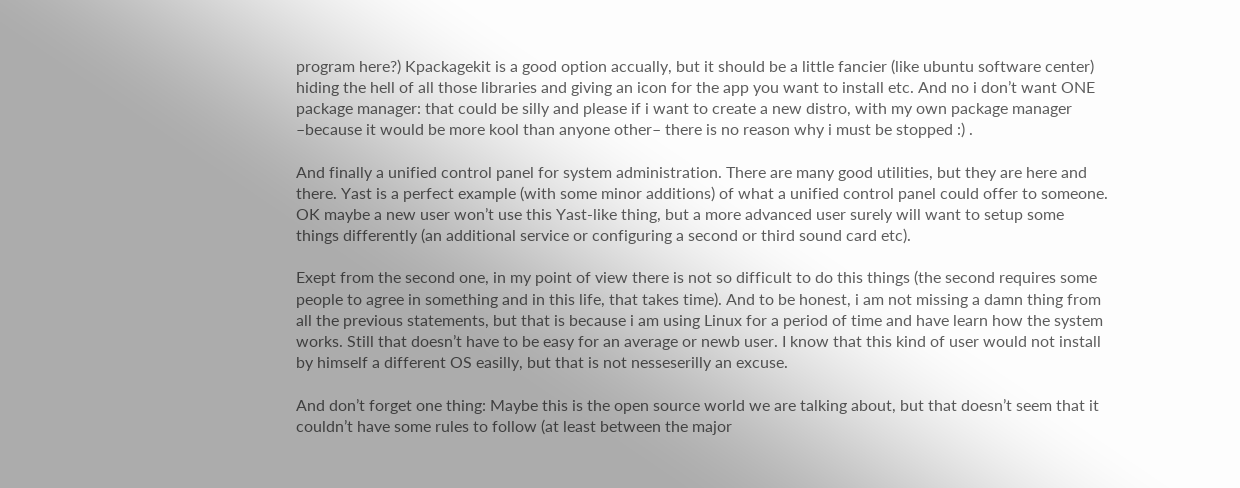program here?) Kpackagekit is a good option accually, but it should be a little fancier (like ubuntu software center) hiding the hell of all those libraries and giving an icon for the app you want to install etc. And no i don’t want ONE package manager: that could be silly and please if i want to create a new distro, with my own package manager –because it would be more kool than anyone other– there is no reason why i must be stopped :) .

And finally a unified control panel for system administration. There are many good utilities, but they are here and there. Yast is a perfect example (with some minor additions) of what a unified control panel could offer to someone. OK maybe a new user won’t use this Yast-like thing, but a more advanced user surely will want to setup some things differently (an additional service or configuring a second or third sound card etc).

Exept from the second one, in my point of view there is not so difficult to do this things (the second requires some people to agree in something and in this life, that takes time). And to be honest, i am not missing a damn thing from all the previous statements, but that is because i am using Linux for a period of time and have learn how the system works. Still that doesn’t have to be easy for an average or newb user. I know that this kind of user would not install by himself a different OS easilly, but that is not nesseserilly an excuse.

And don’t forget one thing: Maybe this is the open source world we are talking about, but that doesn’t seem that it couldn’t have some rules to follow (at least between the major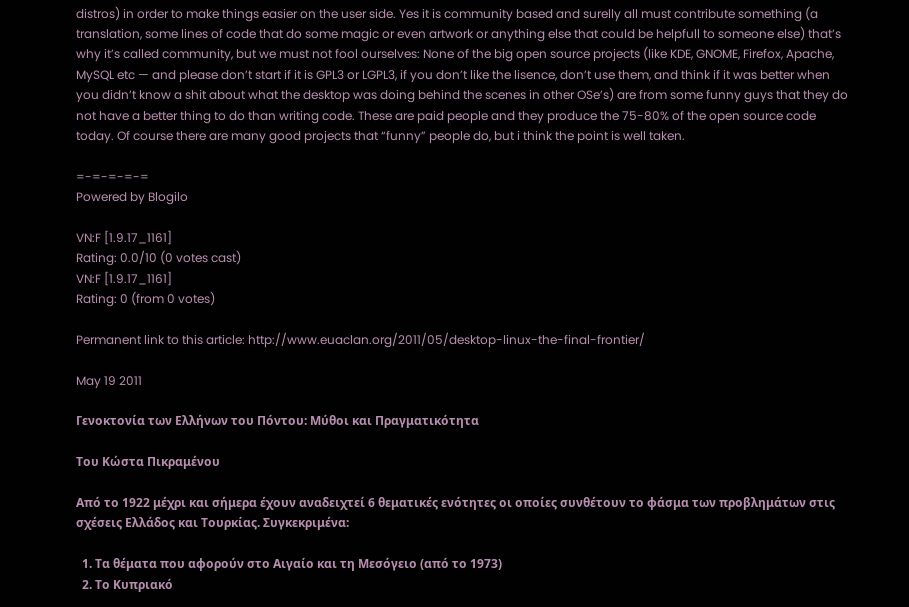distros) in order to make things easier on the user side. Yes it is community based and surelly all must contribute something (a translation, some lines of code that do some magic or even artwork or anything else that could be helpfull to someone else) that’s why it’s called community, but we must not fool ourselves: None of the big open source projects (like KDE, GNOME, Firefox, Apache, MySQL etc — and please don’t start if it is GPL3 or LGPL3, if you don’t like the lisence, don’t use them, and think if it was better when you didn’t know a shit about what the desktop was doing behind the scenes in other OSe’s) are from some funny guys that they do not have a better thing to do than writing code. These are paid people and they produce the 75-80% of the open source code today. Of course there are many good projects that “funny” people do, but i think the point is well taken.

=-=-=-=-=
Powered by Blogilo

VN:F [1.9.17_1161]
Rating: 0.0/10 (0 votes cast)
VN:F [1.9.17_1161]
Rating: 0 (from 0 votes)

Permanent link to this article: http://www.euaclan.org/2011/05/desktop-linux-the-final-frontier/

May 19 2011

Γενοκτονία των Ελλήνων του Πόντου: Μύθοι και Πραγματικότητα

Του Κώστα Πικραμένου

Από το 1922 μέχρι και σήμερα έχουν αναδειχτεί 6 θεματικές ενότητες οι οποίες συνθέτουν το φάσμα των προβλημάτων στις σχέσεις Ελλάδος και Τουρκίας. Συγκεκριμένα:

  1. Τα θέματα που αφορούν στο Αιγαίο και τη Μεσόγειο (από το 1973)
  2. Το Κυπριακό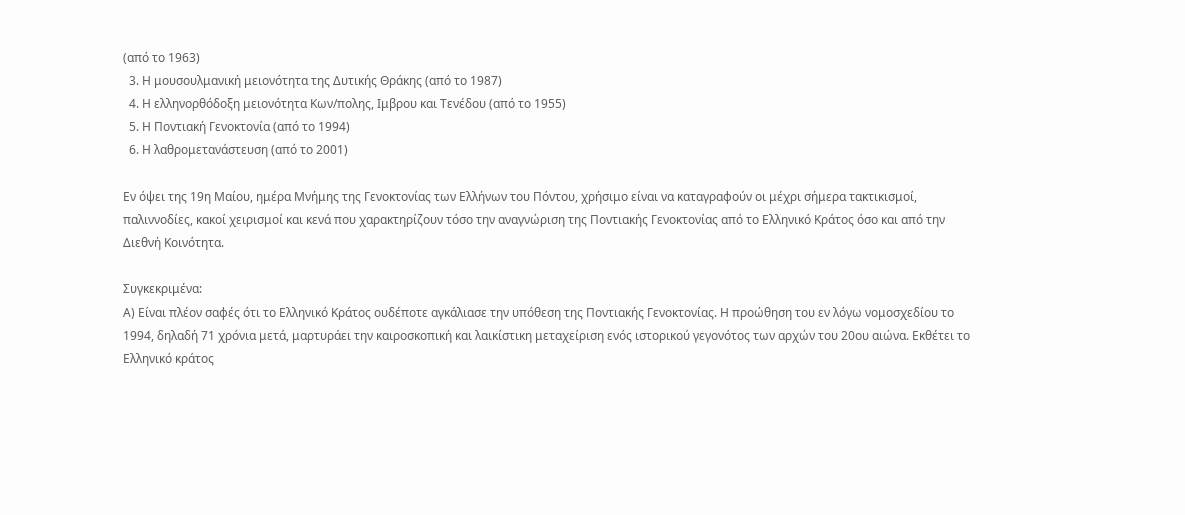(από το 1963)
  3. Η μουσουλμανική μειονότητα της Δυτικής Θράκης (από το 1987)
  4. Η ελληνορθόδοξη μειονότητα Κων/πολης, Ιμβρου και Τενέδου (από το 1955)
  5. Η Ποντιακή Γενοκτονία (από το 1994)
  6. Η λαθρομετανάστευση (από το 2001)

Εν όψει της 19η Μαίου, ημέρα Μνήμης της Γενοκτονίας των Ελλήνων του Πόντου, χρήσιμο είναι να καταγραφούν οι μέχρι σήμερα τακτικισμοί, παλιννοδίες, κακοί χειρισμοί και κενά που χαρακτηρίζουν τόσο την αναγνώριση της Ποντιακής Γενοκτονίας από το Ελληνικό Κράτος όσο και από την Διεθνή Κοινότητα.

Συγκεκριμένα:
Α) Είναι πλέον σαφές ότι το Ελληνικό Κράτος ουδέποτε αγκάλιασε την υπόθεση της Ποντιακής Γενοκτονίας. Η προώθηση του εν λόγω νομοσχεδίου το 1994, δηλαδή 71 χρόνια μετά, μαρτυράει την καιροσκοπική και λαικίστικη μεταχείριση ενός ιστορικού γεγονότος των αρχών του 20ου αιώνα. Εκθέτει το Ελληνικό κράτος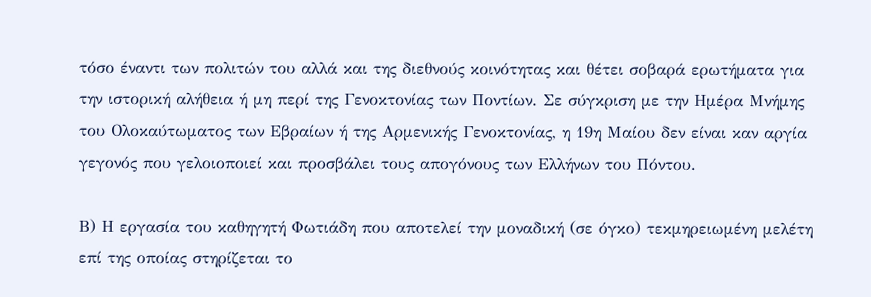τόσο έναντι των πολιτών του αλλά και της διεθνούς κοινότητας και θέτει σοβαρά ερωτήματα για την ιστορική αλήθεια ή μη περί της Γενοκτονίας των Ποντίων. Σε σύγκριση με την Ημέρα Μνήμης του Ολοκαύτωματος των Εβραίων ή της Αρμενικής Γενοκτονίας, η 19η Μαίου δεν είναι καν αργία γεγονός που γελοιοποιεί και προσβάλει τους απογόνους των Ελλήνων του Πόντου.

Β) Η εργασία του καθηγητή Φωτιάδη που αποτελεί την μοναδική (σε όγκο) τεκμηρειωμένη μελέτη επί της οποίας στηρίζεται το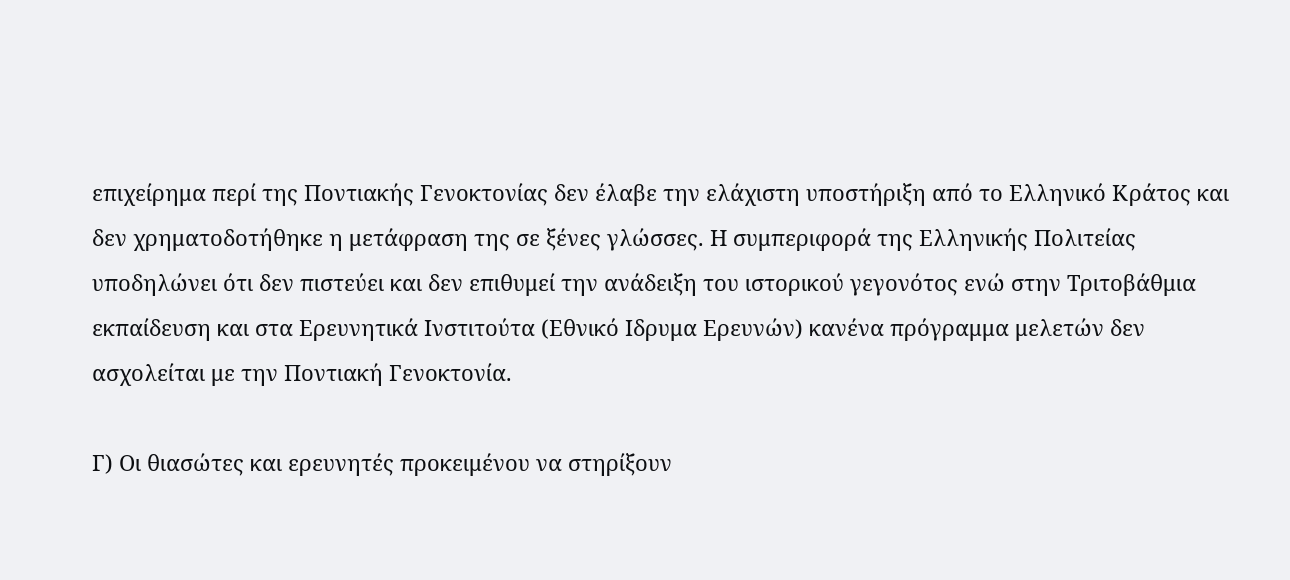επιχείρημα περί της Ποντιακής Γενοκτονίας δεν έλαβε την ελάχιστη υποστήριξη από το Ελληνικό Κράτος και δεν χρηματοδοτήθηκε η μετάφραση της σε ξένες γλώσσες. Η συμπεριφορά της Ελληνικής Πολιτείας υποδηλώνει ότι δεν πιστεύει και δεν επιθυμεί την ανάδειξη του ιστορικού γεγονότος ενώ στην Τριτοβάθμια εκπαίδευση και στα Ερευνητικά Ινστιτούτα (Εθνικό Ιδρυμα Ερευνών) κανένα πρόγραμμα μελετών δεν ασχολείται με την Ποντιακή Γενοκτονία.

Γ) Οι θιασώτες και ερευνητές προκειμένου να στηρίξουν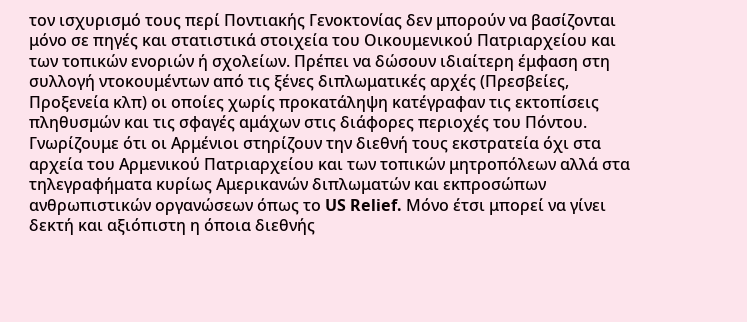τον ισχυρισμό τους περί Ποντιακής Γενοκτονίας δεν μπορούν να βασίζονται μόνο σε πηγές και στατιστικά στοιχεία του Οικουμενικού Πατριαρχείου και των τοπικών ενοριών ή σχολείων. Πρέπει να δώσουν ιδιαίτερη έμφαση στη συλλογή ντοκουμέντων από τις ξένες διπλωματικές αρχές (Πρεσβείες, Προξενεία κλπ) οι οποίες χωρίς προκατάληψη κατέγραφαν τις εκτοπίσεις πληθυσμών και τις σφαγές αμάχων στις διάφορες περιοχές του Πόντου. Γνωρίζουμε ότι οι Αρμένιοι στηρίζουν την διεθνή τους εκστρατεία όχι στα αρχεία του Αρμενικού Πατριαρχείου και των τοπικών μητροπόλεων αλλά στα τηλεγραφήματα κυρίως Αμερικανών διπλωματών και εκπροσώπων ανθρωπιστικών οργανώσεων όπως το US Relief. Mόνο έτσι μπορεί να γίνει δεκτή και αξιόπιστη η όποια διεθνής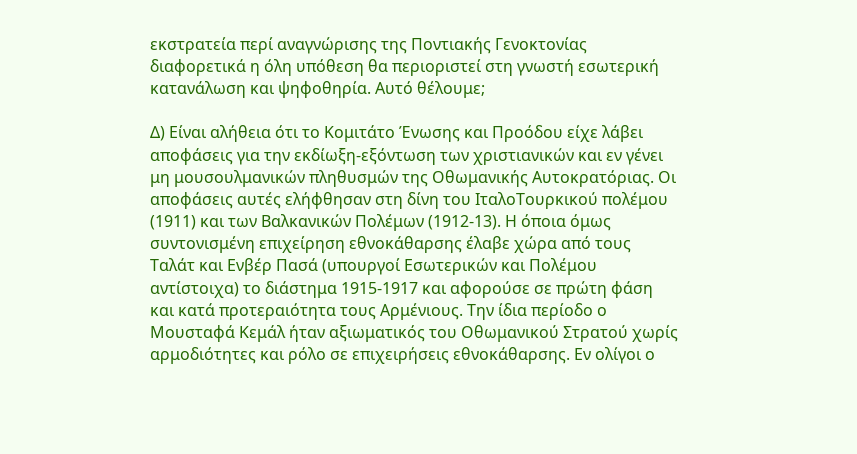εκστρατεία περί αναγνώρισης της Ποντιακής Γενοκτονίας διαφορετικά η όλη υπόθεση θα περιοριστεί στη γνωστή εσωτερική κατανάλωση και ψηφοθηρία. Αυτό θέλουμε;

Δ) Είναι αλήθεια ότι το Κομιτάτο Ένωσης και Προόδου είχε λάβει αποφάσεις για την εκδίωξη-εξόντωση των χριστιανικών και εν γένει μη μουσουλμανικών πληθυσμών της Οθωμανικής Αυτοκρατόριας. Οι αποφάσεις αυτές ελήφθησαν στη δίνη του ΙταλοΤουρκικού πολέμου (1911) και των Βαλκανικών Πολέμων (1912-13). Η όποια όμως συντονισμένη επιχείρηση εθνοκάθαρσης έλαβε χώρα από τους Tαλάτ και Ενβέρ Πασά (υπουργοί Εσωτερικών και Πολέμου αντίστοιχα) το διάστημα 1915-1917 και αφορούσε σε πρώτη φάση και κατά προτεραιότητα τους Αρμένιους. Την ίδια περίοδο ο Μουσταφά Κεμάλ ήταν αξιωματικός του Οθωμανικού Στρατού χωρίς αρμοδιότητες και ρόλο σε επιχειρήσεις εθνοκάθαρσης. Εν ολίγοι ο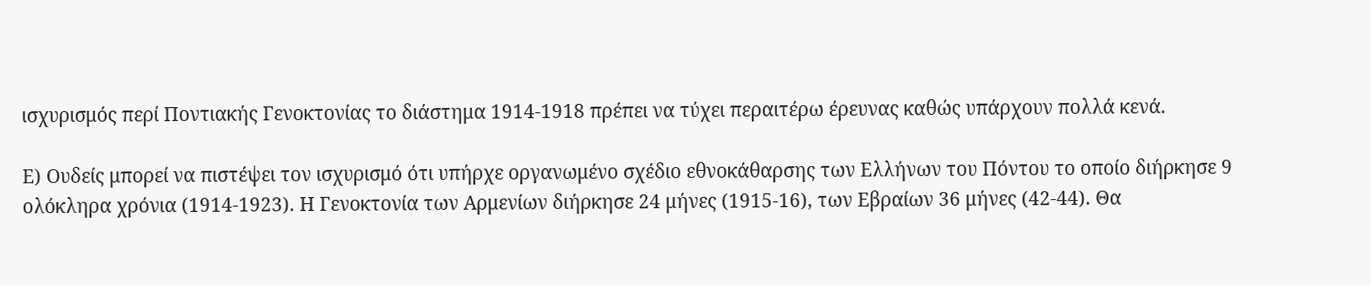ισχυρισμός περί Ποντιακής Γενοκτονίας το διάστημα 1914-1918 πρέπει να τύχει περαιτέρω έρευνας καθώς υπάρχουν πολλά κενά.

Ε) Ουδείς μπορεί να πιστέψει τον ισχυρισμό ότι υπήρχε οργανωμένο σχέδιο εθνοκάθαρσης των Ελλήνων του Πόντου το οποίο διήρκησε 9 ολόκληρα χρόνια (1914-1923). Η Γενοκτονία των Αρμενίων διήρκησε 24 μήνες (1915-16), των Εβραίων 36 μήνες (42-44). Θα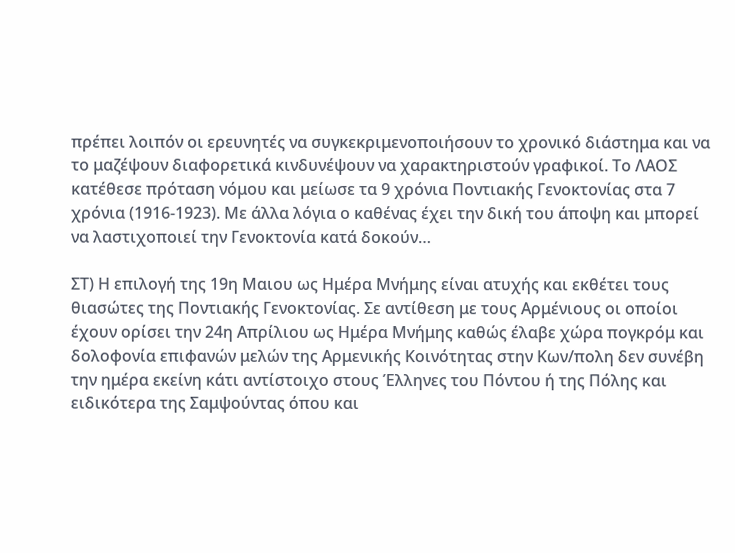πρέπει λοιπόν οι ερευνητές να συγκεκριμενοποιήσουν το χρονικό διάστημα και να το μαζέψουν διαφορετικά κινδυνέψουν να χαρακτηριστούν γραφικοί. Το ΛΑΟΣ κατέθεσε πρόταση νόμου και μείωσε τα 9 χρόνια Ποντιακής Γενοκτονίας στα 7 χρόνια (1916-1923). Με άλλα λόγια ο καθένας έχει την δική του άποψη και μπορεί να λαστιχοποιεί την Γενοκτονία κατά δοκούν…

ΣΤ) Η επιλογή της 19η Μαιου ως Ημέρα Μνήμης είναι ατυχής και εκθέτει τους θιασώτες της Ποντιακής Γενοκτονίας. Σε αντίθεση με τους Αρμένιους οι οποίοι έχουν ορίσει την 24η Απρίλιου ως Ημέρα Μνήμης καθώς έλαβε χώρα πογκρόμ και δολοφονία επιφανών μελών της Αρμενικής Κοινότητας στην Κων/πολη δεν συνέβη την ημέρα εκείνη κάτι αντίστοιχο στους Έλληνες του Πόντου ή της Πόλης και ειδικότερα της Σαμψούντας όπου και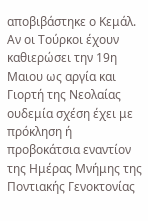αποβιβάστηκε ο Κεμάλ. Αν οι Τούρκοι έχουν καθιερώσει την 19η Μαιου ως αργία και Γιορτή της Νεολαίας ουδεμία σχέση έχει με πρόκληση ή προβοκάτσια εναντίον της Ημέρας Μνήμης της Ποντιακής Γενοκτονίας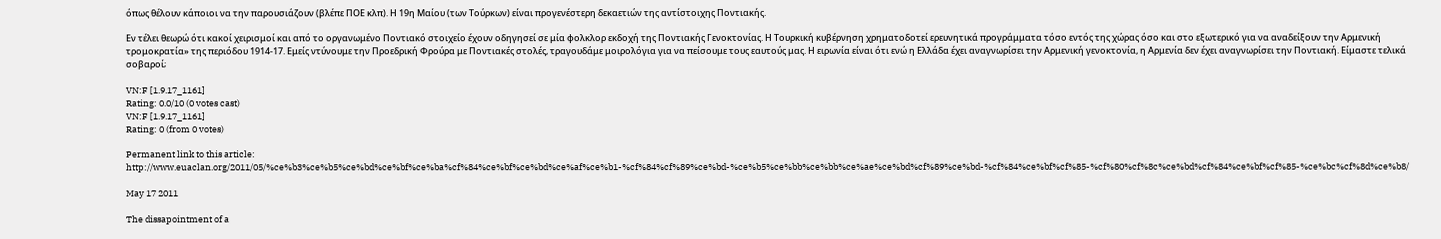όπως θέλουν κάποιοι να την παρουσιάζουν (βλέπε ΠΟΕ κλπ). Η 19η Μαίου (των Τούρκων) είναι προγενέστερη δεκαετιών της αντίστοιχης Ποντιακής.

Εν τέλει θεωρώ ότι κακοί χειρισμοί και από το οργανωμένο Ποντιακό στοιχείο έχουν οδηγησεί σε μία φολκλορ εκδοχή της Ποντιακής Γενοκτονίας. Η Τουρκική κυβέρνηση χρηματοδοτεί ερευνητικά προγράμματα τόσο εντός της χώρας όσο και στο εξωτερικό για να αναδείξουν την Αρμενική τρομοκρατία» της περιόδου 1914-17. Εμείς ντύνουμε την Προεδρική Φρούρα με Ποντιακές στολές, τραγουδάμε μοιρολόγια για να πείσουμε τους εαυτούς μας. Η ειρωνία είναι ότι ενώ η Ελλάδα έχει αναγνωρίσει την Αρμενική γενοκτονία, η Αρμενία δεν έχει αναγνωρίσει την Ποντιακή. Είμαστε τελικά σοβαροί;

VN:F [1.9.17_1161]
Rating: 0.0/10 (0 votes cast)
VN:F [1.9.17_1161]
Rating: 0 (from 0 votes)

Permanent link to this article: http://www.euaclan.org/2011/05/%ce%b3%ce%b5%ce%bd%ce%bf%ce%ba%cf%84%ce%bf%ce%bd%ce%af%ce%b1-%cf%84%cf%89%ce%bd-%ce%b5%ce%bb%ce%bb%ce%ae%ce%bd%cf%89%ce%bd-%cf%84%ce%bf%cf%85-%cf%80%cf%8c%ce%bd%cf%84%ce%bf%cf%85-%ce%bc%cf%8d%ce%b8/

May 17 2011

The dissapointment of a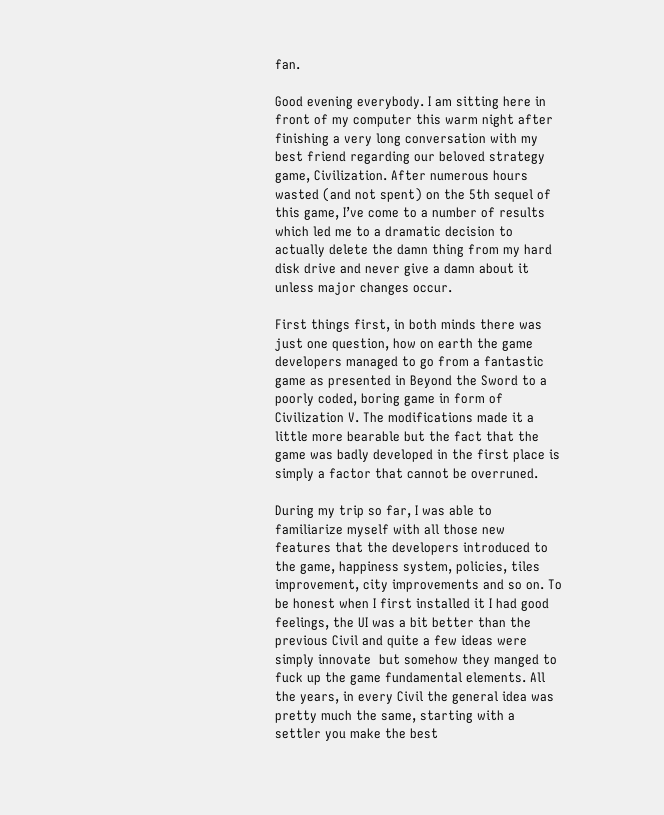fan.

Good evening everybody. I am sitting here in front of my computer this warm night after finishing a very long conversation with my best friend regarding our beloved strategy game, Civilization. After numerous hours wasted (and not spent) on the 5th sequel of this game, I’ve come to a number of results which led me to a dramatic decision to actually delete the damn thing from my hard disk drive and never give a damn about it unless major changes occur.

First things first, in both minds there was just one question, how on earth the game developers managed to go from a fantastic game as presented in Beyond the Sword to a poorly coded, boring game in form of Civilization V. The modifications made it a little more bearable but the fact that the game was badly developed in the first place is simply a factor that cannot be overruned.

During my trip so far, I was able to familiarize myself with all those new features that the developers introduced to the game, happiness system, policies, tiles improvement, city improvements and so on. To be honest when I first installed it I had good feelings, the UI was a bit better than the previous Civil and quite a few ideas were simply innovate  but somehow they manged to fuck up the game fundamental elements. All the years, in every Civil the general idea was pretty much the same, starting with a settler you make the best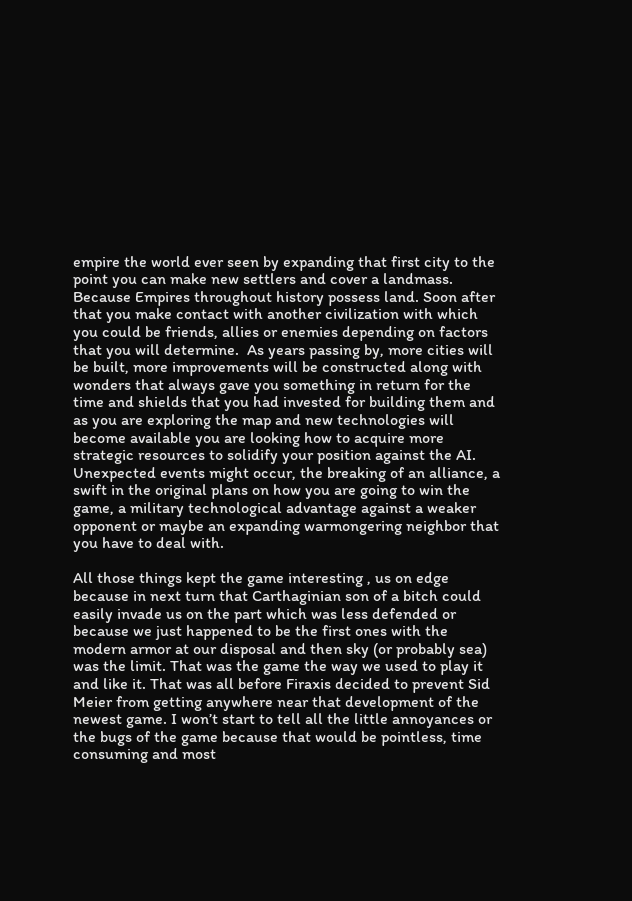empire the world ever seen by expanding that first city to the point you can make new settlers and cover a landmass. Because Empires throughout history possess land. Soon after that you make contact with another civilization with which you could be friends, allies or enemies depending on factors that you will determine.  As years passing by, more cities will be built, more improvements will be constructed along with wonders that always gave you something in return for the time and shields that you had invested for building them and as you are exploring the map and new technologies will become available you are looking how to acquire more strategic resources to solidify your position against the AI. Unexpected events might occur, the breaking of an alliance, a swift in the original plans on how you are going to win the game, a military technological advantage against a weaker opponent or maybe an expanding warmongering neighbor that you have to deal with.

All those things kept the game interesting , us on edge because in next turn that Carthaginian son of a bitch could easily invade us on the part which was less defended or because we just happened to be the first ones with the modern armor at our disposal and then sky (or probably sea) was the limit. That was the game the way we used to play it and like it. That was all before Firaxis decided to prevent Sid Meier from getting anywhere near that development of the newest game. I won’t start to tell all the little annoyances or the bugs of the game because that would be pointless, time consuming and most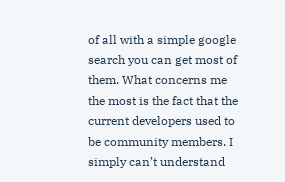of all with a simple google search you can get most of them. What concerns me the most is the fact that the current developers used to be community members. I simply can’t understand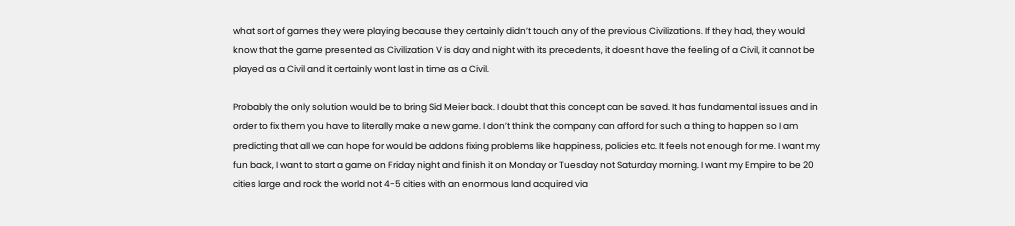what sort of games they were playing because they certainly didn’t touch any of the previous Civilizations. If they had, they would know that the game presented as Civilization V is day and night with its precedents, it doesnt have the feeling of a Civil, it cannot be played as a Civil and it certainly wont last in time as a Civil.

Probably the only solution would be to bring Sid Meier back. I doubt that this concept can be saved. It has fundamental issues and in order to fix them you have to literally make a new game. I don’t think the company can afford for such a thing to happen so I am predicting that all we can hope for would be addons fixing problems like happiness, policies etc. It feels not enough for me. I want my fun back, I want to start a game on Friday night and finish it on Monday or Tuesday not Saturday morning. I want my Empire to be 20 cities large and rock the world not 4-5 cities with an enormous land acquired via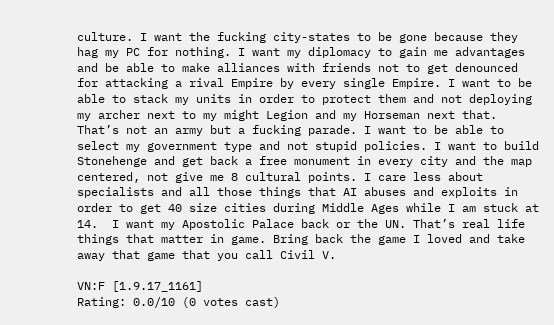culture. I want the fucking city-states to be gone because they hag my PC for nothing. I want my diplomacy to gain me advantages and be able to make alliances with friends not to get denounced for attacking a rival Empire by every single Empire. I want to be able to stack my units in order to protect them and not deploying my archer next to my might Legion and my Horseman next that. That’s not an army but a fucking parade. I want to be able to select my government type and not stupid policies. I want to build Stonehenge and get back a free monument in every city and the map centered, not give me 8 cultural points. I care less about specialists and all those things that AI abuses and exploits in order to get 40 size cities during Middle Ages while I am stuck at 14.  I want my Apostolic Palace back or the UN. That’s real life things that matter in game. Bring back the game I loved and take away that game that you call Civil V.

VN:F [1.9.17_1161]
Rating: 0.0/10 (0 votes cast)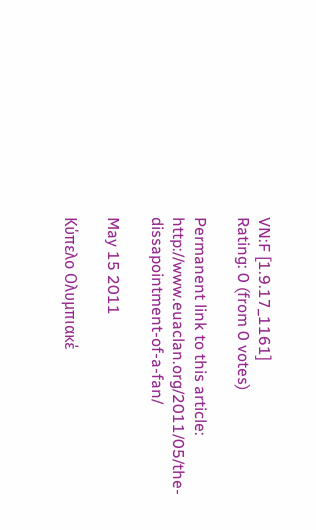VN:F [1.9.17_1161]
Rating: 0 (from 0 votes)

Permanent link to this article: http://www.euaclan.org/2011/05/the-dissapointment-of-a-fan/

May 15 2011

Κύπελο Ολυμπιακέ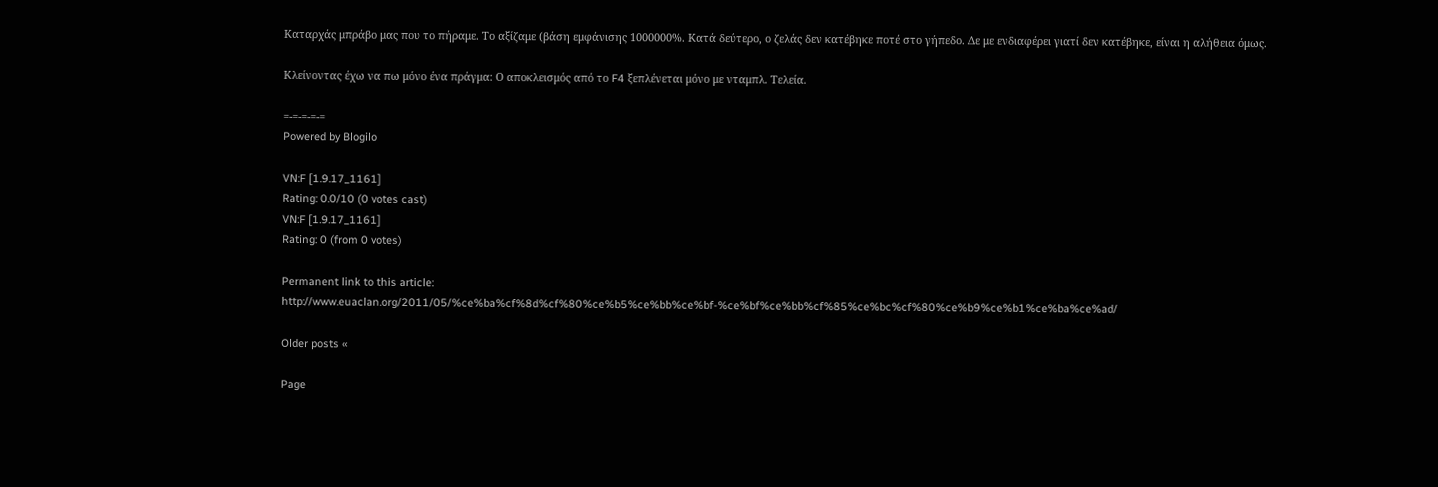Καταρχάς μπράβο μας που το πήραμε. Το αξίζαμε (βάση εμφάνισης 1000000%. Κατά δεύτερο, ο ζελάς δεν κατέβηκε ποτέ στο γήπεδο. Δε με ενδιαφέρει γιατί δεν κατέβηκε, είναι η αλήθεια όμως.

Κλείνοντας έχω να πω μόνο ένα πράγμα: Ο αποκλεισμός από το F4 ξεπλένεται μόνο με νταμπλ. Τελεία.

=-=-=-=-=
Powered by Blogilo

VN:F [1.9.17_1161]
Rating: 0.0/10 (0 votes cast)
VN:F [1.9.17_1161]
Rating: 0 (from 0 votes)

Permanent link to this article: http://www.euaclan.org/2011/05/%ce%ba%cf%8d%cf%80%ce%b5%ce%bb%ce%bf-%ce%bf%ce%bb%cf%85%ce%bc%cf%80%ce%b9%ce%b1%ce%ba%ce%ad/

Older posts «

Page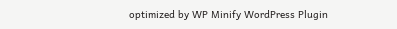optimized by WP Minify WordPress Plugin